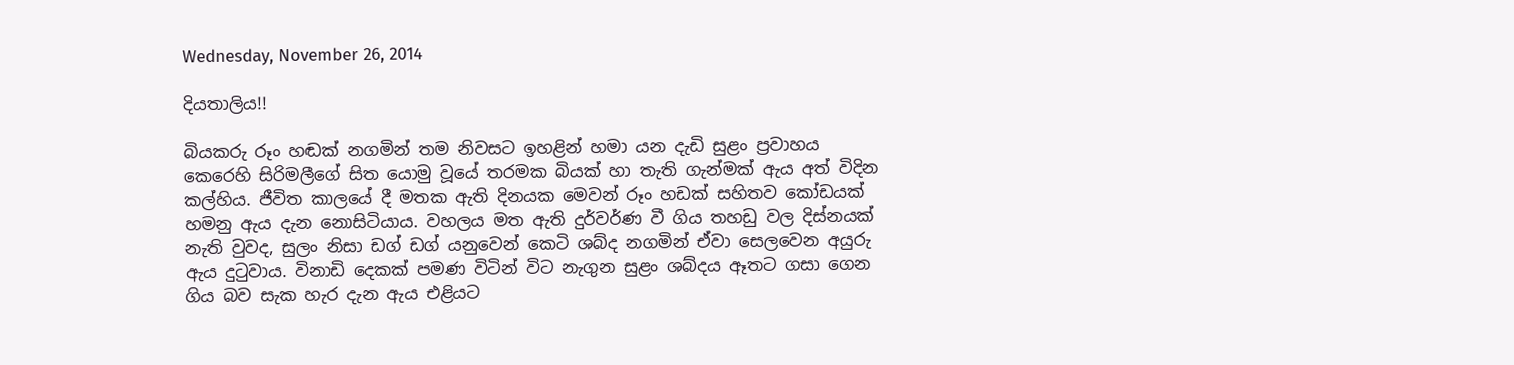Wednesday, November 26, 2014

දියතාලිය!!

බියකරු රූං හඬක් නගමින් තම නිවසට ඉහළින් හමා යන දැඩි සුළං ප්‍රවාහය කෙරෙහි සිරිමලීගේ සිත යොමු වූයේ තරමක බියක් හා තැති ගැන්මක් ඇය අත් විදින කල්හිය. ජීවිත කාලයේ දී මතක ඇති දිනයක මෙවන් රූං හඩක් සහිතව කෝඩයක් හමනු ඇය දැන නොසිටියාය. වහලය මත ඇති දුර්වර්ණ වී ගිය තහඩු වල දිස්නයක් නැති වුවද, සුලං නිසා ඩග් ඩග් යනුවෙන් කෙටි ශබ්ද නගමින් ඒවා සෙලවෙන අයුරු ඇය දුටුවාය. විනාඩි දෙකක් පමණ විටින් විට නැගුන සුළං ශබ්දය ඈතට ගසා ගෙන ගිය බව සැක හැර දැන ඇය එළියට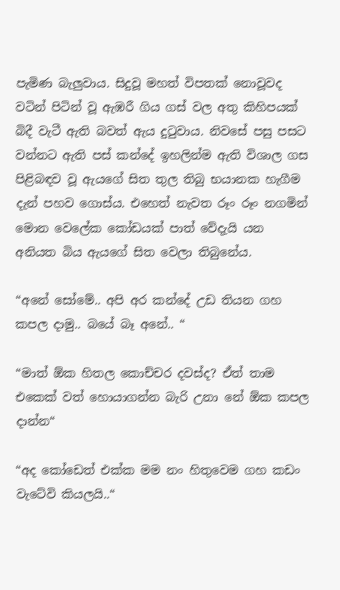පැමිණ බැලුවාය. සිදුවූ මහත් විපතක් නොවූවද වටින් පිටින් වූ ඇඹරී ගිය ගස් වල අතු කිහිපයක් බිදී වැටී ඇති බවත් ඇය දුටුවාය. නිවසේ පසු පසට වන්නට ඇති පස් කන්දේ ඉහලින්ම ඇති විශාල ගස පිළිබඳව වූ ඇයගේ සිත තුල තිබු භයානක හැගීම දැන් පහව ගොස්ය. එහෙත් නැවත රූං රූං නගමින් මොන වෙලේක කෝඩයක් පාත් වේදැයි යන අනියත බිය ඇයගේ සිත වෙලා තිබුනේය.

“අනේ සෝමේ.. අපි අර කන්දේ උඩ තියන ගහ කපල දාමු.. බයේ බෑ අනේ.. “

“මාත් ඕක හිතල කොච්චර දවස්ද? ඒත් තාම එකෙක් වත් හොයාගන්න බැරි උනා නේ ඕක කපල දාන්න“

“අද කෝඩෙත් එක්ක මම නං හිතුවෙම ගහ කඩං වැටේවි කියලයි..“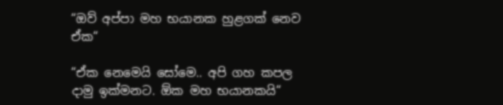“ඔව් අප්පා මහ භයානක හුළගක් නෙව ඒක“

“ඒක නෙමෙයි සෝමෙ.. අපි ගහ කපල දාමු ඉක්මනට. ඕක මහ භයානකයි“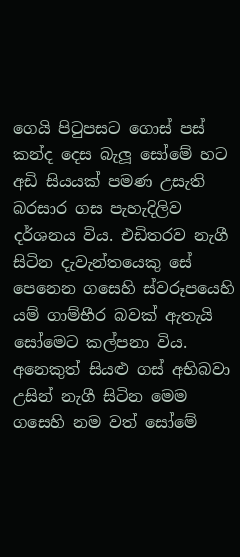ගෙයි පිටුපසට ගොස් පස් කන්ද දෙස බැලූ සෝමේ හට අඩි සියයක් පමණ උසැති බරසාර ගස පැහැදිලිව දර්ශනය විය. එඩිතරව නැගී සිටින දැවැන්තයෙකු සේ පෙනෙන ගසෙහි ස්වරූපයෙහි යම් ගාම්භීර බවක් ඇතැයි සෝමෙට කල්පනා විය. අනෙකුත් සියළු ගස් අභිබවා උසින් නැගී සිටින මෙම ගසෙහි නම වත් සෝමේ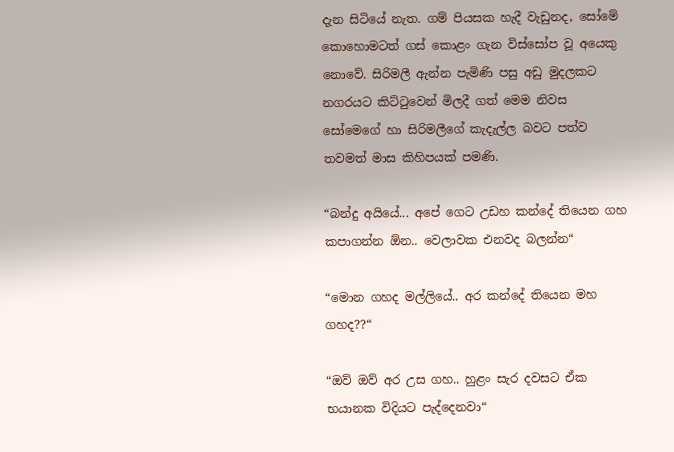දැන සිටියේ නැත. ගම් පියසක හැදී වැඩුනද, සෝමේ කොහොමටත් ගස් කොළං ගැන විස්සෝප වූ අයෙකු නොවේ. සිරිමලී ඇන්න පැමිණි පසු අඩු මුදලකට නගරයට කිට්ටුවෙන් මිලදී ගත් මෙම නිවස සෝමෙගේ හා සිරිමලීගේ කැදැල්ල බවට පත්ව තවමත් මාස කිහිපයක් පමණි.

“බන්දු අයියේ... අපේ ගෙට උඩහ කන්දේ තියෙන ගහ කපාගන්න ඕන.. වෙලාවක එනවද බලන්න“

“මොන ගහද මල්ලියේ.. අර කන්දේ තියෙන මහ ගහද??“

“ඔව් ඔව් අර උස ගහ.. හුළං සැර දවසට ඒක භයානක විදියට පැද්දෙනවා“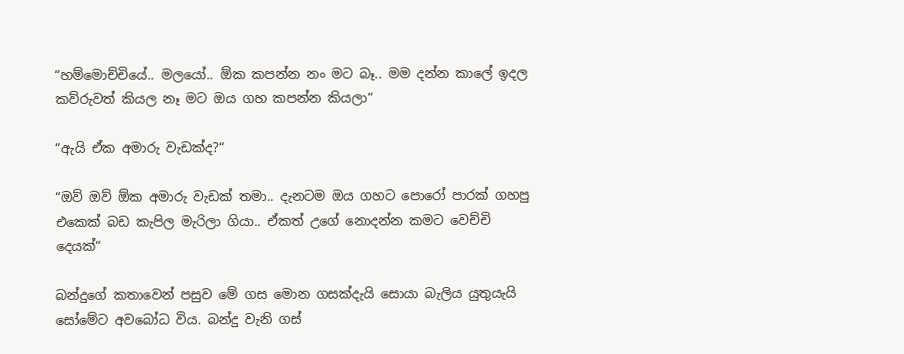“හම්මොච්චියේ.. මලයෝ.. ඕක කපන්න නං මට බෑ.. මම දන්න කාලේ ඉදල කව්රුවත් කියල නෑ මට ඔය ගහ කපන්න කියලා“

“ඇයි ඒක අමාරු වැඩක්ද?“

“ඔව් ඔව් ඕක අමාරු වැඩක් තමා.. දැනටම ඔය ගහට පොරෝ පාරක් ගහපු එකෙක් බඩ කැපිල මැරිලා ගියා.. ඒකත් උගේ නොදන්න කමට වෙච්චි දෙයක්“

බන්දුගේ කතාවෙන් පසුව මේ ගස මොන ගසක්දැයි සොයා බැලිය යුතුයැයි සෝමේට අවබෝධ විය. බන්දු වැනි ගස්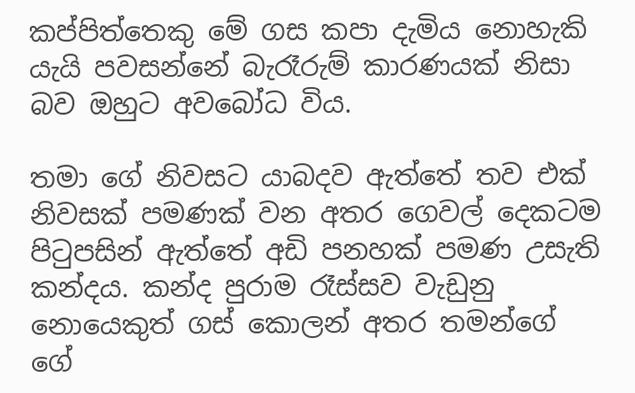කප්පිත්තෙකු මේ ගස කපා දැමිය නොහැකි යැයි පවසන්නේ බැරෑරුම් කාරණයක් නිසා බව ඔහුට අවබෝධ විය.

තමා ගේ නිවසට යාබදව ඇත්තේ තව එක් නිවසක් පමණක් වන අතර ගෙවල් දෙකටම පිටුපසින් ඇත්තේ අඩි පනහක් පමණ උසැති කන්දය. කන්ද පුරාම රෑස්සව වැඩුනු නොයෙකුත් ගස් කොලන් අතර තමන්ගේ ගේ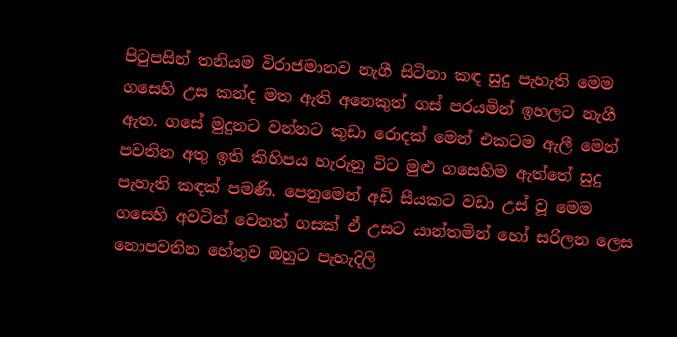පිටුපසින් තනියම විරාජමානව නැගී සිටිනා කඳ සුදු පැහැති මෙම ගසෙහි උස කන්ද මත ඇති අනෙකුත් ගස් පරයමින් ඉහලට නැගී ඇත. ගසේ මුදුනට වන්නට කුඩා රොදක් මෙන් එකටම ඇලී මෙන් පවතින අතු ඉති කිහිපය හැරුනු විට මුළු ගසෙහිම ඇත්තේ සුදු පැහැති කඳක් පමණි. පෙනුමෙන් අඩි සීයකට වඩා උස් වූ මෙම ගසෙහි අවටින් වෙනත් ගසක් ඒ උසට යාන්තමින් හෝ සරිලන ලෙස නොපවතින හේතුව ඔහුට පැහැදිලි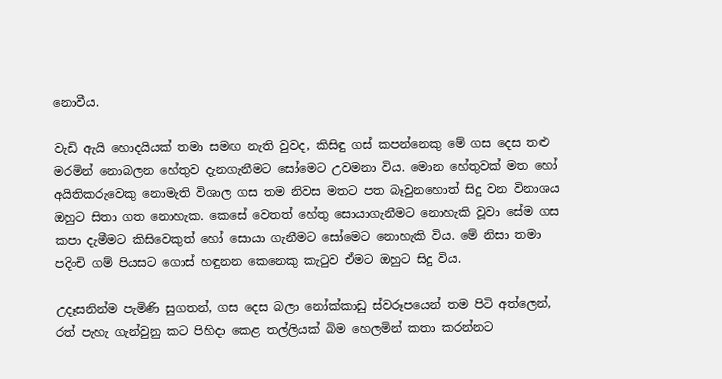නොවීය.

වැඩි ඇයි හොදයියක් තමා සමඟ නැති වුවද, කිසිඳු ගස් කපන්නෙකු මේ ගස දෙස තළු මරමින් නොබලන හේතුව දැනගැනීමට සෝමෙට උවමනා විය. මොන හේතුවක් මත හෝ අයිතිකරුවෙකු නොමැති විශාල ගස තම නිවස මතට පත බෑවුනහොත් සිදු වන විනාශය ඔහුට සිතා ගත නොහැක. කෙසේ වෙතත් හේතු සොයාගැනීමට නොහැකි වූවා සේම ගස කපා දැමීමට කිසිවෙකුත් හෝ සොයා ගැනීමට සෝමෙට නොහැකි විය. මේ නිසා තමා පදිංචි ගම් පියසට ගොස් හඳුනන කෙනෙකු කැටුව ඒමට ඔහුට සිදු විය.

උදෑසනින්ම පැමිණි සුගතන්, ගස දෙස බලා නෝක්කාඩු ස්වරූපයෙන් තම පිටි අත්ලෙන්, රත් පැහැ ගැන්වුනු කට පිහිදා කෙළ තල්ලියක් බිම හෙලමින් කතා කරන්නට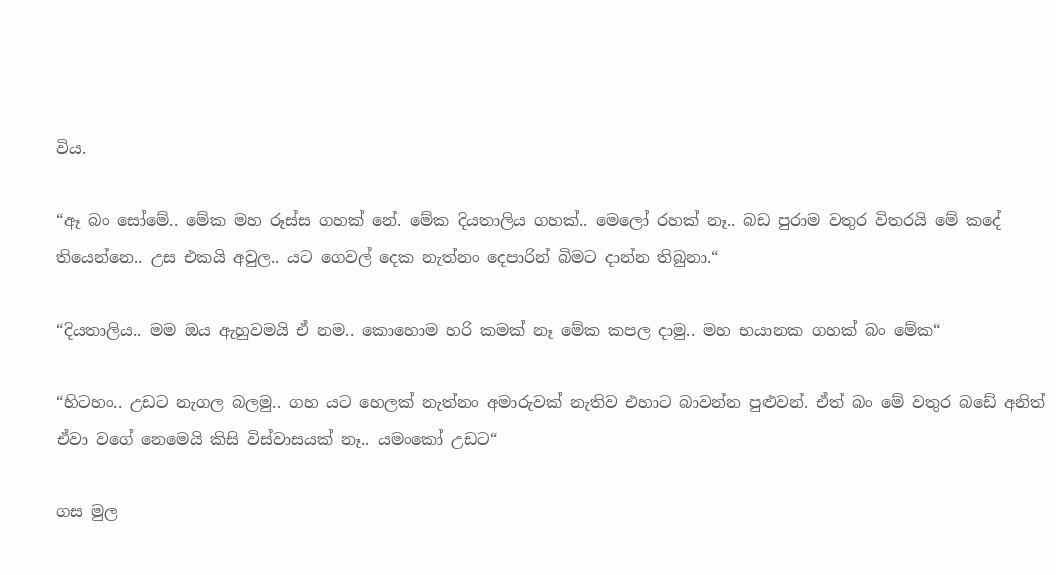විය.

“ඈ බං සෝමේ.. මේක මහ රූස්ස ගහක් නේ. මේක දියතාලිය ගහක්.. මෙලෝ රහක් නෑ.. බඩ පුරාම වතුර විතරයි මේ කදේ තියෙන්නෙ.. උස එකයි අවුල.. යට ගෙවල් දෙක නැත්නං දෙපාරින් බිමට දාන්න තිබුනා.“

“දියතාලිය.. මම ඔය ඇහුවමයි ඒ නම.. කොහොම හරි කමක් නෑ මේක කපල දාමු.. මහ භයානක ගහක් බං මේක“

“හිටහං.. උඩට නැගල බලමු.. ගහ යට හෙලක් නැත්නං අමාරුවක් නැතිව එහාට බාවන්න පුළුවන්. ඒත් බං මේ වතුර බඩේ අනිත් ඒවා වගේ නෙමෙයි කිසි විස්වාසයක් නෑ.. යමංකෝ උඩට“

ගස මුල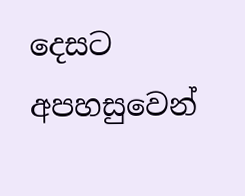දෙසට අපහසුවෙන්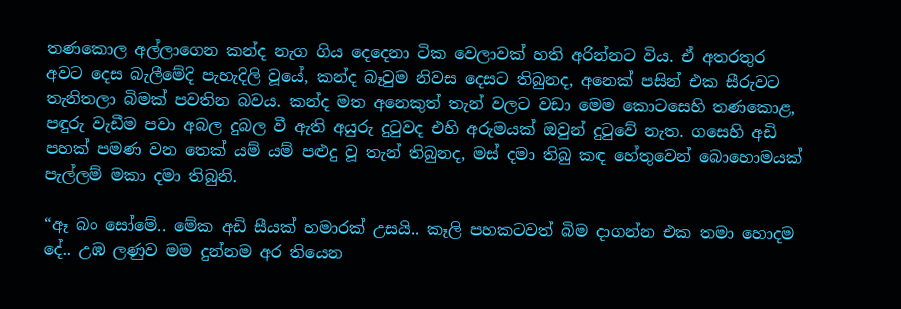තණකොල අල්ලාගෙන කන්ද නැග ගිය දෙදෙනා ටික වෙලාවක් හති අරින්නට විය. ඒ අතරතුර අවට දෙස බැලීමේදි පැහැදිලි වූයේ, කන්ද බෑවුම නිවස දෙසට තිබුනද, අනෙක් පසින් එක සීරුවට තැනිතලා බිමක් පවතින බවය. කන්ද මත අනෙකුත් තැන් වලට වඩා මෙම කොටසෙහි තණකොළ, පඳුරු වැඩීම පවා අබල දුබල වී ඇති අයුරු දුටුවද එහි අරුමයක් ඔවුන් දුටුවේ නැත. ගසෙහි අඩි පහක් පමණ වන තෙක් යම් යම් පළුදු වූ තැන් තිබුනද, මස් දමා තිබු කඳ හේතුවෙන් බොහොමයක් පැල්ලම් මකා දමා තිබුනි.

“ඈ බං සෝමේ.. මේක අඩි සීයක් හමාරක් උසයි.. කෑලි පහකටවත් බිම දාගන්න එක තමා හොදම දේ.. උඹ ලණුව මම දුන්නම අර තියෙන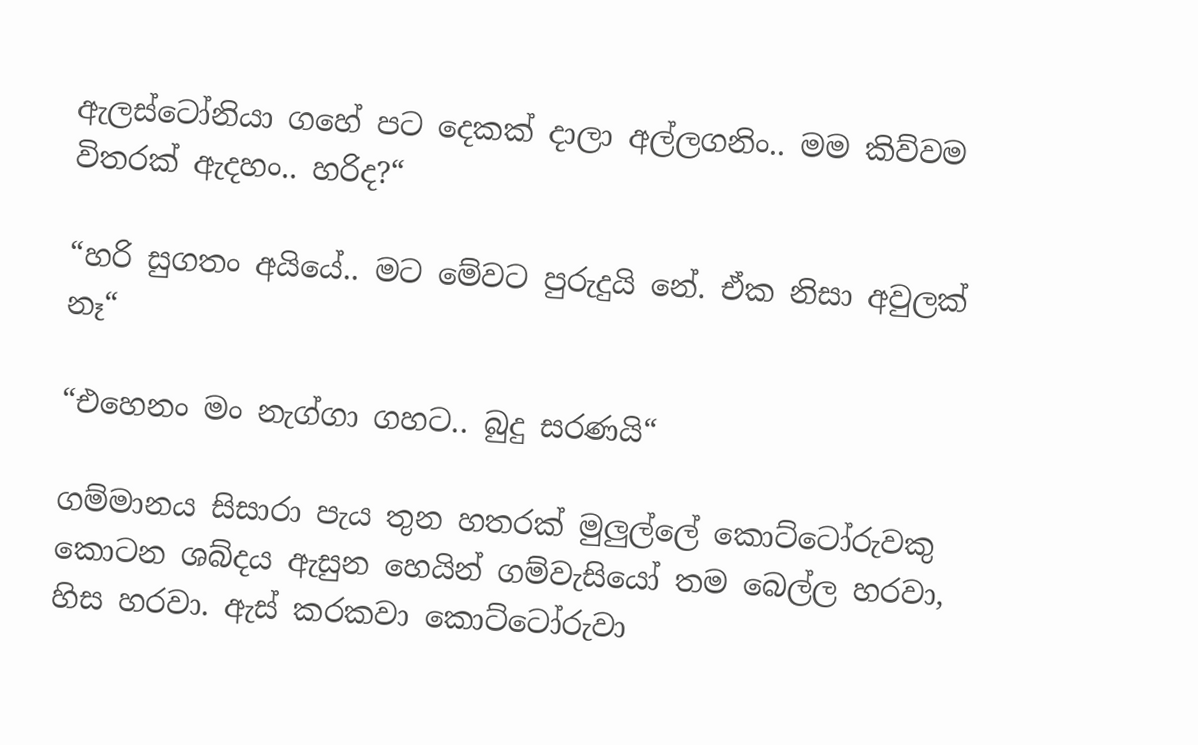ඇලස්ටෝනියා ගහේ පට දෙකක් දාලා අල්ලගනිං.. මම කිව්වම විතරක් ඇදහං.. හරිද?“

“හරි සුගතං අයියේ.. මට මේවට පුරුදුයි නේ. ඒක නිසා අවුලක් නෑ“

“එහෙනං මං නැග්ගා ගහට.. බුදු සරණයි“

ගම්මානය සිසාරා පැය තුන හතරක් මුලුල්ලේ කොට්ටෝරුවකු කොටන ශබ්දය ඇසුන හෙයින් ගම්වැසියෝ තම බෙල්ල හරවා, හිස හරවා. ඇස් කරකවා කොට්ටෝරුවා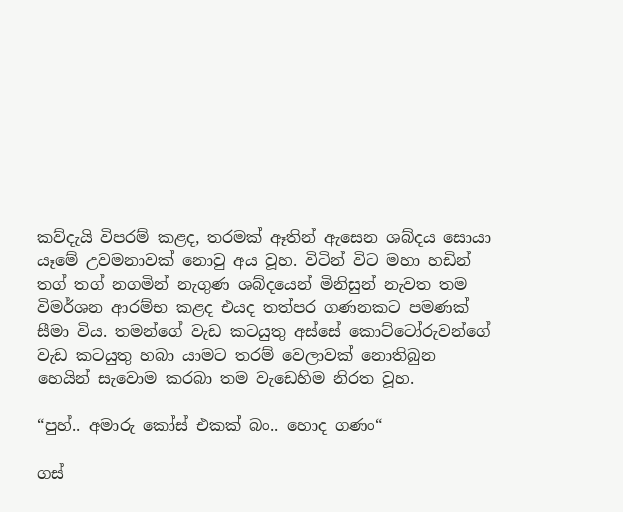කව්දැයි විපරම් කළද, තරමක් ඈතින් ඇසෙන ශබ්දය සොයා යෑමේ උවමනාවක් නොවු අය වූහ. විටින් විට මහා හඩින් තග් තග් නගමින් නැගුණ ශබ්දයෙන් මිනිසුන් නැවත තම විමර්ශන ආරම්භ කළද එයද තත්පර ගණනකට පමණක් සීමා විය. තමන්ගේ වැඩ කටයුතු අස්සේ කොට්ටෝරුවන්ගේ වැඩ කටයුතු හබා යාමට තරම් වෙලාවක් නොතිබුන හෙයින් සැවොම කරබා තම වැඩෙහිම නිරත වූහ.

“පුහ්.. අමාරු කෝස් එකක් බං.. හොද ගණං“

ගස්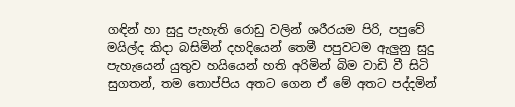ගඳින් හා සුදු පැහැති රොඩු වලින් ශරීරයම පිරි, පපුවේ මයිල්ද කිදා බසිමින් දහදියෙන් තෙමී පපුවටම ඇලුනු සුදු පැහැයෙන් යුතුව හයියෙන් හති අරිමින් බිම වාඩි වී සිටි සුගතන්, තම තොප්පිය අතට ගෙන ඒ මේ අතට පද්දමින්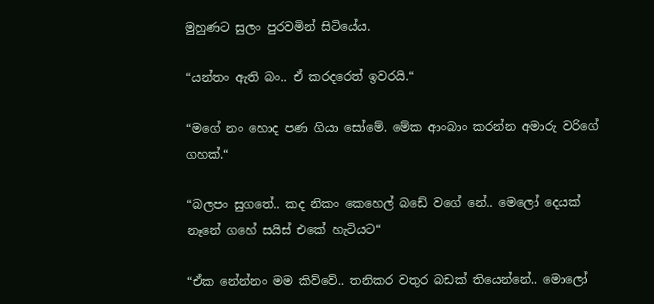මුහුණට සුලං පුරවමින් සිටියේය.

“යන්තං ඇති බං.. ඒ කරදරෙත් ඉවරයි.“

“මගේ නං හොද පණ ගියා සෝමේ. මේක ආංබාං කරන්න අමාරු වරිගේ ගහක්.“

“බලපං සුගතේ.. කද නිකං කෙහෙල් බඩේ වගේ නේ.. මෙලෝ දෙයක් නෑනේ ගහේ සයිස් එකේ හැටියට“

“ඒක නේන්නං මම කිව්වේ.. තනිකර වතුර බඩක් තියෙන්නේ.. මොලෝ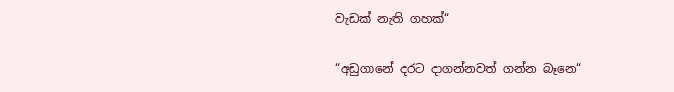වැඩක් නැති ගහක්“

“අඩුගානේ දරට දාගන්නවත් ගන්න බෑනෙ“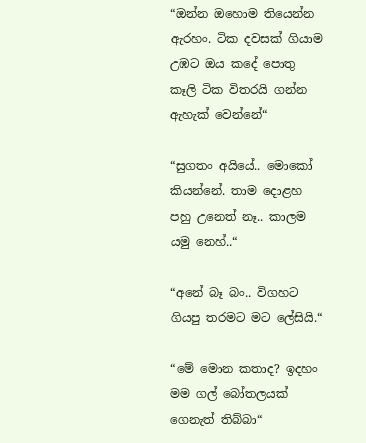“ඔන්න ඔහොම තියෙන්න ඇරහං. ටික දවසක් ගියාම උඹට ඔය කදේ පොතු කෑලි ටික විතරයි ගන්න ඇහැක් වෙන්නේ“

“සුගතං අයියේ.. මොකෝ කියන්නේ. තාම දොළහ පහු උනෙත් නෑ.. කාලම යමු නෙහ්..“

“අනේ බෑ බං.. විගහට ගියපු තරමට මට ලේසියි.“

“මේ මොන කතාද? ඉදහං මම ගල් බෝතලයක් ගෙනැත් තිබ්බා“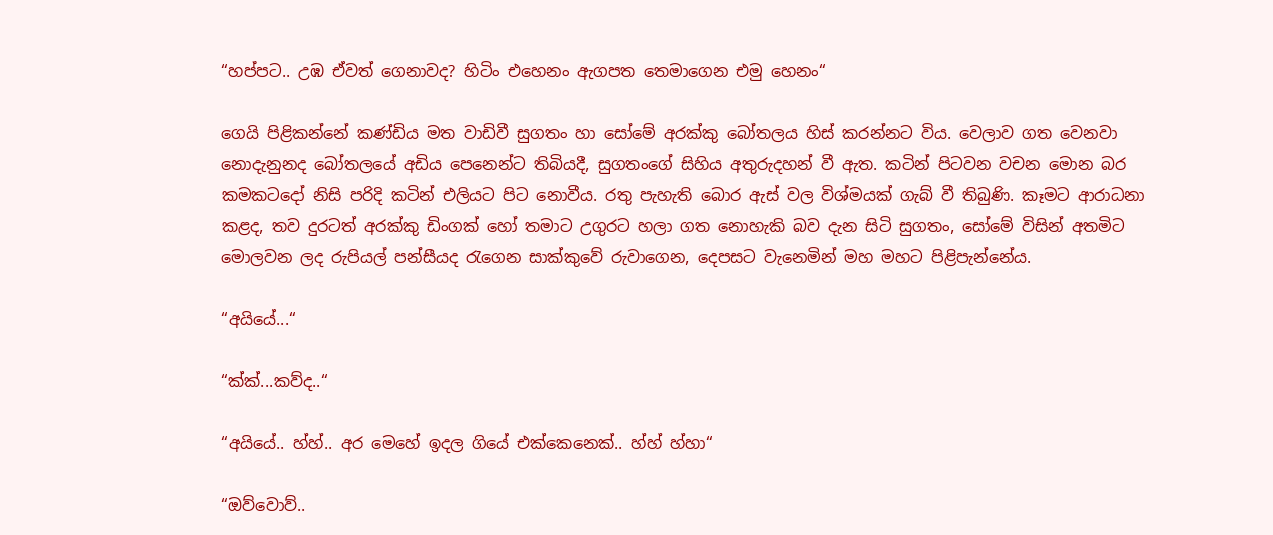“හප්පට.. උඹ ඒවත් ගෙනාවද? හිටිං එහෙනං ඇගපත තෙමාගෙන එමු හෙනං“

ගෙයි පිළිකන්නේ කණ්ඩිය මත වාඩිවී සුගතං හා සෝමේ අරක්කු බෝතලය හිස් කරන්නට විය. වෙලාව ගත වෙනවා නොදැනුනද බෝතලයේ අඩිය පෙනෙන්ට තිබියදී, සුගතංගේ සිහිය අතුරුදහන් වී ඇත. කටින් පිටවන වචන මොන බර කමකටදෝ නිසි පරිදි කටින් එලියට පිට නොවීය. රතු පැහැති බොර ඇස් වල විශ්මයක් ගැබ් වී තිබුණි. කෑමට ආරාධනා කළද, තව දුරටත් අරක්කු ඩිංගක් හෝ තමාට උගුරට හලා ගත නොහැකි බව දැන සිටි සුගතං, සෝමේ විසින් අතමිට මොලවන ලද රුපියල් පන්සීයද රැගෙන සාක්කුවේ රුවාගෙන, දෙපසට වැනෙමින් මහ මහට පිළිපැන්නේය.

“අයියේ...“

“ක්ක්...කව්ද..“

“අයියේ.. හ්හ්.. අර මෙහේ ඉදල ගියේ එක්කෙනෙක්.. හ්හ් හ්හා“

“ඔව්වොව්..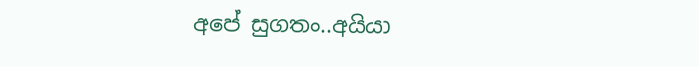අපේ සුගතං..අයියා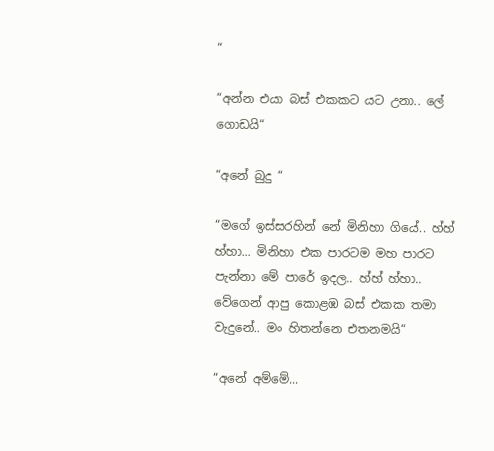“

“අන්න එයා බස් එකකට යට උනා.. ලේ ගොඩයි“

“අනේ බුදු “

“මගේ ඉස්සරහින් නේ මිනිහා ගියේ.. හ්හ් හ්හා... මිනිහා එක පාරටම මහ පාරට පැන්නා මේ පාරේ ඉදල.. හ්හ් හ්හා.. වේගෙන් ආපු කොළඹ බස් එකක තමා වැදුනේ.. මං හිතන්නෙ එතනමයි“

“අනේ අම්මේ...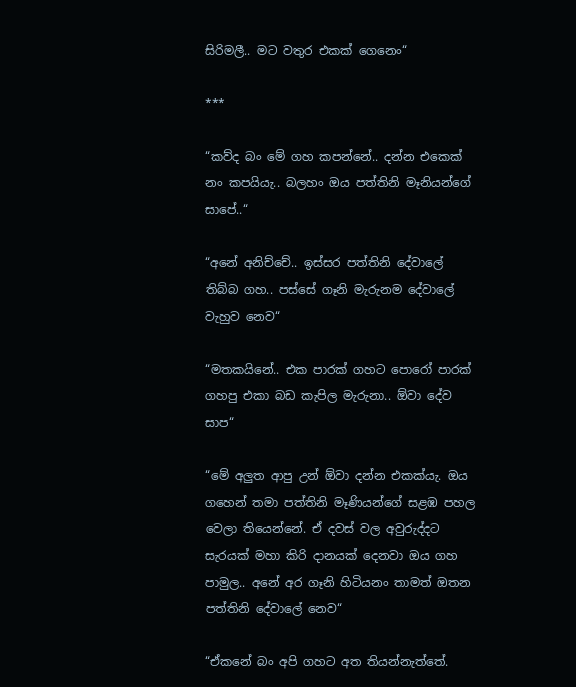සිරිමලී.. මට වතුර එකක් ගෙනෙං“

***

“කව්ද බං මේ ගහ කපන්නේ.. දන්න එකෙක් නං කපයියැ.. බලහං ඔය පත්තිනි මෑනියන්ගේ සාපේ..“

“අනේ අනිච්චේ.. ඉස්සර පත්තිනි දේවාලේ තිබ්බ ගහ.. පස්සේ ගෑනි මැරුනම දේවාලේ වැහුව නෙව“

“මතකයිනේ.. එක පාරක් ගහට පොරෝ පාරක් ගහපු එකා බඩ කැපිල මැරුනා.. ඕවා දේව සාප“

“මේ අලුත ආපු උන් ඕවා දන්න එකක්යැ. ඔය ගහෙන් තමා පත්තිනි මෑණියන්ගේ සළඹ පහල වෙලා තියෙන්නේ. ඒ දවස් වල අවුරුද්දට සැරයක් මහා කිරි දානයක් දෙනවා ඔය ගහ පාමුල.. අනේ අර ගෑනි හිටියනං තාමත් ඔතන පත්තිනි දේවාලේ නෙව“

“ඒකනේ බං අපි ගහට අත තියන්නැත්තේ.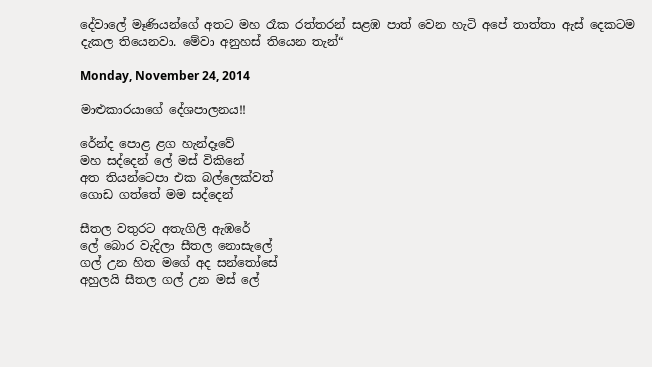දේවාලේ මෑණියන්ගේ අතට මහ රෑක රත්තරන් සළඹ පාත් වෙන හැටි අපේ තාත්තා ඇස් දෙකටම දැකල තියෙනවා. මේවා අනුහස් තියෙන තැන්“

Monday, November 24, 2014

මාළුකාරයාගේ දේශපාලනය!!

රේන්ද පොළ ළග හැන්දෑවේ
මහ සද්දෙන් ලේ මස් විකිනේ
අත තියන්ටෙපා එක බල්ලෙක්වත්
ගොඩ ගත්තේ මම සද්දෙන්

සීතල වතුරට අතැගිලි ඇඹරේ
ලේ බොර වැදිලා සීතල නොසැලේ
ගල් උන හිත මගේ අද සන්තෝසේ
අහුලයි සීතල ගල් උන මස් ලේ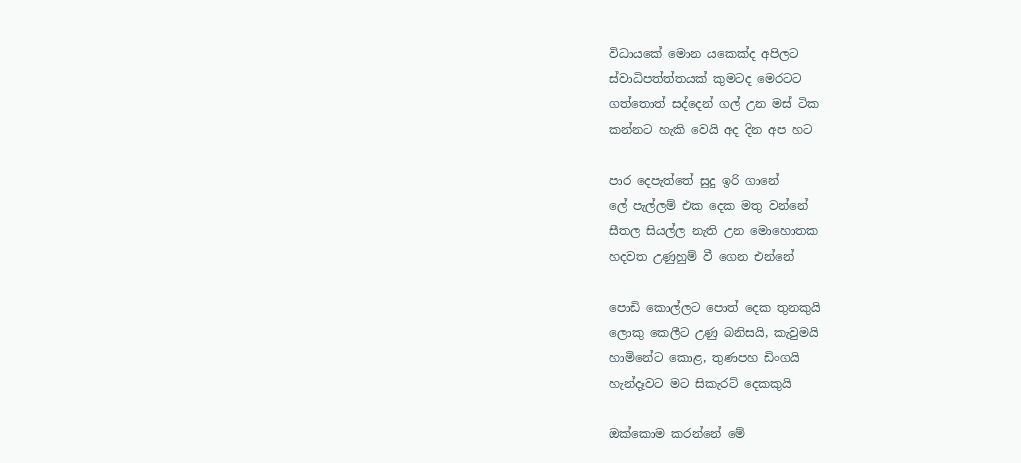විධායකේ මොන යකෙක්ද අපිලට
ස්වාධිපත්ත්තයක් කුමටද මෙරටට
ගත්තොත් සද්දෙන් ගල් උන මස් ටික
කන්නට හැකි වෙයි අද දින අප හට

පාර දෙපැත්තේ සුදු ඉරි ගානේ
ලේ පැල්ලම් එක දෙක මතු වන්නේ
සීතල සියල්ල නැති උන මොහොතක
හදවත උණුහුම් වී ගෙන එන්නේ

පොඩි කොල්ලට පොත් දෙක තුනකුයි
ලොකු කෙලීට උණු බනිසයි, කැවුමයි
හාමිනේට කොළ, තුණපහ ඩිංගයි
හැන්දෑවට මට සිකැරට් දෙකකුයි

ඔක්කොම කරන්නේ මේ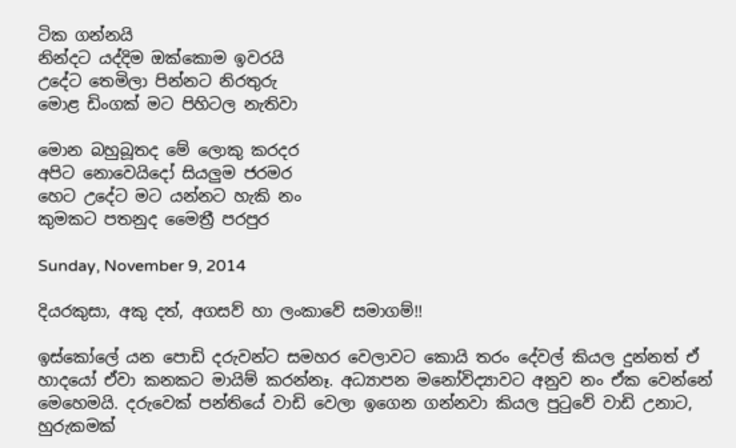ටික ගන්නයි
නින්දට යද්දිම ඔක්කොම ඉවරයි
උදේට තෙමිලා පින්නට නිරතුරු
මොළ ඩිංගක් මට පිහිටල නැතිවා

මොන බහුබූතද මේ ලොකු කරදර
අපිට නොවෙයිදෝ සියලුම ජරමර
හෙට උදේට මට යන්නට හැකි නං
කුමකට පතනුද මෛත්‍රී පරපුර

Sunday, November 9, 2014

දියරකුසා, අකු දත්, අගසව් හා ලංකාවේ සමාගම්!!

ඉස්කෝලේ යන පොඩි දරුවන්ට සමහර වෙලාවට කොයි තරං දේවල් කියල දුන්නත් ඒ හාදයෝ ඒවා කනකට මායිම් කරන්නෑ. අධ්‍යාපන මනෝවිද්‍යාවට අනුව නං ඒක වෙන්නේ මෙහෙමයි. දරුවෙක් පන්තියේ වාඩි වෙලා ඉගෙන ගන්නවා කියල පුටුවේ වාඩි උනාට, හුරුකමක්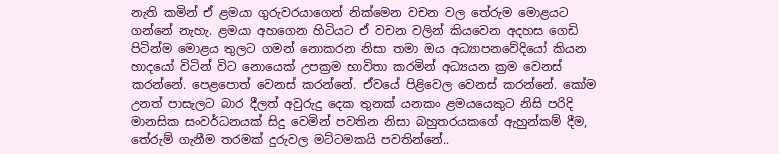නැති කමින් ඒ ළමයා ගුරුවරයාගෙන් නික්මෙන වචන වල තේරුම මොළයට ගන්නේ නැහැ. ළමයා අහගෙන හිටියට ඒ වචන වලින් කියවෙන අදහස ගෙඩි පිටින්ම මොළය තුලට ගමන් නොකරන නිසා තමා ඔය අධ්‍යාපනවේදියෝ කියන හාදයෝ විටින් විට නොයෙක් උපක්‍රම භාවිතා කරමින් අධ්‍යයන ක්‍රම වෙනස් කරන්නේ. පෙළපොත් වෙනස් කරන්නේ. ඒවයේ පිළිවෙල වෙනස් කරන්නේ. කෝම උනත් පාසැලට බාර දීලත් අවුරුදු දෙක තුනක් යනකං ළමයයෙකුට නිසි පරිදි මානසික සංවර්ධනයක් සිදු වෙමින් පවතින නිසා බහුතරයකගේ ඇහුන්කම් දීම, තේරුම් ගැනීම තරමක් දුරුවල මට්ටමකයි පවතින්නේ..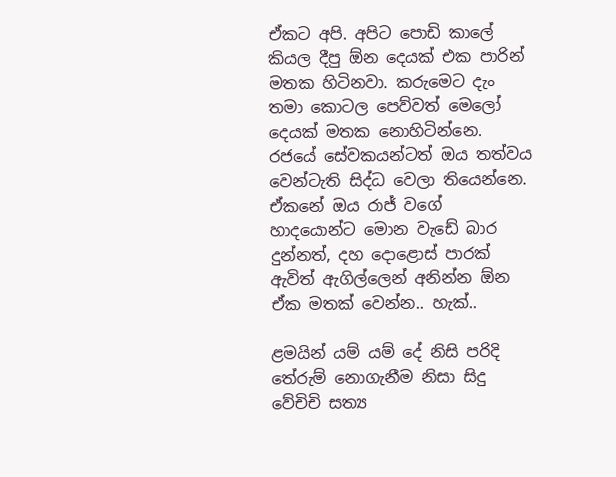ඒකට අපි. අපිට පොඩි කාලේ කියල දීපු ඕන දෙයක් එක පාරින් මතක හිටිනවා. කරුමෙට දැං තමා කොටල පෙව්වත් මෙලෝ දෙයක් මතක නොහිටින්නෙ. රජයේ සේවකයන්ටත් ඔය තත්වය වෙන්ටැති සිද්ධ වෙලා තියෙන්නෙ. ඒකනේ ඔය රාජ් වගේ හාදයොන්ට මොන වැඩේ බාර දුන්නත්, දහ දොළොස් පාරක් ඇවිත් ඇගිල්ලෙන් අනින්න ඕන ඒක මතක් වෙන්න.. හැක්..

ළමයින් යම් යම් දේ නිසි පරිදි තේරුම් නොගැනීම නිසා සිදු වේචිචි සත්‍ය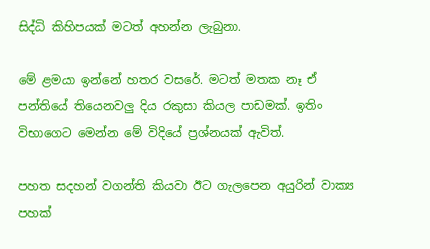සිද්ධි කිහිපයක් මටත් අහන්න ලැබුනා.

මේ ළමයා ඉන්නේ හතර වසරේ. මටත් මතක නෑ ඒ පන්තියේ තියෙනවලු දිය රකුසා කියල පාඩමක්. ඉතිං විභාගෙට මෙන්න මේ විදියේ ප්‍රශ්නයක් ඇවිත්.

පහත සදහන් වගන්ති කියවා ඊට ගැලපෙන අයුරින් වාක්‍ය පහක්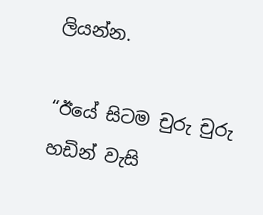ලියන්න.

“ඊයේ සිටම චුරු චුරු හඩින් වැසි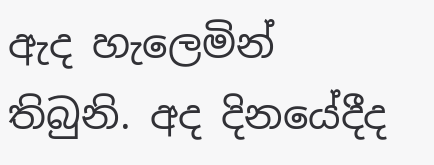ඇද හැලෙමින් තිබුනි. අද දිනයේදීද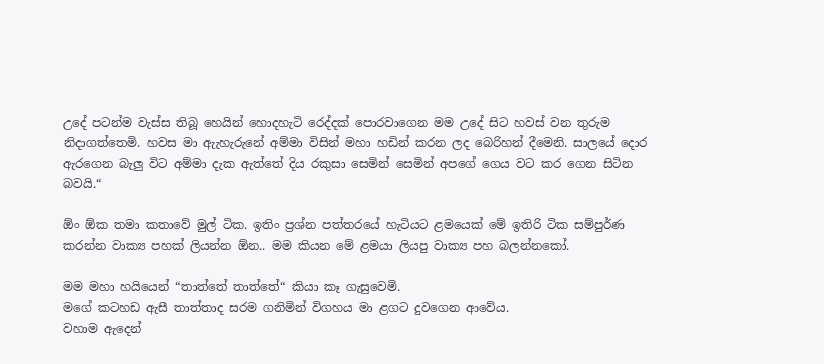උදේ පටන්ම වැස්ස තිබූ හෙයින් හොදහැටි රෙද්දක් පොරවාගෙන මම උදේ සිට හවස් වන තුරුම නිදාගත්තෙමි. හවස මා ඇැහැරුනේ අම්මා විසින් මහා හඩින් කරන ලද බෙරිහන් දීමෙනි. සාලයේ දොර ඇරගෙන බැලු විට අම්මා දැක ඇත්තේ දිය රකුසා සෙමින් සෙමින් අපගේ ගෙය වට කර ගෙන සිටින බවයි.“

ඕං ඕක තමා කතාවේ මුල් ටික. ඉතිං ප්‍රශ්න පත්තරයේ හැටියට ළමයෙක් මේ ඉතිරි ටික සම්පුර්ණ කරන්න වාක්‍ය පහක් ලියන්න ඕන.. මම කියන මේ ළමයා ලියපු වාක්‍ය පහ බලන්නකෝ.

මම මහා හයියෙන් “තාත්තේ තාත්තේ“ කියා කෑ ගැසුවෙමි.
මගේ කටහඩ ඇසී තාත්තාද සරම ගනිමින් විගහය මා ළගට දුවගෙන ආවේය.
වහාම ඇදෙන්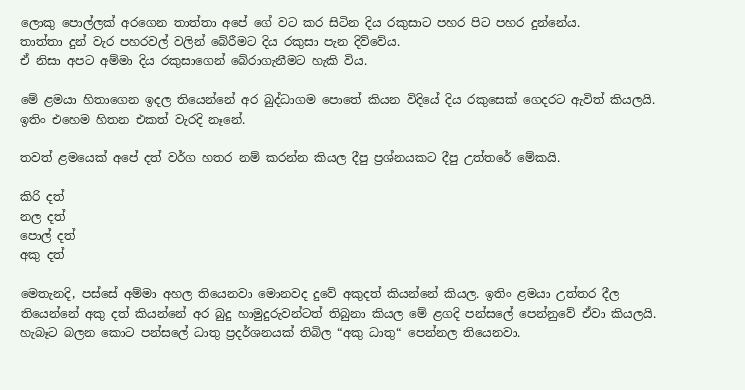ලොකු පොල්ලක් අරගෙන තාත්තා අපේ ගේ වට කර සිටින දිය රකුසාට පහර පිට පහර දුන්නේය.
තාත්තා දුන් වැර පහරවල් වලින් බේරීමට දිය රකුසා පැන දිව්වේය.
ඒ නිසා අපට අම්මා දිය රකුසාගෙන් බේරාගැනීමට හැකි විය.

මේ ළමයා හිතාගෙන ඉදල තියෙන්නේ අර බුද්ධාගම පොතේ කියන විදියේ දිය රකුසෙක් ගෙදරට ඇවිත් කියලයි. ඉතිං එහෙම හිතන එකත් වැරදි නෑනේ.

තවත් ළමයෙක් අපේ දත් වර්ග හතර නම් කරන්න කියල දීපු ප්‍රශ්නයකට දීපු උත්තරේ මේකයි.

කිරි දත්
නල දත්
පොල් දත්
අකු දත්

මෙතැනදි, පස්සේ අම්මා අහල තියෙනවා මොනවද දුවේ අකුදත් කියන්නේ කියල. ඉතිං ළමයා උත්තර දීල තියෙන්නේ අකු දත් කියන්නේ අර බුදු හාමුදුරුවන්ටත් තිබුනා කියල මේ ළගදි පන්සලේ පෙන්නුවේ ඒවා කියලයි. හැබෑට බලන කොට පන්සලේ ධාතු ප්‍රදර්ශනයක් තිබිල “අකු ධාතු“ පෙන්නල තියෙනවා.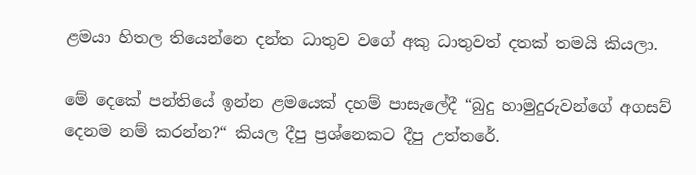ළමයා හිතල තියෙන්නෙ දන්ත ධාතුව වගේ අකු ධාතුවත් දතක් තමයි කියලා.

මේ දෙකේ පන්තියේ ඉන්න ළමයෙක් දහම් පාසැලේදී “බුදු හාමුදුරුවන්ගේ අගසව් දෙනම නම් කරන්න?“ කියල දීපු ප්‍රශ්නෙකට දීපු උත්තරේ.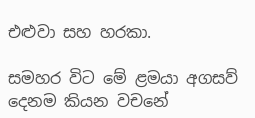එළුවා සහ හරකා.

සමහර විට මේ ළමයා අගසව් දෙනම කියන වචනේ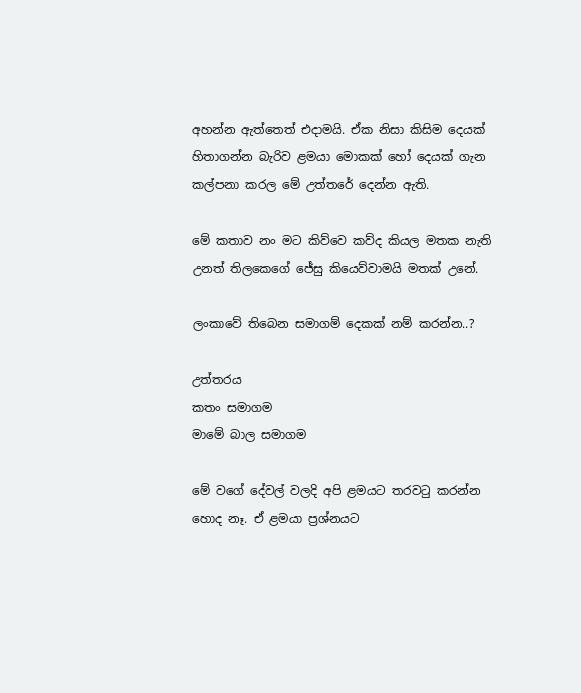අහන්න ඇත්තෙත් එදාමයි. ඒක නිසා කිසිම දෙයක් හිතාගන්න බැරිව ළමයා මොකක් හෝ දෙයක් ගැන කල්පනා කරල මේ උත්තරේ දෙන්න ඇති.

මේ කතාව නං මට කිව්වෙ කව්ද කියල මතක නැති උනත් තිලකෙගේ ජේසු කියෙව්වාමයි මතක් උනේ.

ලංකාවේ තිබෙන සමාගම් දෙකක් නම් කරන්න..?

උත්තරය
කතං සමාගම
මාමේ බාල සමාගම

මේ වගේ දේවල් වලදි අපි ළමයට තරවටු කරන්න හොද නෑ. ඒ ළමයා ප්‍රශ්නයට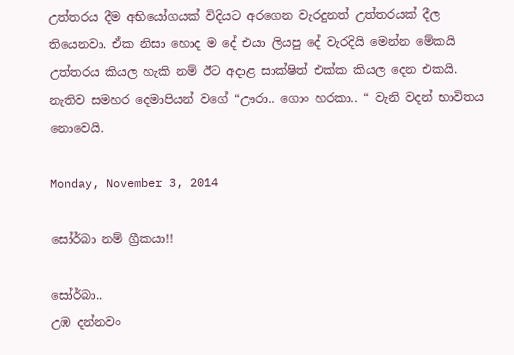උත්තරය දීම අභියෝගයක් විදියට අරගෙන වැරදුනත් උත්තරයක් දීල තියෙනවා. ඒක නිසා හොද ම දේ එයා ලියපු දේ වැරදියි මෙන්න මේකයි උත්තරය කියල හැකි නම් ඊට අදාළ සාක්ෂිත් එක්ක කියල දෙන එකයි. නැතිව සමහර දෙමාපියන් වගේ “ඌරා.. ගොං හරකා.. “ වැනි වදන් භාවිතය නොවෙයි.

Monday, November 3, 2014

සෝර්බා නම් ග්‍රීකයා!!

සෝර්බා..
උඹ දන්නවං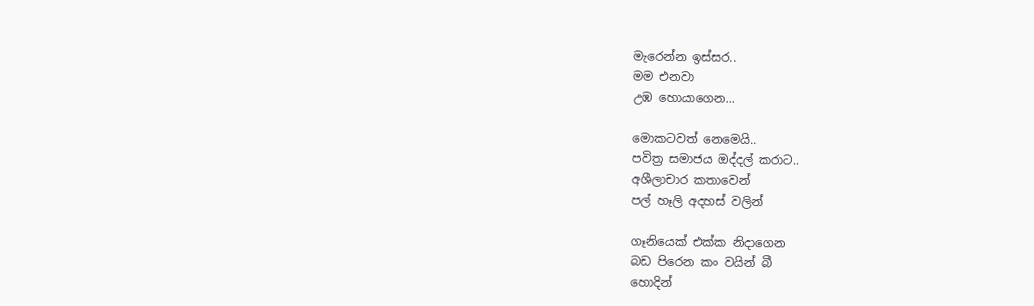මැරෙන්න ඉස්සර..
මම එනවා
උඹ හොයාගෙන...

මොකටවත් නෙමෙයි..
පවිත්‍ර සමාජය ඔද්දල් කරාට..
අශීලාචාර කතාවෙන්
පල් හෑලි අදහස් වලින්

ගෑනියෙක් එක්ක නිදාගෙන
බඩ පිරෙන කං වයින් බී
හොදින්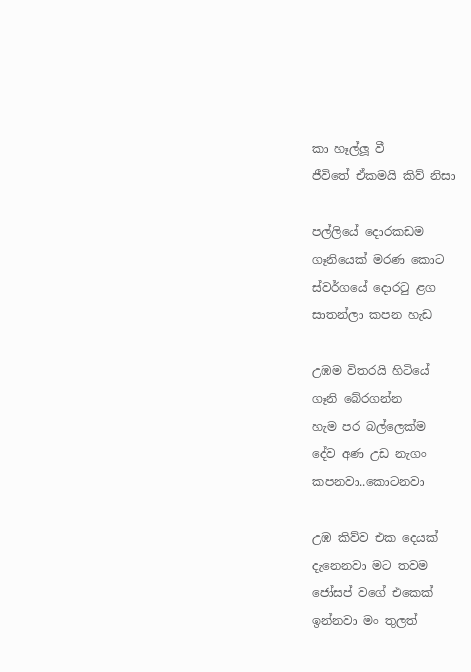කා හෑල්ලූ වී
ජීවිතේ ඒකමයි කිව් නිසා

පල්ලියේ දොරකඩම
ගෑනියෙක් මරණ කොට
ස්වර්ගයේ දොරටු ළග
සාතන්ලා කපන හැඩ

උඹම විතරයි හිටියේ
ගෑනි බේරගන්න
හැම පර බල්ලෙක්ම
දේව අණ උඩ නැගං
කපනවා..කොටනවා

උඹ කිව්ව එක දෙයක්
දැනෙනවා මට තවම
ජෝසප් වගේ එකෙක්
ඉන්නවා මං තුලත්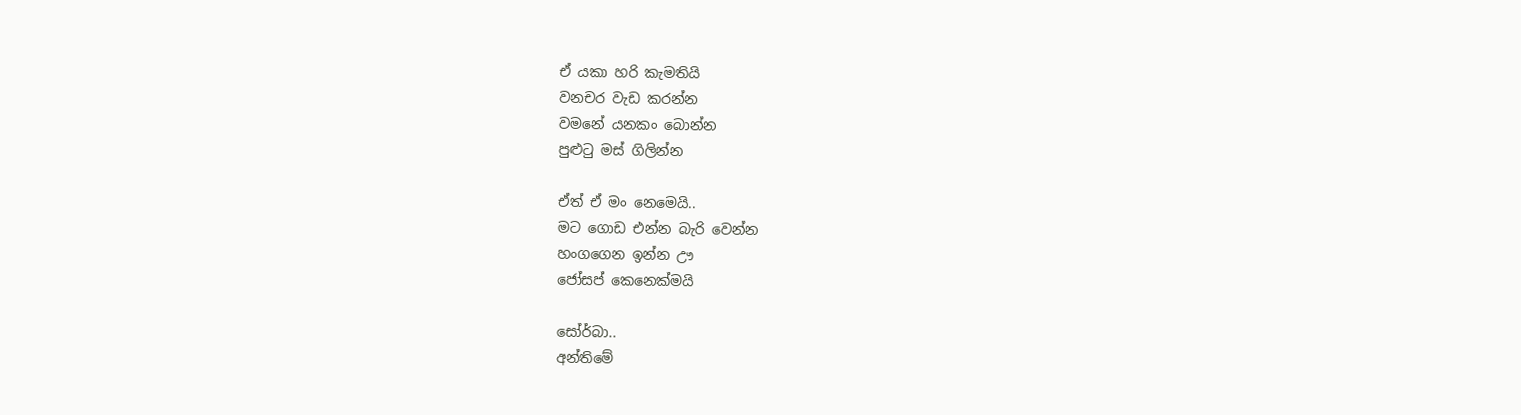ඒ යකා හරි කැමතියි
වනචර වැඩ කරන්න
වමනේ යනකං බොන්න
පුළුටු මස් ගිලින්න

ඒත් ඒ මං නෙමෙයි..
මට ගොඩ එන්න බැරි වෙන්න
හංගගෙන ඉන්න ඌ
ජෝසප් කෙනෙක්මයි

සෝර්බා..
අන්තිමේ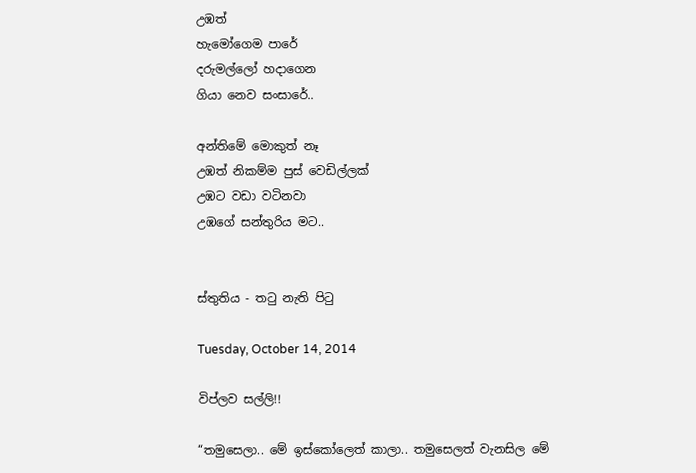උඹත්
හැමෝගෙම පාරේ
දරුමල්ලෝ හදාගෙන
ගියා නෙව සංසාරේ..

අන්තිමේ මොකුත් නෑ
උඹත් නිකම්ම පුස් වෙඩිල්ලක්
උඹට වඩා වටිනවා
උඹගේ සන්තුරිය මට..


ස්තුතිය - තටු නැති පිටු

Tuesday, October 14, 2014

විප්ලව සල්ලි!!

“තමුසෙලා.. මේ ඉස්කෝලෙත් කාලා.. තමුසෙලත් වැනසිල මේ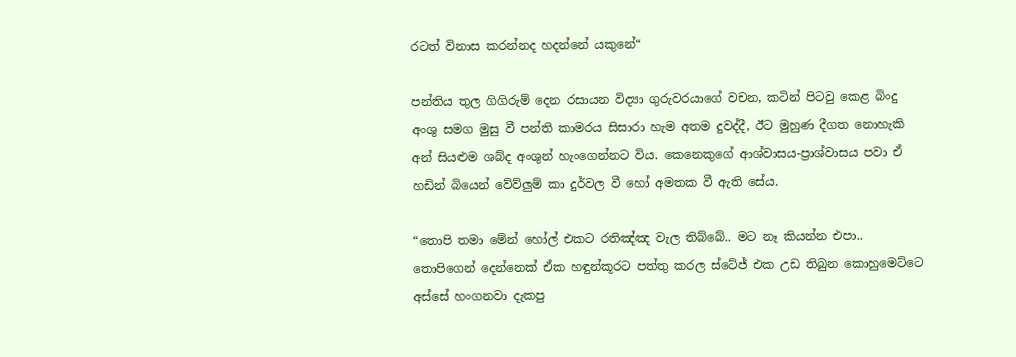රටත් විනාස කරන්නද හදන්නේ යකුනේ“

පන්තිය තුල ගිගිරුම් දෙන රසායන විද්‍යා ගුරුවරයාගේ වචන, කටින් පිටවු කෙළ බිංදු අංශු සමග මුසු වී පන්ති කාමරය සිසාරා හැම අතම දුවද්දී, ඊට මුහුණ දීගත නොහැකි අන් සියළුම ශබ්ද අංශුන් හැංගෙන්නට විය. කෙනෙකුගේ ආශ්වාසය-ප්‍රාශ්වාසය පවා ඒ හඩින් බියෙන් වේව්ලුම් කා දුර්වල වී හෝ අමතක වී ඇති සේය.

“තොපි තමා මේන් හෝල් එකට රතිඤ්ඤ වැල තිබ්බේ.. මට නෑ කියන්න එපා.. තොපිගෙන් දෙන්නෙක් ඒක හඳුන්කූරට පත්තු කරල ස්ටේජ් එක උඩ තිබුන කොහුමෙට්ටෙ අස්සේ හංගනවා දැකපු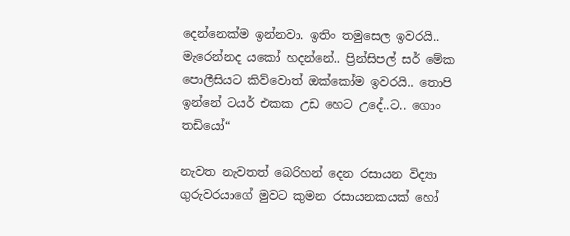දෙන්නෙක්ම ඉන්නවා. ඉතිං තමුසෙල ඉවරයි.. මැරෙන්නද යකෝ හදන්නේ.. ප්‍රින්සිපල් සර් මේක පොලීසියට කිව්වොත් ඔක්කෝම ඉවරයි.. තොපි ඉන්නේ ටයර් එකක උඩ හෙට උදේ..ට.. ගොං තඩියෝ“

නැවත නැවතත් බෙරිහන් දෙන රසායන විද්‍යා ගුරුවරයාගේ මුවට කුමන රසායනකයක් හෝ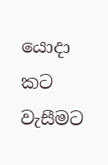යොදා කට වැසීමට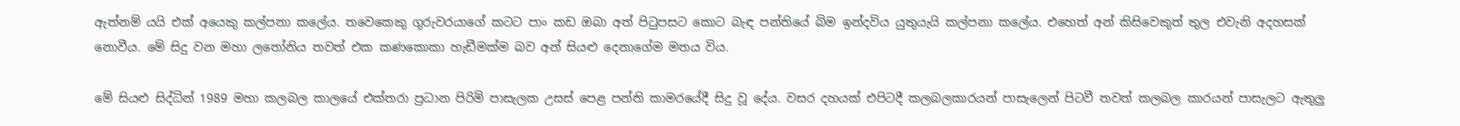ඇත්නම් යයි එක් අයෙකු කල්පනා කලේය. තවෙකෙකු ගුරුවරයාගේ කටට පාං කඩ ඔබා අත් පිටුපසට කොට බැඳ පන්තියේ බිම ඉන්දවිය යුතුයැයි කල්පනා කලේය. එහෙත් අන් කිසිවෙකුත් තුල එවැනි අදහසක් නොවීය. මේ සිදු වන මහා ලතෝනිය තවත් එක කණකොකා හැඩීමක්ම බව අන් සියළු දෙනාගේම මතය විය.

මේ සියළු සිද්ධින් 1989 මහා කලබල කාලයේ එක්තරා ප්‍රධාන පිරිමි පාසැලක උසස් පෙළ පන්ති කාමරයේදී සිදු වූ දේය. වසර දහයක් එපිටදී කලබලකාරයන් පාසැලෙන් පිටවී තවත් කලබල කාරයන් පාසැලට ඇතුලු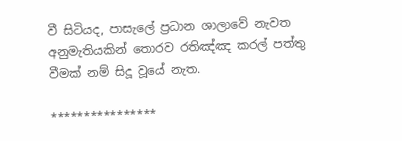වී සිටියද, පාසැලේ ප්‍රධාන ශාලාවේ නැවත අනුමැතියකින් තොරව රතිඤ්ඤ කරල් පත්තු වීමක් නම් සිදූ වූයේ නැත.

****************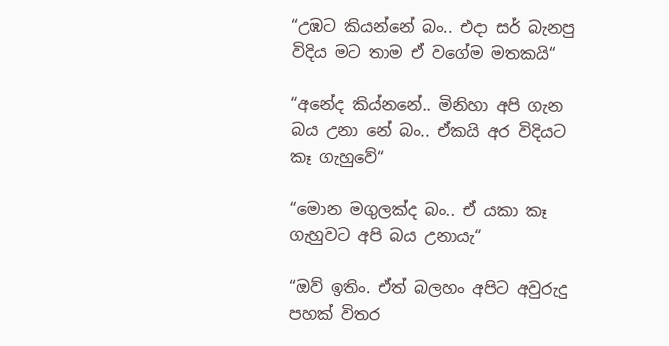“උඹට කියන්නේ බං.. එදා සර් බැනපු විදිය මට තාම ඒ වගේම මතකයි“

“අනේද කිය්නනේ.. මිනිහා අපි ගැන බය උනා නේ බං.. ඒකයි අර විදියට කෑ ගැහුවේ“

“මොන මගුලක්ද බං.. ඒ යකා කෑ ගැහුවට අපි බය උනායැ“

“ඔව් ඉතිං. ඒත් බලහං අපිට අවුරුදු පහක් විතර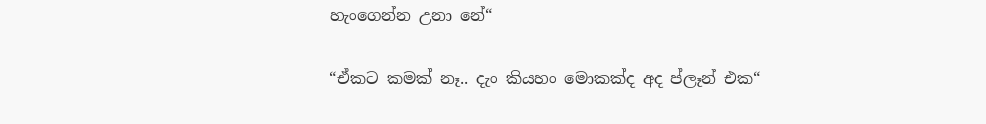හැංගෙන්න උනා නේ“

“ඒකට කමක් නෑ.. දැං කියහං මොකක්ද අද ප්ලෑන් එක“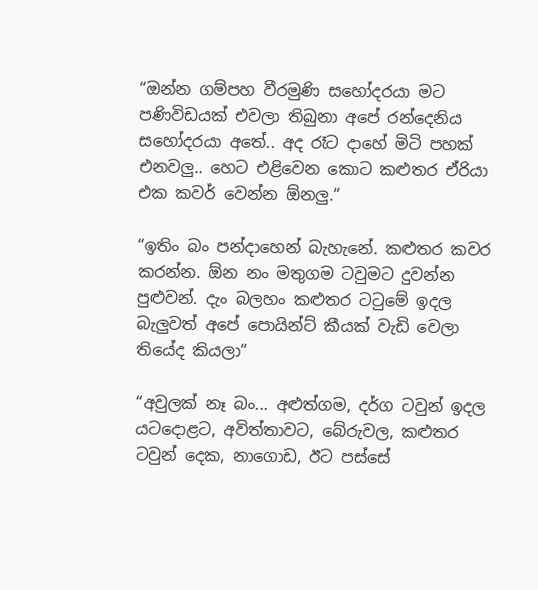“ඔන්න ගම්පහ වීරමුණි සහෝදරයා මට පණිවිඩයක් එවලා තිබුනා අපේ රන්දෙනිය සහෝදරයා අතේ.. අද රෑට දාහේ මිටි පහක් එනවලු.. හෙට එළිවෙන කොට කළුතර ඒරියා එක කවර් වෙන්න ඕනලු.“

“ඉතිං බං පන්දාහෙන් බැහැනේ. කළුතර කවර කරන්න. ඕන නං මතුගම ටවුමට දුවන්න පුළුවන්. දැං බලහං කළුතර ටටුමේ ඉදල බැලුවත් අපේ පොයින්ට් කීයක් වැඩි වෙලා තියේද කියලා“

“අවුලක් නෑ බං... අළුත්ගම, දර්ග ටවුන් ඉදල යටදොළට, අවිත්තාවට, බේරුවල, කළුතර ටවුන් දෙක, නාගොඩ, ඊට පස්සේ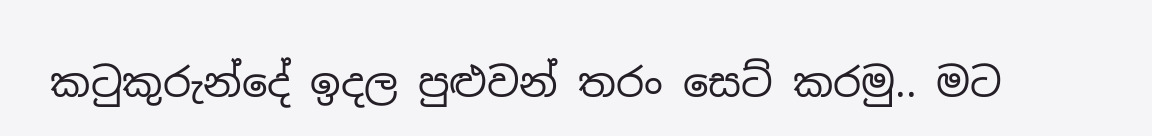කටුකුරුන්දේ ඉදල පුළුවන් තරං සෙට් කරමු.. මට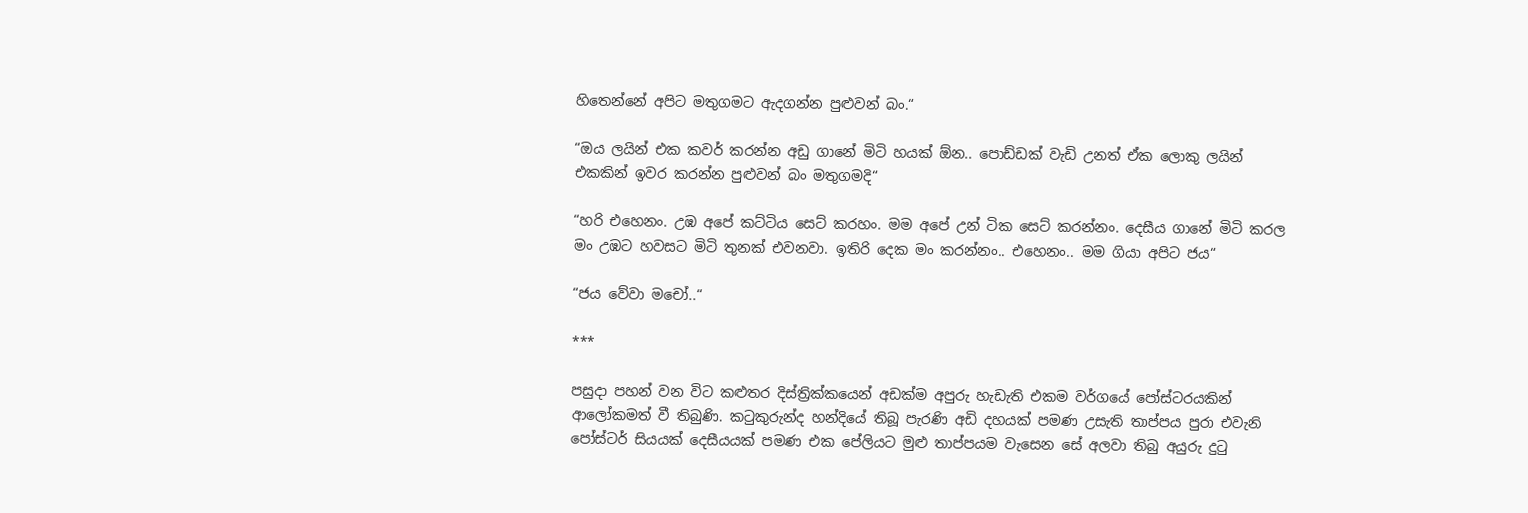හිතෙන්නේ අපිට මතුගමට ඇදගන්න පුළුවන් බං.“

“ඔය ලයින් එක කවර් කරන්න අඩු ගානේ මිටි හයක් ඕන.. පොඩ්ඩක් වැඩි උනත් ඒක ලොකු ලයින් එකකින් ඉවර කරන්න පුළුවන් බං මතුගමදි“

“හරි එහෙනං. උඹ අපේ කට්ටිය සෙට් කරහං. මම අපේ උන් ටික සෙට් කරන්නං. දෙසීය ගානේ මිටි කරල මං උඹට හවසට මිටි තුනක් එවනවා. ඉතිරි දෙක මං කරන්නං.. එහෙනං.. මම ගියා අපිට ජය“

“ජය වේවා මචෝ..“

***

පසුදා පහන් වන විට කළුතර දිස්ත්‍රික්කයෙන් අඩක්ම අපුරු හැඩැති එකම වර්ගයේ පෝස්ටරයකින් ආලෝකමත් වී තිබුණි. කටුකුරුන්ද හන්දියේ තිබූ පැරණි අඩි දහයක් පමණ උසැති තාප්පය පුරා එවැනි පෝස්ටර් සියයක් දෙසීයයක් පමණ එක පේලියට මුළු තාප්පයම වැසෙන සේ අලවා තිබු අයුරු දුටු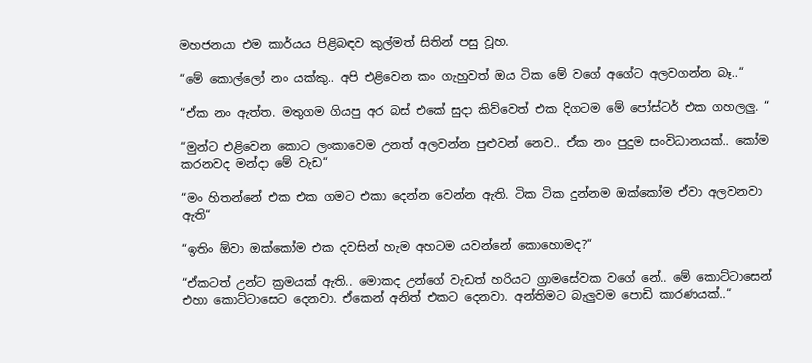මහජනයා එම කාර්යය පිළිබඳව කුල්මත් සිතින් පසු වූහ.

“මේ කොල්ලෝ නං යක්කු.. අපි එළිවෙන කං ගැහුවත් ඔය ටික මේ වගේ අගේට අලවගන්න බෑ..“

“ඒක නං ඇත්ත. මතුගම ගියපු අර බස් එකේ සුදා කිව්වෙත් එක දිගටම මේ පෝස්ටර් එක ගහලලු. “

“මුන්ට එළිවෙන කොට ලංකාවෙම උනත් අලවන්න පුළුවන් නෙව.. ඒක නං පුදුම සංවිධානයක්.. කෝම කරනවද මන්දා මේ වැඩ“

“මං හිතන්නේ එක එක ගමට එකා දෙන්න වෙන්න ඇති. ටික ටික දුන්නම ඔක්කෝම ඒවා අලවනවා ඇති“

“ඉතිං ඕවා ඔක්කෝම එක දවසින් හැම අහටම යවන්නේ කොහොමද?“

“ඒකටත් උන්ට ක්‍රමයක් ඇති.. මොකද උන්ගේ වැඩත් හරියට ග්‍රාමසේවක වගේ නේ.. මේ කොට්ටාසෙන් එහා කොට්ටාසෙට දෙනවා. ඒකෙන් අනිත් එකට දෙනවා. අන්තිමට බැලුවම පොඩි කාරණයක්..“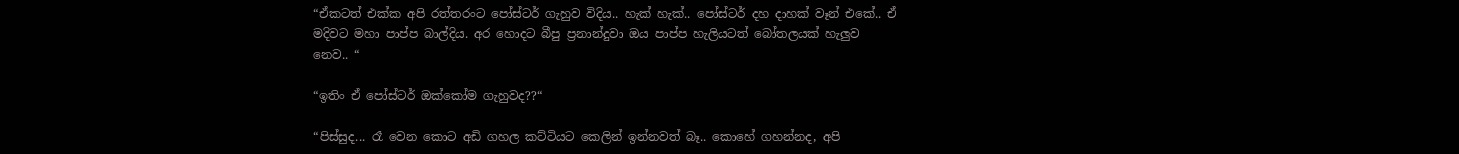“ඒකටත් එක්ක අපි රත්තරංට පෝස්ටර් ගැහුව විදිය.. හැක් හැක්.. පෝස්ටර් දහ දාහක් වෑන් එකේ.. ඒ මදිවට මහා පාප්ප බාල්දිය. අර හොදට බීපු ප්‍රනාන්දුවා ඔය පාප්ප හැලියටත් බෝතලයක් හැලුව නෙව.. “

“ඉතිං ඒ පෝස්ටර් ඔක්කෝම ගැහුවද??“

“පිස්සුද... රෑ වෙන කොට අඩි ගහල කට්ටියට කෙලින් ඉන්නවත් බෑ.. කොහේ ගහන්නද, අපි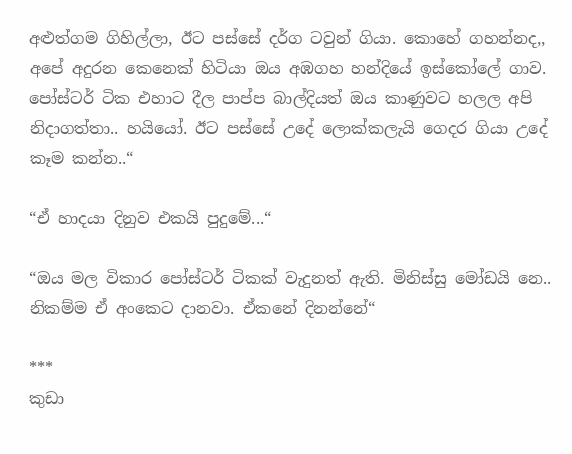අළුත්ගම ගිහිල්ලා, ඊට පස්සේ දර්ග ටවුන් ගියා. කොහේ ගහන්නද,, අපේ අදුරන කෙනෙක් හිටියා ඔය අඹගහ හන්දියේ ඉස්කෝලේ ගාව. පෝස්ටර් ටික එහාට දීල පාප්ප බාල්දියත් ඔය කාණුවට හලල අපි නිදාගත්තා.. හයියෝ. ඊට පස්සේ උදේ ලොක්කලැයි ගෙදර ගියා උදේ කෑම කන්න..“

“ඒ හාදයා දිනුව එකයි පුදුමේ...“

“ඔය මල විකාර පෝස්ටර් ටිකක් වැදුනත් ඇති. මිනිස්සු මෝඩයි නෙ.. නිකම්ම ඒ අංකෙට දානවා. ඒකනේ දිනන්නේ“

***
කුඩා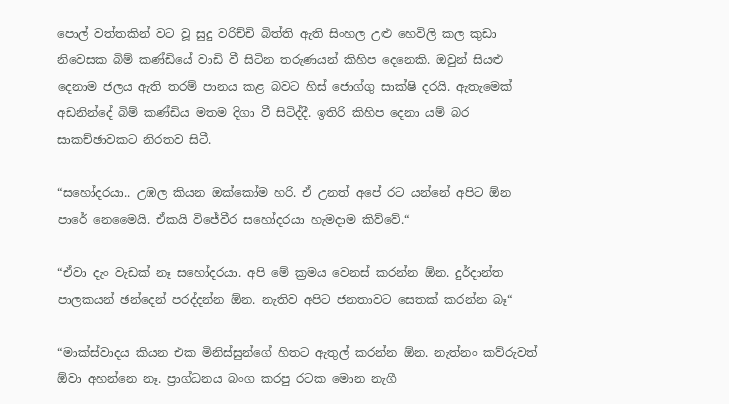පොල් වත්තකින් වට වූ සුදු වරිච්චි බිත්ති ඇති සිංහල උළු හෙවිලි කල කුඩා නිවෙසක බිම් කණ්ඩියේ වාඩි වී සිටින තරුණයන් කිහිප දෙනෙකි. ඔවුන් සියළු දෙනාම ජලය ඇති තරම් පානය කළ බවට හිස් ජොග්ගු සාක්ෂි දරයි. ඇතැමෙක් අඩනින්දේ බිම් කණ්ඩිය මතම දිගා වී සිටිද්දී. ඉතිරි කිහිප දෙනා යම් බර සාකච්ඡාවකට නිරතව සිටී.

“සහෝදරයා.. උඹල කියන ඔක්කෝම හරි. ඒ උනත් අපේ රට යන්නේ අපිට ඕන පාරේ නෙමෛයි. ඒකයි විජේවීර සහෝදරයා හැමදාම කිව්වේ.“

“ඒවා දැං වැඩක් නෑ සහෝදරයා. අපි මේ ක්‍රමය වෙනස් කරන්න ඕන. දුර්දාන්ත පාලකයන් ඡන්දෙන් පරද්දන්න ඕන. නැතිව අපිට ජනතාවට සෙතක් කරන්න බෑ“

“මාක්ස්වාදය කියන එක මිනිස්සුන්ගේ හිතට ඇතුල් කරන්න ඕන. නැත්නං කව්රුවත් ඕවා අහන්නෙ නෑ. ප්‍රාග්ධනය බංග කරපු රටක මොන නැගී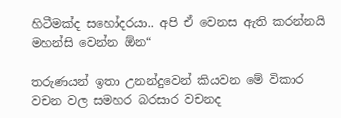හිටීමක්ද සහෝදරයා.. අපි ඒ වෙනස ඇති කරන්නයි මහන්සි වෙන්න ඕන“

තරුණයන් ඉතා උනන්දුවෙන් කියවන මේ විකාර වචන වල සමහර බරසාර වචනද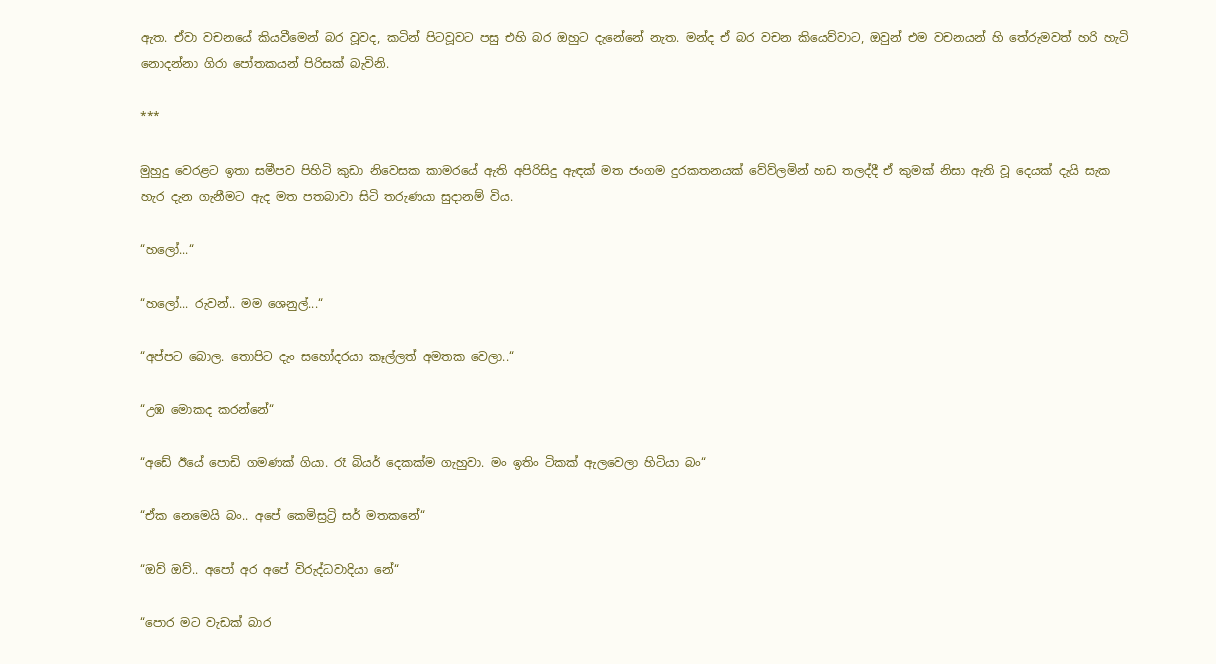ඇත. ඒවා වචනයේ කියවීමෙන් බර වූවද, කටින් පිටවූවට පසු එහි බර ඔහුට දැනේනේ නැත. මන්ද ඒ බර වචන කියෙව්වාට, ඔවුන් එම වචනයන් හි තේරුමවත් හරි හැටි නොදන්නා ගිරා පෝතකයන් පිරිසක් බැවිනි.

***

මුහුදු වෙරළට ඉතා සමීපව පිහිටි කුඩා නිවෙසක කාමරයේ ඇති අපිරිසිදු ඇඳක් මත ජංගම දුරකතනයක් වේව්ලමින් හඩ තලද්දී ඒ කුමක් නිසා ඇති වූ දෙයක් දැයි සැක හැර දැන ගැනීමට ඇද මත පතබාවා සිටි තරුණයා සුදානම් විය.

“හලෝ...“

“හලෝ... රුවන්.. මම ශෙනුල්...“

“අප්පට බොල. තොපිට දැං සහෝදරයා කෑල්ලත් අමතක වෙලා..“

“උඹ මොකද කරන්නේ“

“අඩේ ඊයේ පොඩි ගමණක් ගියා. රෑ බියර් දෙකක්ම ගැහුවා. මං ඉතිං ටිකක් ඇලවෙලා හිටියා බං“

“ඒක නෙමෙයි බං.. අපේ කෙමිස්‍රට්‍රි සර් මතකනේ“

“ඔව් ඔව්.. අපෝ අර අපේ විරුද්ධවාදියා නේ“

“පොර මට වැඩක් බාර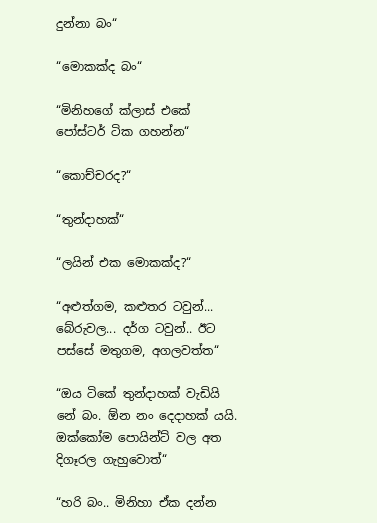දුන්නා බං“

“මොකක්ද බං“

“මිනිහගේ ක්ලාස් එකේ පෝස්ටර් ටික ගහන්න“

“කොච්චරද?“

“තුන්දාහක්“

“ලයින් එක මොකක්ද?“

“අළුත්ගම, කළුතර ටවුන්... බේරුවල... දර්ග ටවුන්.. ඊට පස්සේ මතුගම, අගලවත්ත“

“ඔය ටිකේ තුන්දාහක් වැඩියි නේ බං. ඕන නං දෙදාහක් යයි. ඔක්කෝම පොයින්ට් වල අත දිගෑරල ගැහුවොත්“

“හරි බං.. මිනිහා ඒක දන්න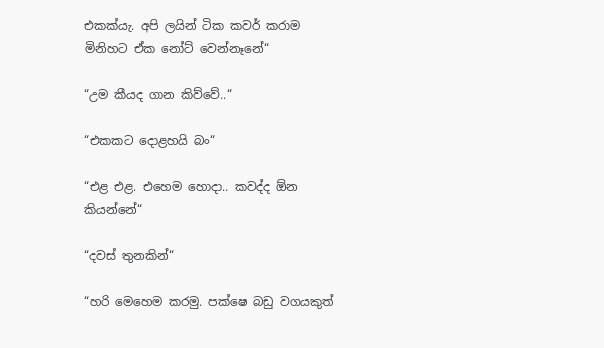එකක්යැ. අපි ලයින් ටික කවර් කරාම මිනිහට ඒක නෝට් වෙන්නෑනේ“

“උම කීයද ගාන කිව්වේ..“

“එකකට දොළහයි බං“

“එළ එළ. එහෙම හොදා.. කවද්ද ඕන කියන්නේ“

“දවස් තුනකින්“

“හරි මෙහෙම කරමු. පක්ෂෙ බඩු වගයකුත්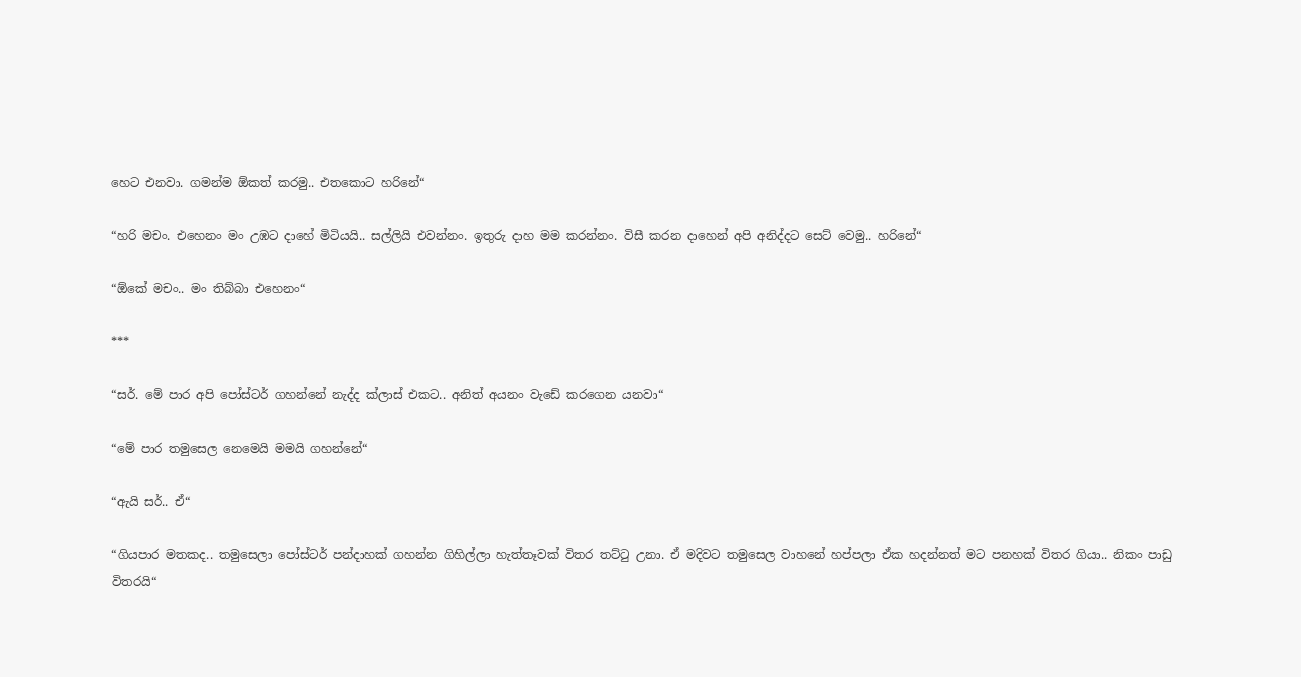හෙට එනවා. ගමන්ම ඕකත් කරමු.. එතකොට හරිනේ“

“හරි මචං. එහෙනං මං උඹට දාහේ මිටියයි.. සල්ලියි එවන්නං. ඉතුරු දාහ මම කරන්නං. විසී කරන දාහෙන් අපි අනිද්දට සෙට් වෙමු.. හරිනේ“

“ඕකේ මචං.. මං තිබ්බා එහෙනං“

***

“සර්. මේ පාර අපි පෝස්ටර් ගහන්නේ නැද්ද ක්ලාස් එකට.. අනිත් අයනං වැඩේ කරගෙන යනවා“

“මේ පාර තමුසෙල නෙමෙයි මමයි ගහන්නේ“

“ඇයි සර්.. ඒ“

“ගියපාර මතකද.. තමුසෙලා පෝස්ටර් පන්දාහක් ගහන්න ගිහිල්ලා හැත්තෑවක් විතර තට්ටු උනා. ඒ මදිවට තමුසෙල වාහනේ හප්පලා ඒක හදන්නත් මට පනහක් විතර ගියා.. නිකං පාඩු විතරයි“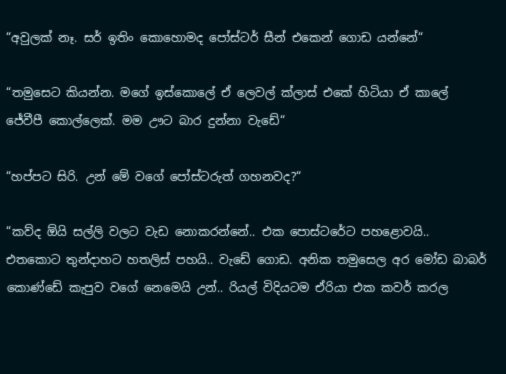“අවුලක් නෑ. සර් ඉතිං කොහොමද පෝස්ටර් සීන් එකෙන් ගොඩ යන්නේ“

“තමුසෙට කියන්න. මගේ ඉස්කොලේ ඒ ලෙවල් ක්ලාස් එකේ හිටියා ඒ කාලේ ජේවීපී කොල්ලෙක්. මම ඌට බාර දුන්නා වැඩේ“

“හප්පට සිරි. උන් මේ වගේ පෝස්ටරුත් ගහනවද?“

“කව්ද ඕයි සල්ලි වලට වැඩ නොකරන්නේ.. එක පොස්ටරේට පහළොවයි.. එතකොට තුන්දාහට හතලිස් පහයි.. වැඩේ ගොඩ. අනික තමුසෙල අර මෝඩ බාබර් කොණ්ඩේ කැපුව වගේ නෙමෙයි උන්.. රියල් විදියටම ඒරියා එක කවර් කරල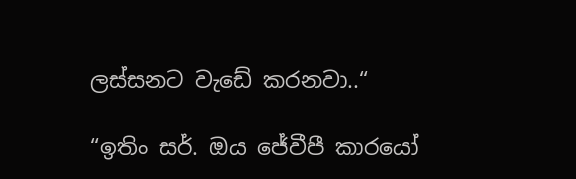ලස්සනට වැඩේ කරනවා..“

“ඉතිං සර්. ඔය ජේවීපී කාරයෝ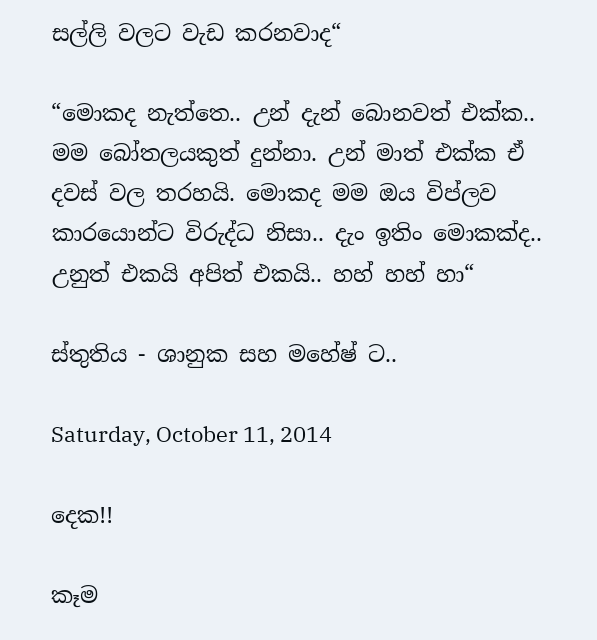සල්ලි වලට වැඩ කරනවාද“

“මොකද නැත්තෙ.. උන් දැන් බොනවත් එක්ක.. මම බෝතලයකුත් දුන්නා. උන් මාත් එක්ක ඒ දවස් වල තරහයි. මොකද මම ඔය විප්ලව කාරයොන්ට විරුද්ධ නිසා.. දැං ඉතිං මොකක්ද.. උනුත් එකයි අපිත් එකයි.. හහ් හහ් හා“

ස්තුතිය - ශානුක සහ මහේෂ් ට..

Saturday, October 11, 2014

දෙක!!

කෑම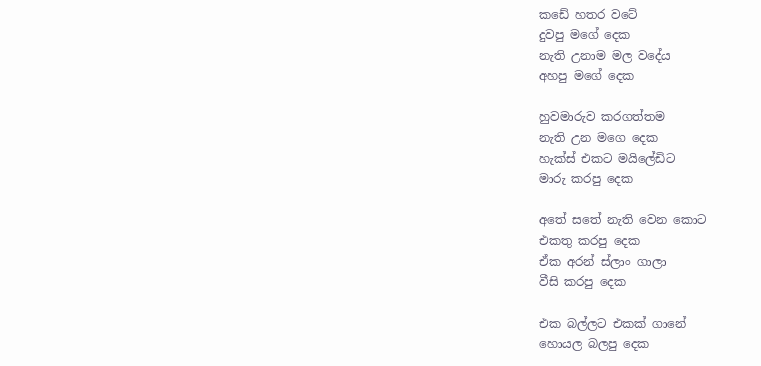කඩේ හතර වටේ
දුවපු මගේ දෙක
නැති උනාම මල වදේය
අහපු මගේ දෙක

හුවමාරුව කරගත්තම
නැති උන මගෙ දෙක
හැක්ස් එකට මයිලේඩිට
මාරු කරපු දෙක

අතේ සතේ නැති වෙන කොට
එකතු කරපු දෙක
ඒක අරන් ස්ලාං ගාලා
වීසි කරපු දෙක

එක බල්ලට එකක් ගානේ
හොයල බලපු දෙක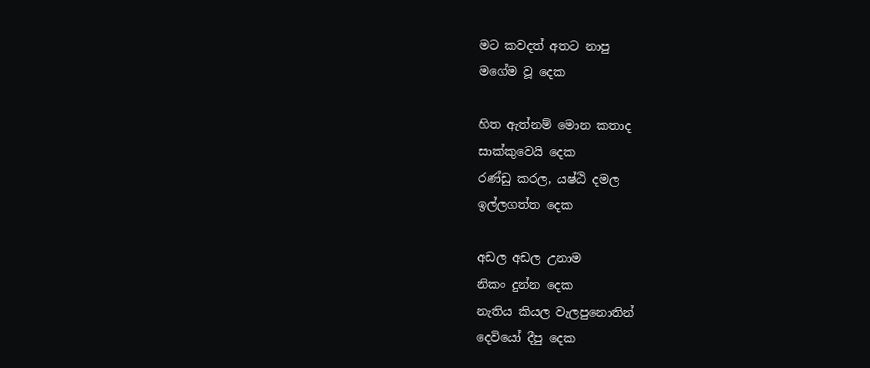මට කවදත් අතට නාපු
මගේම වූ දෙක

හිත ඇත්නම් මොන කතාද
සාක්කුවෙයි දෙක
රණ්ඩු කරල, යෂ්ඨි දමල
ඉල්ලගත්ත දෙක

අඩල අඩල උනාම
නිකං දුන්න දෙක
නැතිය කියල වැලපුනොතින්
දෙවියෝ දීපු දෙක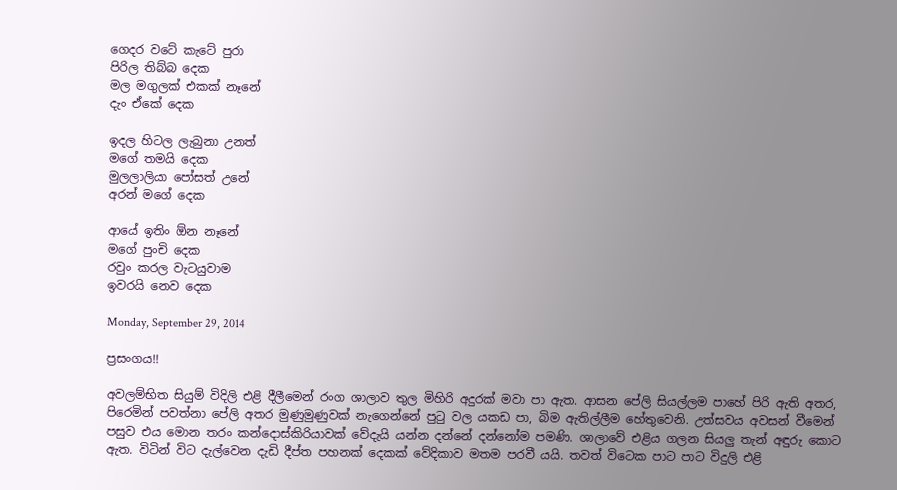ගෙදර වටේ කැටේ පුරා
පිරිල තිබ්බ දෙක
මල මගුලක් එකක් නෑනේ
දැං ඒකේ දෙක

ඉදල හිටල ලැබුනා උනත්
මගේ තමයි දෙක
මුලලාලියා පෝසත් උනේ
අරන් මගේ දෙක

ආයේ ඉතිං ඕන නෑනේ
මගේ පුංචි දෙක
රවුං කරල වැටයුවාම
ඉවරයි නෙව දෙක

Monday, September 29, 2014

ප්‍රසංගය!!

අවලම්භිත සියුම් විදිලි එළි දීලීමෙන් රංග ශාලාව තුල මිහිරි අදුරක් මවා පා ඇත. ආසන පේලි සියල්ලම පාහේ පිරි ඇති අතර, පිරෙමින් පවත්නා පේලි අතර මුණුමුණුවක් නැගෙන්නේ පුටු වල යකඩ පා, බිම ඇතිල්ලීම හේතුවෙනි. උත්සවය අවසන් වීමෙන් පසුව එය මොන තරං කන්දොස්කිරියාවක් වේදැයි යන්න දන්නේ දන්නෝම පමණි. ශාලාවේ එළිය ගලන සියලු තැන් අඳුරු කොට ඇත. විටින් විට දැල්වෙන දැඩි දීප්ත පහනක් දෙකක් වේදිකාව මතම පරවී යයි. තවත් විටෙක පාට පාට විදුලි එළි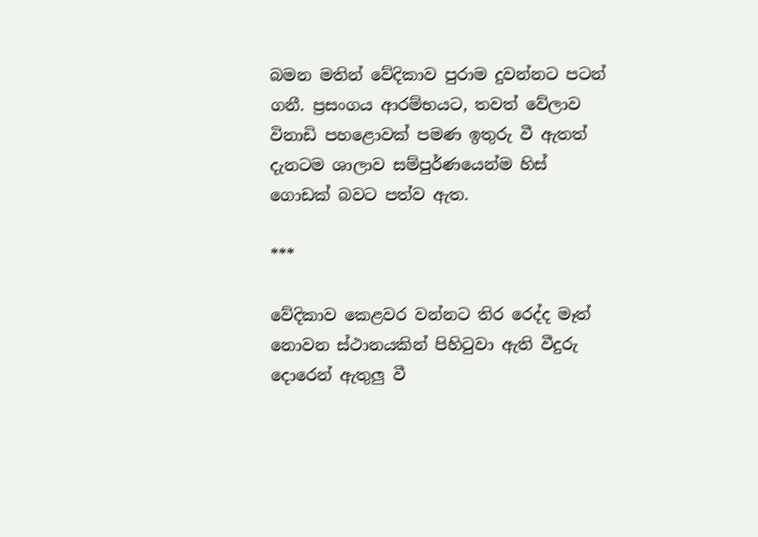බමන මතින් වේදිකාව පුරාම දුවන්නට පටන් ගනී. ප්‍රසංගය ආරම්භයට, තවත් වේලාව විනාඩි පහළොවක් පමණ ඉතුරු වී ඇතත් දැනටම ශාලාව සම්පුර්ණයෙන්ම හිස් ගොඩක් බවට පත්ව ඇත.

***

වේදිකාව කෙළවර වන්නට තිර රෙද්ද මෑත් නොවන ස්ථානයකින් පිහිටුවා ඇති වීදුරු දොරෙන් ඇතුලු වී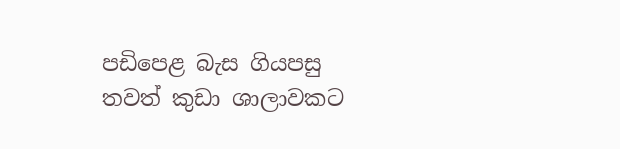පඩිපෙළ බැස ගියපසු තවත් කුඩා ශාලාවකට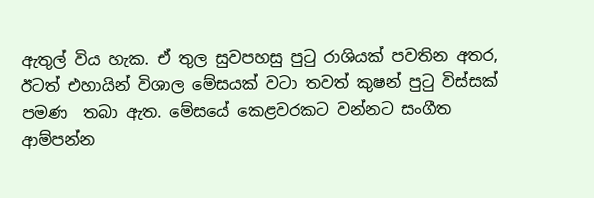ඇතුල් විය හැක. ඒ තුල සුවපහසු පුටු රාශියක් පවතින අතර, ඊටත් එහායින් විශාල මේසයක් වටා තවත් කුෂන් පුටු විස්සක් පමණ  තබා ඇත. මේසයේ කෙළවරකට වන්නට සංගීත ආම්පන්න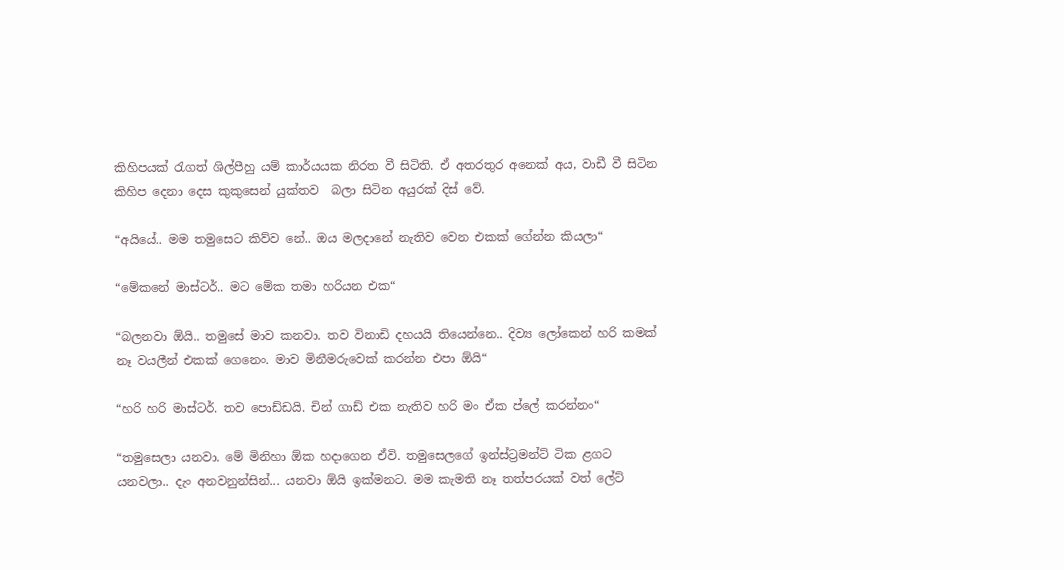කිහිපයක් රැගත් ශිල්පීහු යම් කාර්යයක නිරත වී සිටිති. ඒ අතරතුර අනෙක් අය, වාඩී වී සිටින කිහිප දෙනා දෙස කුකුසෙන් යුක්තව  බලා සිටින අයුරක් දිස් වේ.

“අයියේ.. මම තමුසෙට කිව්ව නේ.. ඔය මලදානේ නැතිව වෙන එකක් ගේන්න කියලා“

“මේකනේ මාස්ටර්.. මට මේක තමා හරියන එක“

“බලනවා ඕයි.. තමුසේ මාව කනවා. තව විනාඩි දහයයි තියෙන්නෙ.. දිව්‍ය ලෝකෙන් හරි කමක් නෑ වයලීන් එකක් ගෙනෙං. මාව මිනීමරුවෙක් කරන්න එපා ඕයි“

“හරි හරි මාස්ටර්. තව පොඩ්ඩයි. චින් ගාඩ් එක නැතිව හරි මං ඒක ප්ලේ කරන්නං“

“තමුසෙලා යනවා. මේ මිනිහා ඕක හදාගෙන ඒවි. තමුසෙලගේ ඉන්ස්ට්‍රමන්ට් ටික ළගට යනවලා.. දැං අනවනුන්සින්... යනවා ඕයි ඉක්මනට. මම කැමති නෑ තත්පරයක් වත් ලේට්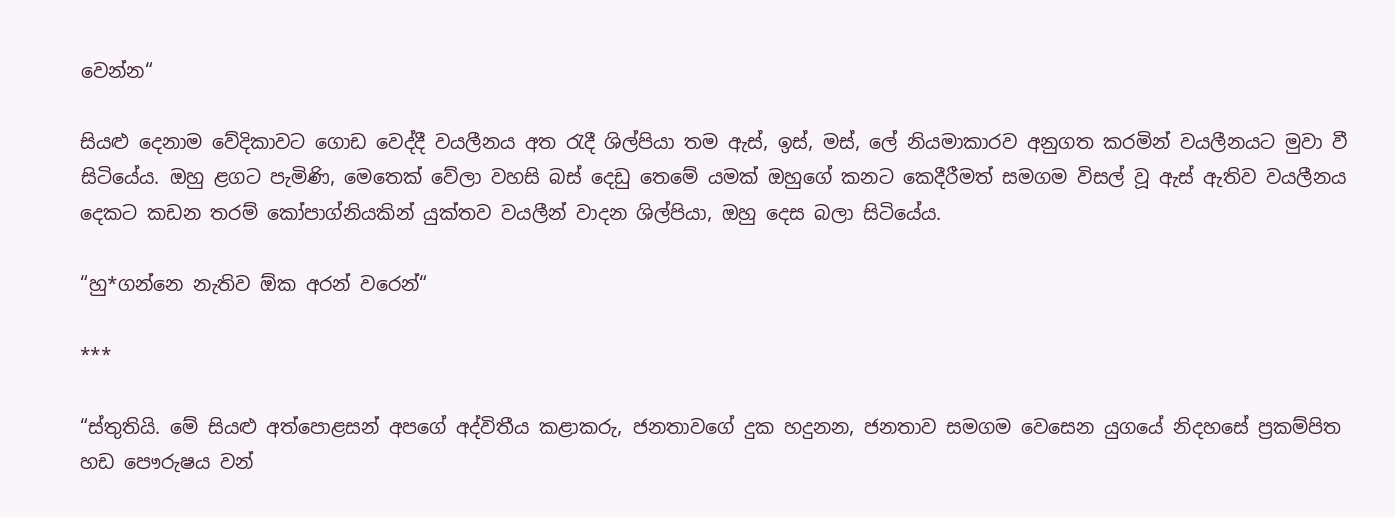වෙන්න“

සියළු දෙනාම වේදිකාවට ගොඩ වෙද්දී වයලීනය අත රැදී ශිල්පියා තම ඇස්, ඉස්, මස්, ලේ නියමාකාරව අනුගත කරමින් වයලීනයට මුවා වී සිටියේය. ඔහු ළගට පැමිණි, මෙතෙක් වේලා වහසි බස් දෙඩු තෙමේ යමක් ඔහුගේ කනට කෙදීරීමත් සමගම විසල් වූ ඇස් ඇතිව වයලීනය දෙකට කඩන තරම් කෝපාග්නියකින් යුක්තව වයලීන් වාදන ශිල්පියා, ඔහු දෙස බලා සිටියේය.

“හු*ගන්නෙ නැතිව ඕක අරන් වරෙන්“

***

“ස්තුතියි. මේ සියළු අත්පොළසන් අපගේ අද්විතීය කළාකරු, ජනතාවගේ දුක හදුනන, ජනතාව සමගම වෙසෙන යුගයේ නිදහසේ ප්‍රකම්පිත හඩ පෞරුෂය වන්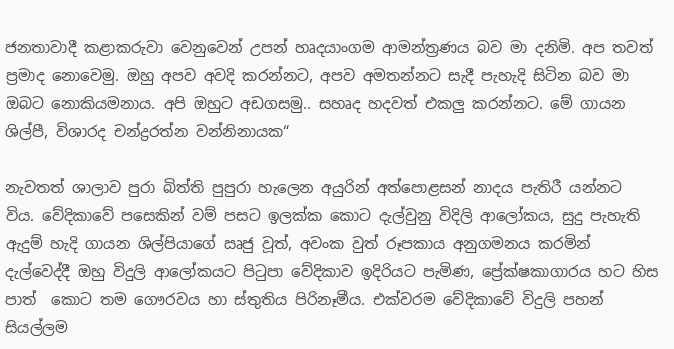ජනතාවාදී කළාකරුවා වෙනුවෙන් උපන් හෘදයාංගම ආමන්ත්‍රණය බව මා දනිමි. අප තවත් ප්‍රමාද නොවෙමු. ඔහු අපව අවදි කරන්නට, අපව අමතන්නට සැදී පැහැදි සිටින බව මා ඔබට නොකියමනාය. අපි ඔහුට අඩගසමු.. සහෘද හදවත් එකලු කරන්නට. මේ ගායන ශිල්පී, විශාරද චන්ද්‍රරත්න වන්නිනායක“

නැවතත් ශාලාව පුරා බිත්ති පුපුරා හැලෙන අයුරින් අත්පොළසන් නාදය පැතිරී යන්නට විය. වේදිකාවේ පසෙකින් වම් පසට ඉලක්ක කොට දැල්වුනු විදිලි ආලෝකය, සුදු පැහැති ඇදුම් හැදි ගායන ශිල්පියාගේ ඍජු වූත්, අවංක වුත් රූපකාය අනුගමනය කරමින් දැල්වෙද්දී ඔහු විදුලි ආලෝකයට පිටුපා වේදිකාව ඉදිරියට පැමිණ, ප්‍රේක්ෂකාගාරය හට හිස පාත්  කොට තම ගෞරවය හා ස්තුතිය පිරිනෑමීය. එක්වරම වේදිකාවේ විදුලි පහන් සියල්ලම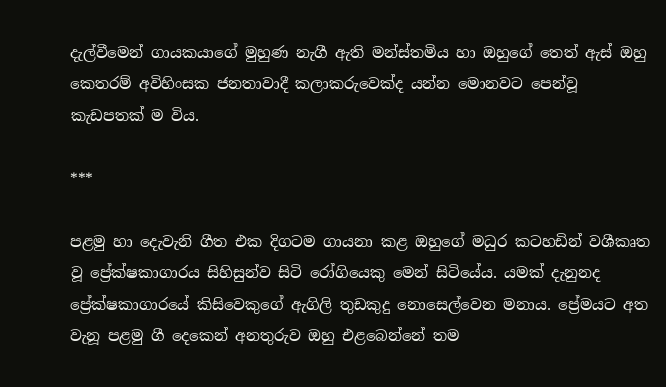දැල්වීමෙන් ගායකයාගේ මුහුණ නැගී ඇති මන්ස්තමිය හා ඔහුගේ තෙත් ඇස් ඔහු කෙතරම් අවිහිංසක ජනතාවාදී කලාකරුවෙක්ද යන්න මොනවට පෙන්වූ කැඩපතක් ම විය.

***

පළමු හා දෙැවැනි ගීත එක දිගටම ගායනා කළ ඔහුගේ මධුර කටහඩින් වශීකෘත වූ ප්‍රේක්ෂකාගාරය සිහිසුන්ව සිටි රෝගියෙකු මෙන් සිටියේය. යමක් දැනුනද ප්‍රේක්ෂකාගාරයේ කිසිවෙකුගේ ඇගිලි තුඩකුදු නොසෙල්වෙන මනාය. ප්‍රේමයට අත වැනූ පළමු ගී දෙකෙන් අනතුරුව ඔහු එළබෙන්නේ තම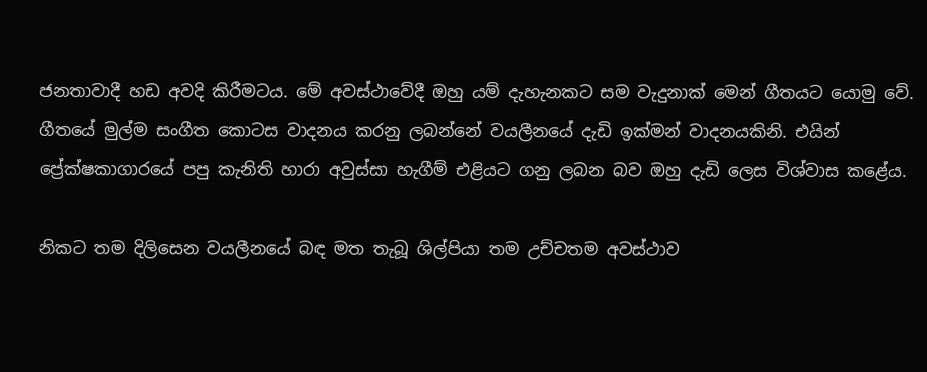ජනතාවාදී හඩ අවදි කිරීමටය. මේ අවස්ථාවේදී ඔහු යම් දැහැනකට සම වැදුනාක් මෙන් ගීතයට යොමු වේ. ගීතයේ මුල්ම සංගීත කොටස වාදනය කරනු ලබන්නේ වයලීනයේ දැඩි ඉක්මන් වාදනයකිනි. එයින් ප්‍රේක්ෂකාගාරයේ පපු කැනිති හාරා අවුස්සා හැගීම් එළියට ගනු ලබන බව ඔහු දැඩි ලෙස විශ්වාස කළේය.

නිකට තම දිලිසෙන වයලීනයේ බඳ මත තැබූ ශිල්පියා තම උච්චතම අවස්ථාව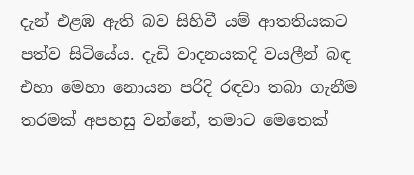දැන් එළඹ ඇති බව සිහිවී යම් ආතතියකට පත්ව සිටියේය. දැඩි වාදනයකදි වයලීන් බඳ එහා මෙහා නොයන පරිදි රඳවා තබා ගැනීම තරමක් අපහසු වන්නේ, තමාට මෙතෙක්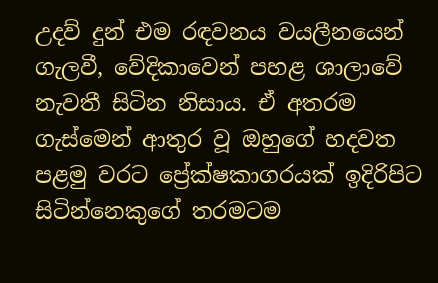උදව් දුන් එම රඳවනය වයලීනයෙන් ගැලවී, වේදිකාවෙන් පහළ ශාලාවේ නැවතී සිටින නිසාය. ඒ අතරම ගැස්මෙන් ආතුර වූ ඔහුගේ හදවත පළමු වරට ප්‍රේක්ෂකාගරයක් ඉදිරිපිට සිටින්නෙකුගේ තරමටම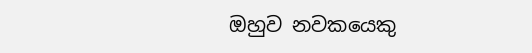ඔහුව නවකයෙකු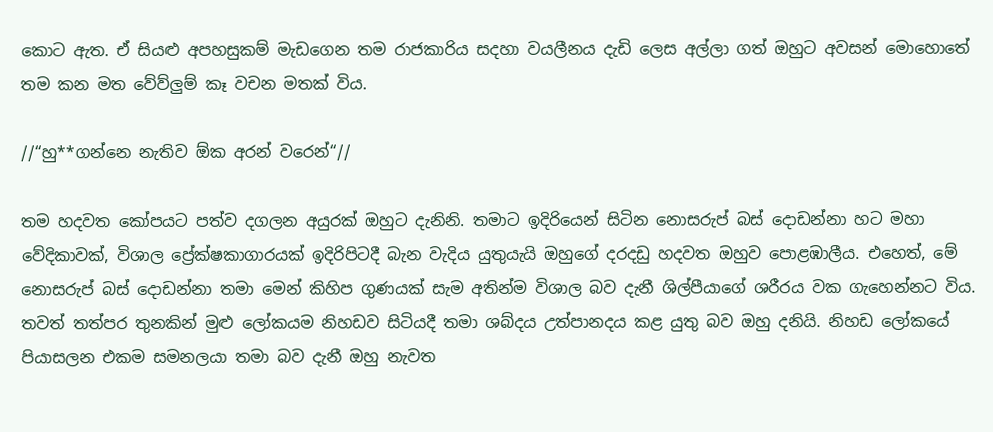කොට ඇත. ඒ සියළු අපහසුකම් මැඩගෙන තම රාජකාරිය සදහා වයලීනය දැඩි ලෙස අල්ලා ගත් ඔහුට අවසන් මොහොතේ තම කන මත වේව්ලුම් කෑ වචන මතක් විය.

//“හු**ගන්නෙ නැතිව ඕක අරන් වරෙන්“//

තම හදවත කෝපයට පත්ව දගලන අයුරක් ඔහුට දැනිනි. තමාට ඉදිරියෙන් සිටින නොසරුප් බස් දොඩන්නා හට මහා වේදිකාවක්, විශාල ප්‍රේක්ෂකාගාරයක් ඉදිරිපිටදී බැන වැදිය යුතුයැයි ඔහුගේ දරදඩු හදවත ඔහුව පොළඹාලීය. එහෙත්, මේ නොසරුප් බස් දොඩන්නා තමා මෙන් කිහිප ගුණයක් සැම අතින්ම විශාල බව දැනී ශිල්පීයාගේ ශරීරය වක ගැහෙන්නට විය. තවත් තත්පර තුනකින් මුළු ලෝකයම නිහඩව සිටියදී තමා ශබ්දය උත්පානදය කළ යුතු බව ඔහු දනියි. නිහඩ ලෝකයේ පියාසලන එකම සමනලයා තමා බව දැනී ඔහු නැවත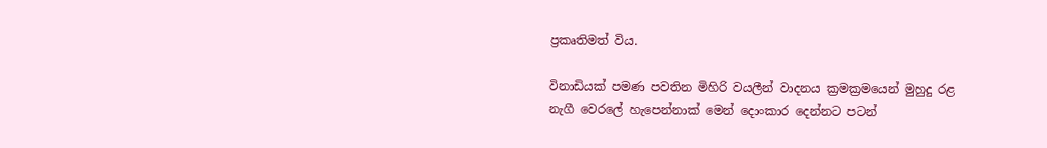ප්‍රකෘතිමත් විය.

විනාඩියක් පමණ පවතින මිහිරි වයලීන් වාදනය ක්‍රමක්‍රමයෙන් මුහුදු රළ නැගී වෙරලේ හැපෙන්නාක් මෙන් දොංකාර දෙන්නට පටන්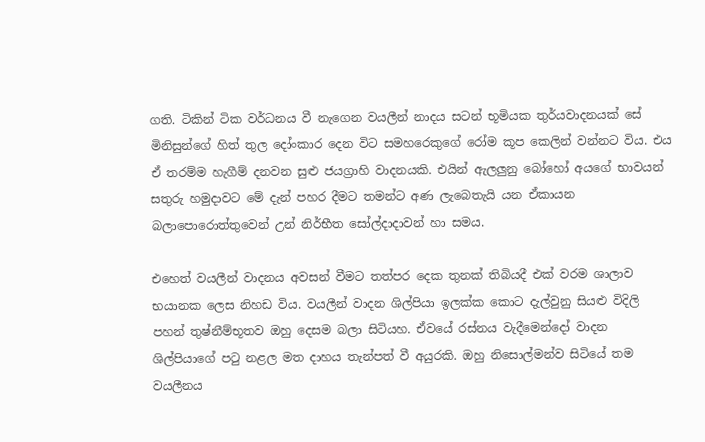ගති. ටිකින් ටික වර්ධනය වී නැගෙන වයලීන් නාදය සටන් භූමියක තුර්යවාදනයක් සේ මිනිසුන්ගේ හිත් තුල දෝංකාර දෙන විට සමහරෙකුගේ රෝම කූප කෙලින් වන්නට විය. එය ඒ තරම්ම හැගීම් දනවන සුළු ජයග්‍රාහි වාදනයකි. එයින් ඇලලුනු බෝහෝ අයගේ භාවයන් සතුරු හමුදාවට මේ දැන් පහර දීමට තමන්ට අණ ලැබෙතැයි යන ඒකායන බලාපොරොත්තුවෙන් උන් නිර්භීත සෝල්දාදාවන් හා සමය.

එහෙත් වයලීන් වාදනය අවසන් වීමට තත්පර දෙක තුනක් තිබියදී එක් වරම ශාලාව භයානක ලෙස නිහඩ විය. වයලීන් වාදන ශිල්පියා ඉලක්ක කොට දැල්වුනු සියළු විදිලි පහන් තුෂ්නීම්භූතව ඔහු දෙසම බලා සිටියහ. ඒවයේ රස්නය වැදීමෙන්දෝ වාදන ශිල්පියාගේ පටු නළල මත දාහය තැන්පත් වී අයුරකි. ඔහු නිසොල්මන්ව සිටියේ තම වයලීනය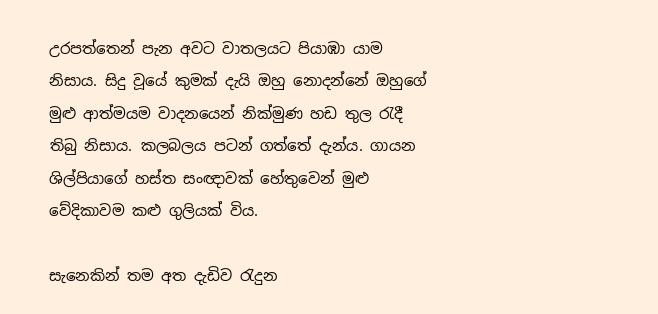උරපත්තෙන් පැන අවට වාතලයට පියාඹා යාම නිසාය. සිදු වූයේ කුමක් දැයි ඔහු නොදන්නේ ඔහුගේ මුළු ආත්මයම වාදනයෙන් නික්මුණ හඩ තුල රැදී තිබු නිසාය. කලබලය පටන් ගත්තේ දැන්ය. ගායන ශිල්පියාගේ හස්ත සංඥාවක් හේතුවෙන් මුළු වේදිකාවම කළු ගුලියක් විය.

සැනෙකින් තම අත දැඩිව රැදුන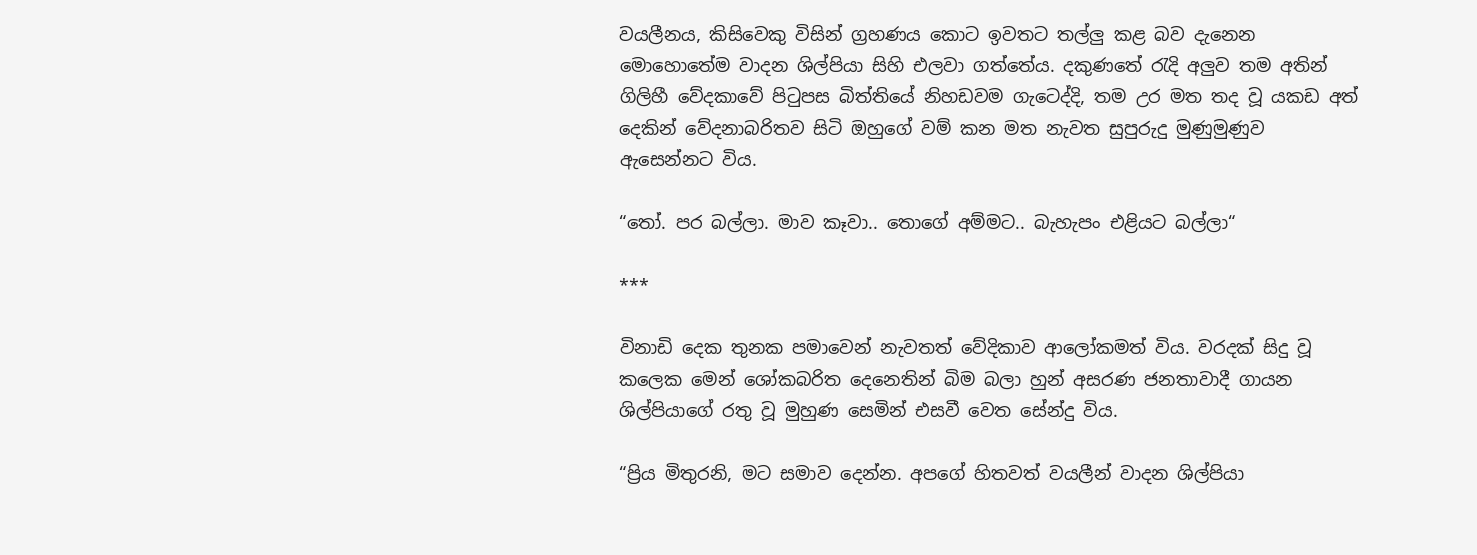වයලීනය, කිසිවෙකු විසින් ග්‍රහණය කොට ඉවතට තල්ලු කළ බව දැනෙන මොහොතේම වාදන ශිල්පියා සිහි එලවා ගත්තේය. දකුණතේ රැදි අලුව තම අතින් ගිලිහී වේදකාවේ පිටුපස බිත්තියේ නිහඩවම ගැටෙද්දි, තම උර මත තද වූ යකඩ අත් දෙකින් වේදනාබරිතව සිටි ඔහුගේ වම් කන මත නැවත සුපුරුදු මුණුමුණුව ඇසෙන්නට විය.

“තෝ. පර බල්ලා. මාව කෑවා.. තොගේ අම්මට.. බැහැපං එළියට බල්ලා“

***

විනාඩි දෙක තුනක පමාවෙන් නැවතත් වේදිකාව ආලෝකමත් විය. වරදක් සිදු වූ කලෙක මෙන් ‍ශෝකබරිත දෙනෙතින් බිම බලා හුන් අසරණ ජනතාවාදී ගායන ශිල්පියාගේ රතු වූ මුහුණ සෙමින් එසවී වෙත සේන්දු විය.

“ප්‍රිය මිතුරනි, මට සමාව දෙන්න. අපගේ හිතවත් වයලීන් වාදන ශිල්පියා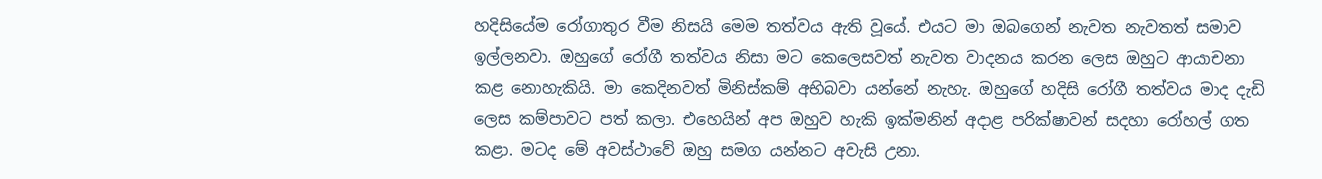හදිසියේම රෝගාතුර වීම නිසයි මෙම තත්වය ඇති වූයේ. එයට මා ඔබගෙන් නැවත නැවතත් සමාව ඉල්ලනවා. ඔහුගේ රෝගී තත්වය නිසා මට කෙලෙසවත් නැවත වාදනය කරන ලෙස ඔහුට ආයාචනා කළ නොහැකියි. මා කෙදිනවත් මිනිස්කම් අභිබවා යන්නේ නැහැ. ඔහුගේ හදිසි රෝගී තත්වය මාද දැඩි ලෙස කම්පාවට පත් කලා. එහෙයින් අප ඔහුව හැකි ඉක්මනින් අදාළ පරික්ෂාවන් සදහා රෝහල් ගත කළා. මටද මේ අවස්ථාවේ ඔහු සමග යන්නට අවැසි උනා.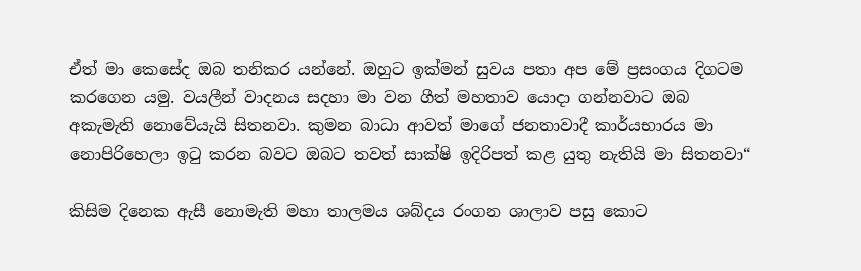ඒත් මා කෙසේද ඔබ තනිකර යන්නේ. ඔහුට ඉක්මන් සුවය පතා අප මේ ප්‍රසංගය දිගටම කරගෙන යමු. වයලීන් වාදනය සදහා මා වන ගීත් මහතාව යොදා ගන්නවාට ඔබ අකැමැති නොවේයැයි සිතනවා. කුමන බාධා ආවත් මාගේ ජනතාවාදී කාර්යභාරය මා නොපිරිහෙලා ඉටු කරන බවට ඔබට තවත් සාක්ෂි ඉදිරිපත් කළ යුතු නැතියි මා සිතනවා“

කිසිම දිනෙක ඇසී නොමැති මහා තාලමය ශබ්දය රංගන ශාලාව පසු කොට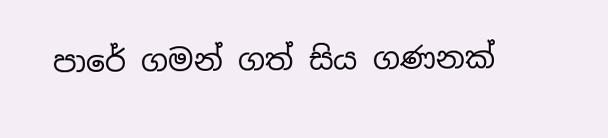පාරේ ගමන් ගත් සිය ගණනක්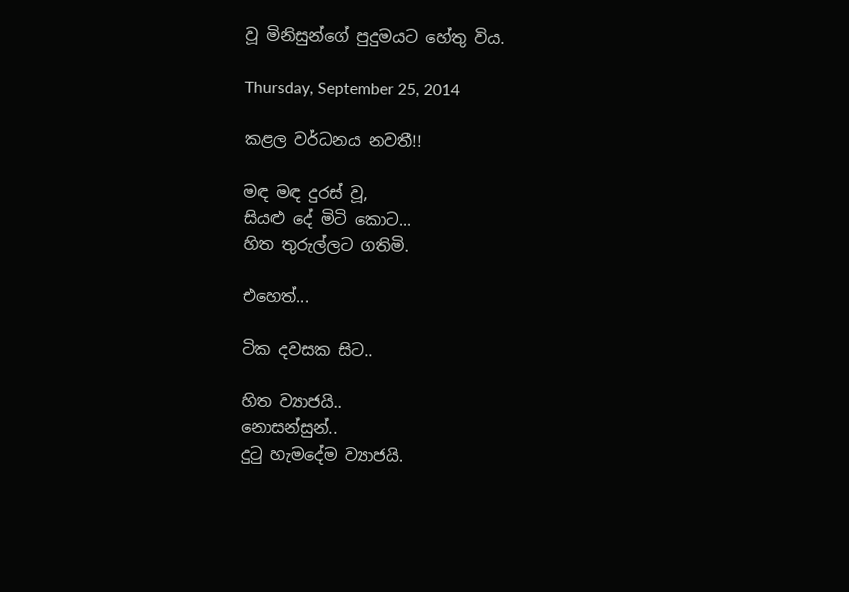වූ මිනිසුන්ගේ පුදුමයට හේතු විය.

Thursday, September 25, 2014

කළල වර්ධනය නවතී!!

මඳ මඳ දුරස් වූ,
සියළු දේ මිටි කොට...
හිත තුරුල්ලට ගතිමි.

එහෙත්...

ටික දවසක සිට..

හිත ව්‍යාජයි..
නොසන්සුන්..
දුටු හැමදේම ව්‍යාජයි.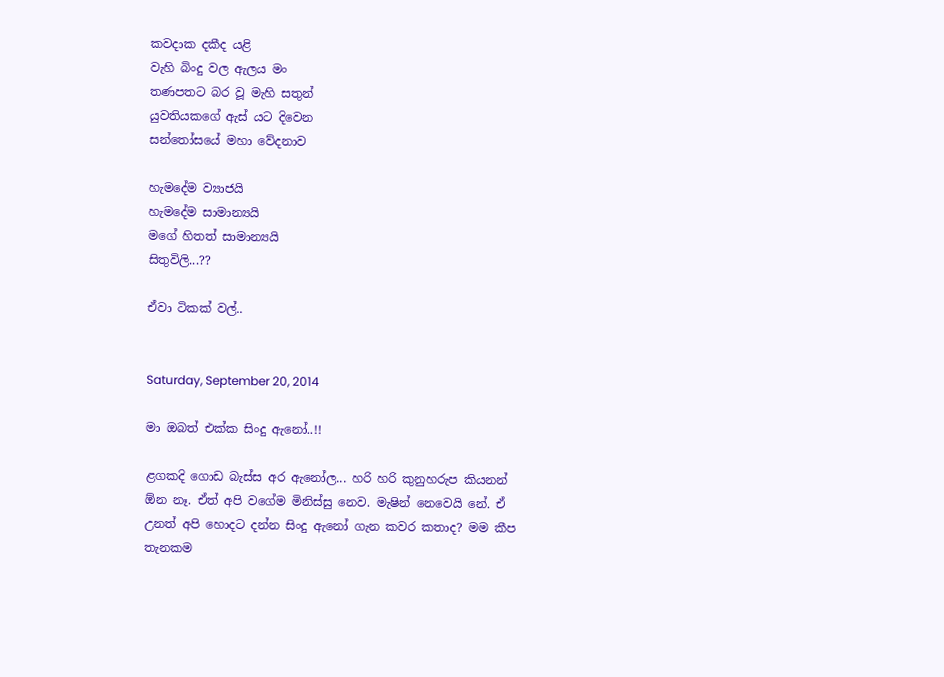කවදාක දකීද යළි
වැහි බිංදු වල ඇලය මං
තණපතට බර වූ මැහි සතුන්
යුවතියකගේ ඇස් යට දිවෙන
සන්තෝසයේ මහා වේදනාව

හැමදේම ව්‍යාජයි
හැමදේම සාමාන්‍යයි
මගේ හිතත් සාමාන්‍යයි
සිතුවිලි...??

ඒවා ටිකක් වල්..


Saturday, September 20, 2014

මා ඔබත් එක්ක සිංදු ඇනෝ..!!

ළගකදි ගොඩ බැස්ස අර ඇනෝල... හරි හරි කුනුහරුප කියනන් ඕන නෑ. ඒත් අපි වගේම මිනිස්සු නෙව. මැෂින් නෙවෙයි නේ. ඒ උනත් අපි හොදට දන්න සිංදු ඇනෝ ගැන කවර කතාද? මම කීප තැනකම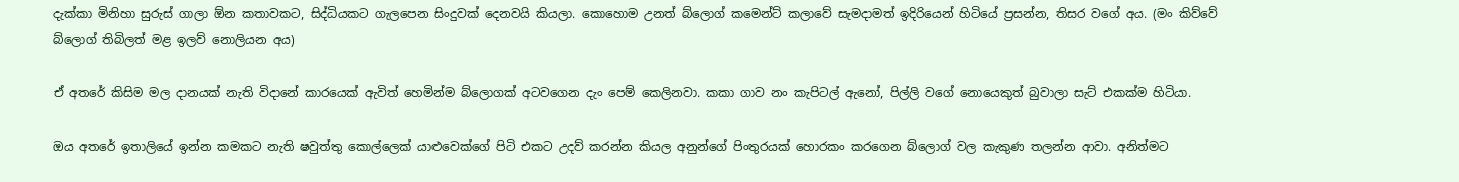දැක්කා මිනිහා සුරුස් ගාලා ඕන කතාවකට, සිද්ධියකට ගැලපෙන සිංදුවක් දෙනවයි කියලා. කොහොම උනත් බ්ලොග් කමෙන්ට් කලාවේ සැමදාමත් ඉදිරියෙන් හිටියේ ප්‍රසන්න, තිසර වගේ අය. (මං කිව්වේ බ්ලොග් තිබිලත් මළ ඉලව් නොලියන අය)

ඒ අතරේ කිසිම මල දානයක් නැති විදානේ කාරයෙක් ඇවිත් හෙමින්ම බ්ලොගක් අටවගෙන දැං පෙම් කෙලිනවා. කකා ගාව නං කැපිටල් ඇනෝ, පිල්ලි වගේ නොයෙකුත් බුවාලා සැට් එකක්ම හිටියා.

ඔය අතරේ ඉතාලියේ ඉන්න කමකට නැති ෂවුත්තු කොල්ලෙක් යාළුවෙක්ගේ පිටි එකට උදව් කරන්න කියල අනුන්ගේ පිංතුරයක් හොරකං කරගෙන බ්ලොග් වල කැකුණ තලන්න ආවා. අනිත්මට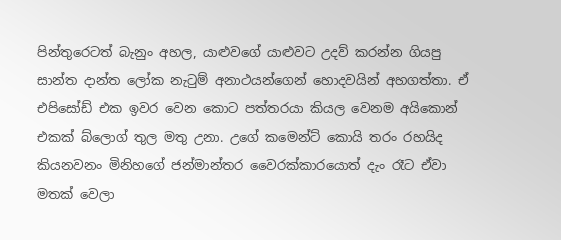පින්තුරෙටත් බැනුං අහල, යාළුවගේ යාළුවට උදව් කරන්න ගියපු සාන්ත දාන්ත ලෝක නැටුම් අනාථයන්ගෙන් හොදවයින් අහගත්තා. ඒ එපිසෝඩ් එක ඉවර වෙන කොට පත්තරයා කියල වෙනම අයිකොන් එකක් බ්ලොග් තුල මතු උනා. උගේ කමෙන්ට් කොයි තරං රහයිද කියනවනං මිනිහගේ ජන්මාන්තර වෛරක්කාරයොත් දැං රෑට ඒවා මතක් වෙලා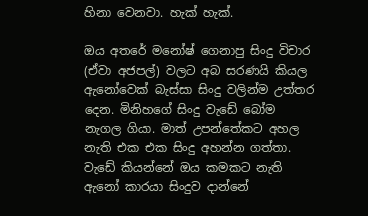හිනා වෙනවා. හැක් හැක්.

ඔය අතරේ මනෝෂ් ගෙනාපු සිංදු විචාර (ඒවා අජපල්) වලට අබ සරණයි කියල ඇනෝවෙක් බැස්සා සිංදු වලින්ම උත්තර දෙන. මිනිහගේ සිංදු වැඩේ බෝම නැගල ගියා. මාත් උපන්තේකට අහල නැති එක එක සිංදු අහන්න ගත්තා. වැඩේ කියන්නේ ඔය කමකට නැති ඇනෝ කාරයා සිංදුව දාන්නේ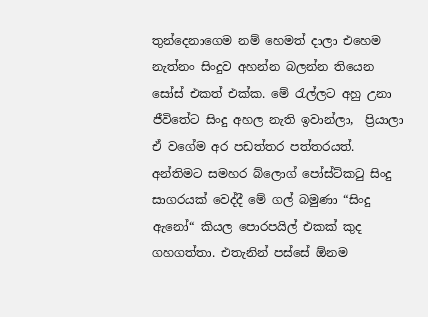තුන්දෙනාගෙම නම් හෙමත් දාලා එහෙම නැත්නං සිංදුව අහන්න බලන්න තියෙන සෝස් එකත් එක්ක. මේ රැල්ලට අහු උනා ජීවිතේට සිංදු අහල නැති ඉවාන්ලා,  ප්‍රියාලා ඒ වගේම අර පඩත්තර පත්තරයත්. අන්තිමට සමහර බ්ලොග් පෝස්ට්කටු සිංදු සාගරයක් වෙද්දී මේ ගල් බමුණා “සිංදු ඇනෝ“ කියල පොරපයිල් එකක් කුද ගහගත්තා. එතැනින් පස්සේ ඕනම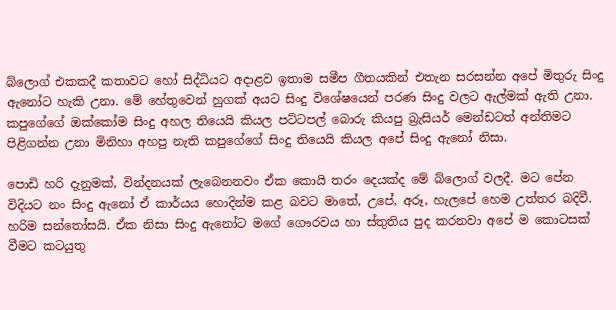බ්ලොග් එකකදී කතාවට හෝ සිද්ධියට අදාළව ඉතාම සමීප ගීතයකින් එතැන සරසන්න අපේ මිතුරු සිංදු ඇනෝට හැකි උනා. මේ හේතුවෙන් හුගක් අයට සිංදු වි‍ශේෂයෙන් පරණ සිංදු වලට ඇල්මක් ඇති උනා. කපුගේගේ ඔක්කෝම සිංදු අහල තියෙයි කියල පට්ටපල් බොරු කියපු බ්‍රැසියර් මෙන්ඩටත් අන්තිමට පිළිගන්න උනා මිනිහා අහපු නැති කපුගේගේ සිංදු තියෙයි කියල අපේ සිංදු ඇනෝ නිසා.

පොඩි හරි දැනුමක්, වින්දනයක් ලැබෙනනවං ඒක කොයි තරං දෙයක්ද මේ බ්ලොග් වලදී. මට පේන විදියට නං සිංදු ඇනෝ ඒ කාර්යය හොදින්ම කළ බවට මාතේ, උපේ, අරූ, හැලපේ හෙම උත්තර බදිවී. හරිම සන්තෝසයි. ඒක නිසා සිංදු ඇනෝට මගේ ගෞරවය හා ස්තුතිය පුද කරනවා අපේ ම කොටසක් වීමට කටයුතු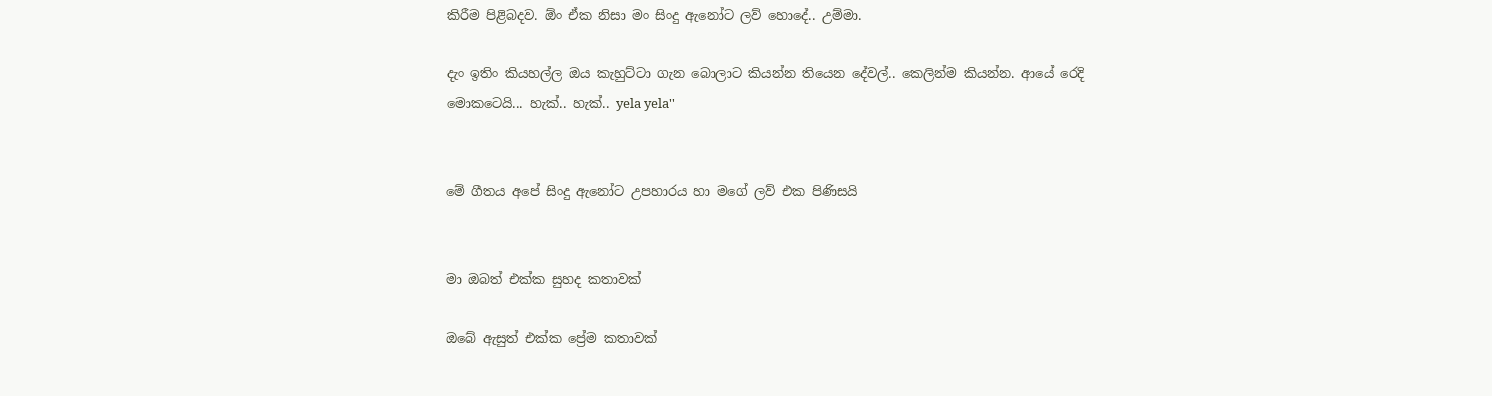කිරීම පිළිබදව. ඕං ඒක නිසා මං සිංදු ඇනෝට ලව් හොදේ.. උම්මා.

දැං ඉතිං කියහල්ල ඔය කැහුට්ටා ගැන බොලාට කියන්න තියෙන දේවල්.. කෙලින්ම කියන්න. ආයේ රෙදි මොකටෙයි... හැක්.. හැක්.. yela yela''


මේ ගීතය අපේ සිංදු ඇනෝට උපහාරය හා මගේ ලව් එක පිණිසයි


මා ඔබත් එක්ක සුහද කතාවක්

ඔබේ ඇසුත් එක්ක ප්‍රේම කතාවක්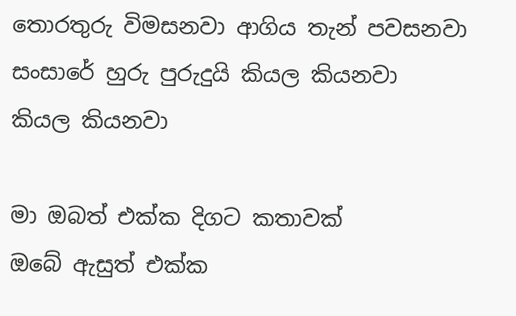තොරතුරු විමසනවා ආගිය තැන් පවසනවා
සංසාරේ හුරු පුරුදුයි කියල කියනවා
කියල කියනවා

මා ඔබත් එක්ක දිගට කතාවක්
ඔබේ ඇසුත් එක්ක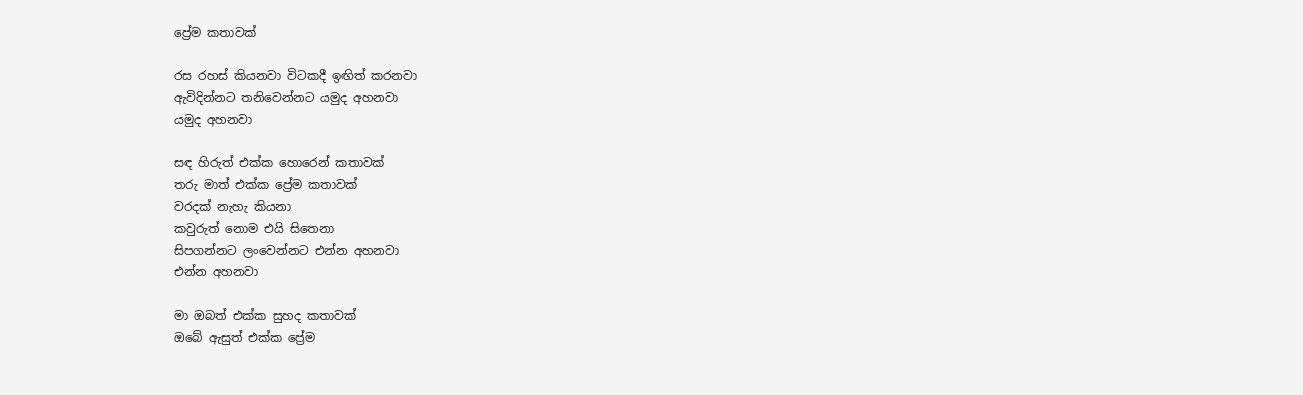ප්‍රේම කතාවක්

රස රහස් කියනවා විටකදී ඉඟිත් කරනවා
ඇවිදින්නට තනිවෙන්නට යමුද අහනවා
යමුද අහනවා

සඳ හිරුත් එක්ක හොරෙන් කතාවක්
තරු මාත් එක්ක ප්‍රේම කතාවක්
වරදක් නැහැ කියනා
කවුරුත් නොම එයි සිතෙනා
සිපගන්නට ලංවෙන්නට එන්න අහනවා
එන්න අහනවා

මා ඔබත් එක්ක සුහද කතාවක්
ඔබේ ඇසුත් එක්ක ප්‍රේම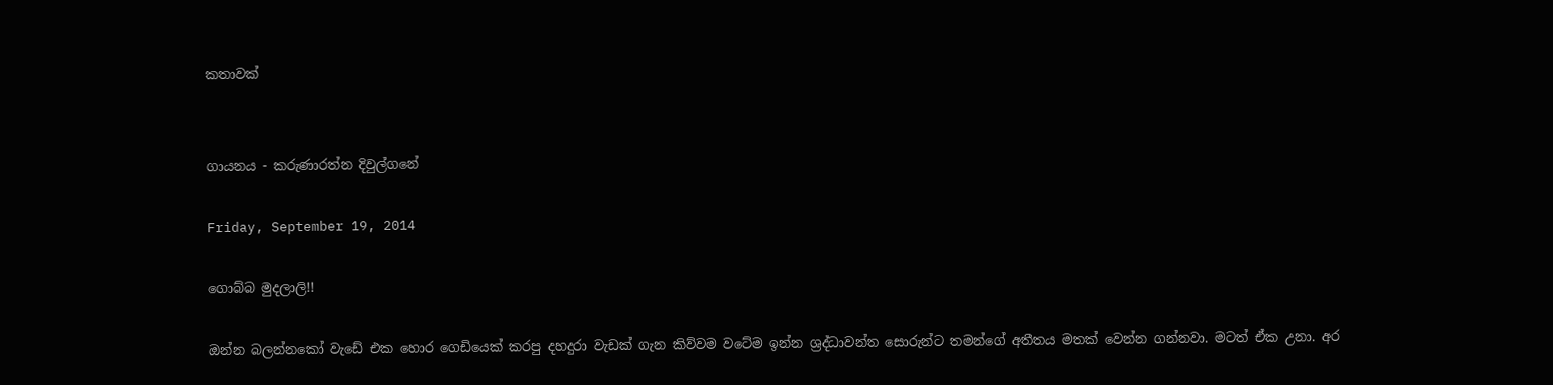කතාවක්


ගායනය - කරුණාරත්න දිවුල්ගනේ

Friday, September 19, 2014

ගොබ්බ මුදලාලි!!

ඔන්න බලන්නකෝ වැඩේ එක හොර ගෙඩියෙක් කරපු දහදුරා වැඩක් ගැන කිව්වම වටේම ඉන්න ශ්‍රද්ධාවන්ත සොරුන්ට තමන්ගේ අතීතය මතක් වෙන්න ගන්නවා. මටත් ඒක උනා. අර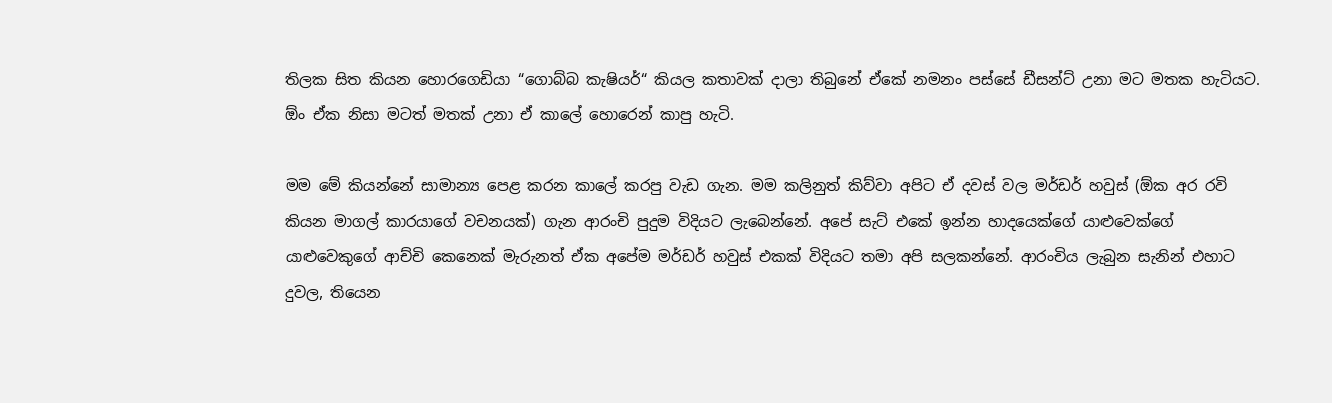තිලක සිත කියන හොරගෙඩියා “ගොබ්බ කැෂියර්“ කියල කතාවක් දාලා තිබුනේ ඒකේ නමනං පස්සේ ඩීසන්ට් උනා මට මතක හැටියට. ඕං ඒක නිසා මටත් මතක් උනා ඒ කාලේ හොරෙන් කාපු හැටි.

මම මේ කියන්නේ සාමාන්‍ය පෙළ කරන කාලේ කරපු වැඩ ගැන. මම කලිනුත් කිව්වා අපිට ඒ දවස් වල මර්ඩර් හවුස් (ඕක අර රවි කියන මාගල් කාරයාගේ වචනයක්) ගැන ආරංචි පුදුම විදියට ලැබෙන්නේ. අපේ සැට් එකේ ඉන්න හාදයෙක්ගේ යාළුවෙක්ගේ යාළුවෙකුගේ ආච්චි කෙනෙක් මැරුනත් ඒක අපේම මර්ඩර් හවුස් එකක් විදියට තමා අපි සලකන්නේ. ආරංචිය ලැබුන සැනින් එහාට දුවල, තියෙන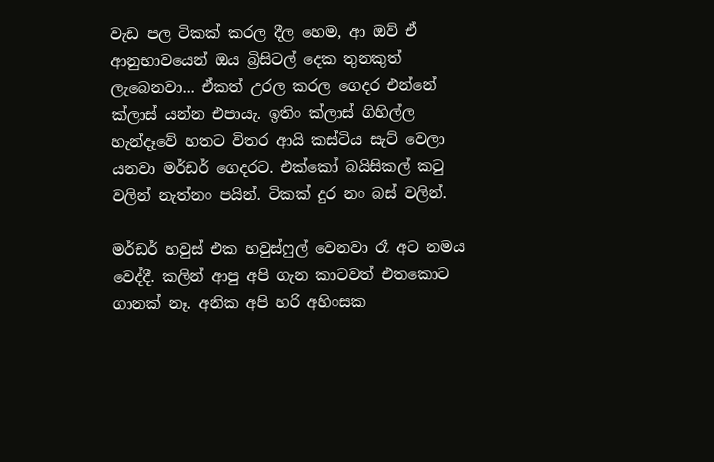වැඩ පල ටිකක් කරල දීල හෙම, ආ ඔව් ඒ ආනුභාවයෙන් ඔය බ්‍රිසිටල් දෙක තුනකුත් ලැබෙනවා... ඒකත් උරල කරල ගෙදර එන්නේ ක්ලාස් යන්න එපායැ. ඉතිං ක්ලාස් ගිහිල්ල හැන්දෑවේ හතට විතර ආයි කස්ටිය සැට් වෙලා යනවා මර්ඩර් ගෙදරට. එක්කෝ බයිසිකල් කටු වලින් නැත්නං පයින්. ටිකක් දුර නං බස් වලින්.

මර්ඩර් හවුස් එක හවුස්ෆුල් වෙනවා රෑ අට නමය වෙද්දී. කලින් ආපු අපි ගැන කාටවත් එතකොට ගානක් නෑ. අනික අපි හරි අහිංසක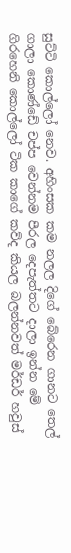සුට්ටි කොල්ලෝ නෙව. අහිංසක කම නලල දිගේ බේරෙන ගානට තෙල් ගාලා කොණ්ඩේ චප්ප වෙන්නම පීරල දෙපැත්තට දාලා ඉන්න මේ ගිරහෙනි කොල්ලෝ ටික කාගේ කව්ද කියල බලන්නවත් මර්ඩර් හවුස්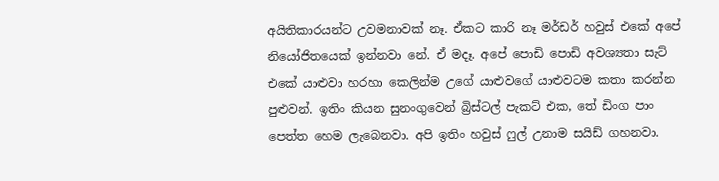අයිතිකාරයන්ට උවමනාවක් නෑ. ඒකට කාරි නෑ මර්ඩර් හවුස් එකේ අපේ නියෝජිතයෙක් ඉන්නවා නේ. ඒ මදෑ. අපේ පොඩි පොඩි අවශ්‍යතා සැට් එකේ යාළුවා හරහා කෙලින්ම උගේ යාළුවගේ යාළුවටම කතා කරන්න පුළුවන්. ඉතිං කියන සුනංගුවෙන් බ්‍රිස්ටල් පැකට් එක, තේ ඩිංග පාං පෙත්ත හෙම ලැබෙනවා. අපි ඉතිං හවුස් ෆුල් උනාම සයිඩ් ගහනවා.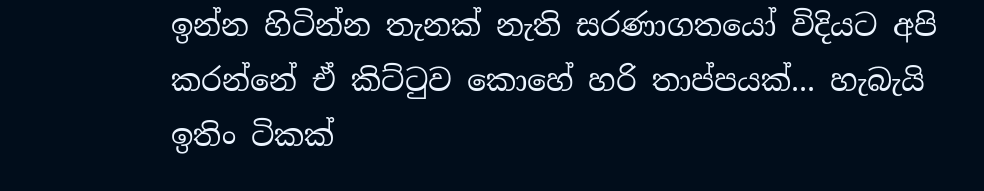ඉන්න හිටින්න තැනක් නැති සරණාගතයෝ විදියට අපි කරන්නේ ඒ කිට්ටුව කොහේ හරි තාප්පයක්... හැබැයි ඉතිං ටිකක්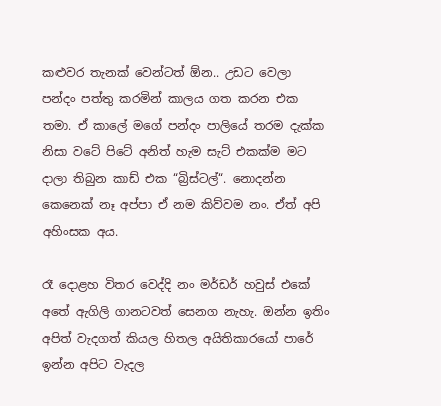කළුවර තැනක් වෙන්ටත් ඕන.. උඩට වෙලා පන්දං පත්තු කරමින් කාලය ගත කරන එක තමා. ඒ කාලේ මගේ පන්දං පාලියේ තරම දැක්ක නිසා වටේ පිටේ අනිත් හැම සැට් එකක්ම මට දාලා තිබුන කාඩ් එක “බ්‍රිස්ටල්“. නොදන්න කෙනෙක් නෑ අප්පා ඒ නම කිව්වම නං. ඒත් අපි අහිංසක අය.

රෑ දොළහ විතර වෙද්දි නං මර්ඩර් හවුස් එකේ අතේ ඇගිලි ගානටවත් සෙනග නැහැ. ඔන්න ඉතිං අපිත් වැදගත් කියල හිතල අයිතිකාරයෝ පාරේ ඉන්න අපිට වැදල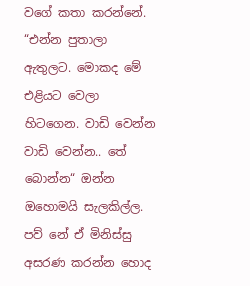වගේ කතා කරන්නේ. “එන්න පුතාලා ඇතුලට. මොකද මේ එළියට වෙලා හිටගෙන. වාඩි වෙන්න වාඩි වෙන්න.. තේ බොන්න“ ඔන්න ඔහොමයි සැලකිල්ල. පව් නේ ඒ මිනිස්සු අසරණ කරන්න හොද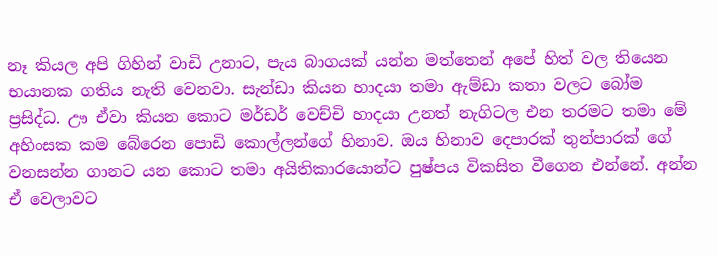නෑ කියල අපි ගිහින් වාඩි උනාට, පැය බාගයක් යන්න මත්තෙන් අපේ හිත් වල තියෙන භයානක ගතිය නැති වෙනවා. සැන්ඩා කියන හාදයා තමා ඇම්ඩා කතා වලට බෝම ප්‍රසිද්ධ. ඌ ඒවා කියන කොට මර්ඩර් වෙච්චි හාදයා උනත් නැගිටල එන තරමට තමා මේ අහිංසක කම බේරෙන පොඩි කොල්ලන්ගේ හිනාව. ඔය හිනාව දෙපාරක් තුන්පාරක් ගේ වනසන්න ගානට යන කොට තමා අයිතිකාරයොන්ට පුෂ්පය විකසිත වීගෙන එන්නේ. අන්න ඒ වෙලාවට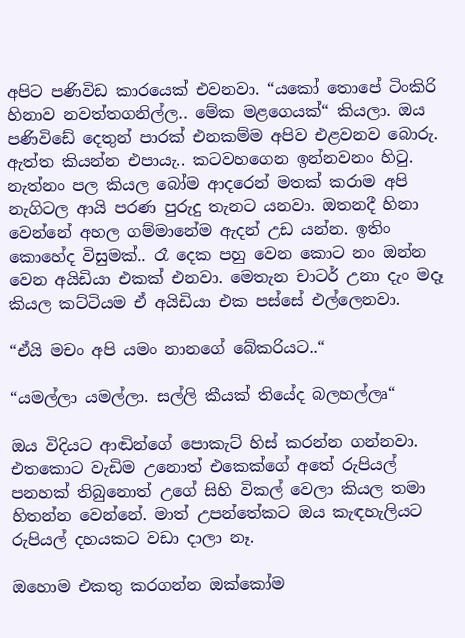අපිට පණිවිඩ කාරයෙක් එවනවා. “යකෝ තොපේ ටිංකිරි හිනාව නවත්තගනිල්ල.. මේක මළගෙයක්“ කියලා. ඔය පණිවිඩේ දෙතුන් පාරක් එනකම්ම අපිව එළවනව බොරු. ඇත්ත කියන්න එපායැ.. කටවහගෙන ඉන්නවනං හිටු. නැත්නං පල කියල බෝම ආදරෙන් මතක් කරාම අපි නැගිටල ආයි පරණ පුරුදු තැනට යනවා. ඔතනදී හිනා වෙන්නේ අහල ගම්මානේම ඇදන් උඩ යන්න. ඉතිං කොහේද විසුමක්.. රෑ දෙක පහු වෙන කොට නං ඔන්න වෙන අයිඩියා එකක් එනවා. මෙතැන චාටර් උනා දැං මදෑ කියල කට්ටියම ඒ අයිඩියා එක පස්සේ එල්ලෙනවා.

“ඒයි මචං අපි යමං නානගේ බේකරියට..“

“යමල්ලා යමල්ලා. සල්ලි කීයක් තියේද බලහල්ලෘ“

ඔය විදියට ආඬින්ගේ පොකැට් හිස් කරන්න ගන්නවා. එතකොට වැඩිම උනොත් එකෙක්ගේ අතේ රුපියල් පනහක් තිබුනොත් උගේ සිහි විකල් වෙලා කියල තමා හිතන්න වෙන්නේ. මාත් උපන්තේකට ඔය කැඳහැලියට රුපියල් දහයකට වඩා දාලා නෑ.

ඔහොම එකතු කරගන්න ඔක්කෝම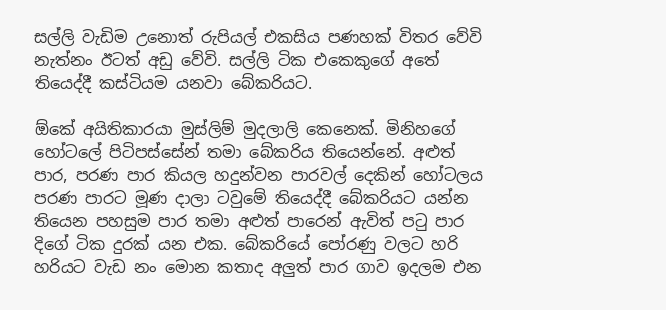සල්ලි වැඩිම උනොත් රුපියල් එකසිය පණහක් විතර වේවි නැත්නං ඊටත් අඩු වේවි. සල්ලි ටික එකෙකුගේ අතේ තියෙද්දී කස්ටියම යනවා බේකරියට.

ඕකේ අයිතිකාරයා මුස්ලිම් මුදලාලි කෙනෙක්. මිනිහගේ හෝටලේ පිටිපස්සේන් තමා බේකරිය තියෙන්නේ. අළුත් පාර, පරණ පාර කියල හදුන්වන පාරවල් දෙකින් හෝටලය පරණ පාරට මූණ දාලා ටවුමේ තියෙද්දී බේකරියට යන්න තියෙන පහසුම පාර තමා අළුත් පාරෙන් ඇවිත් පටු පාර දිගේ ටික දුරක් යන එක. බේකරියේ පෝරණු වලට හරි හරියට වැඩ නං මොන කතාද අලුත් පාර ගාව ඉදලම එන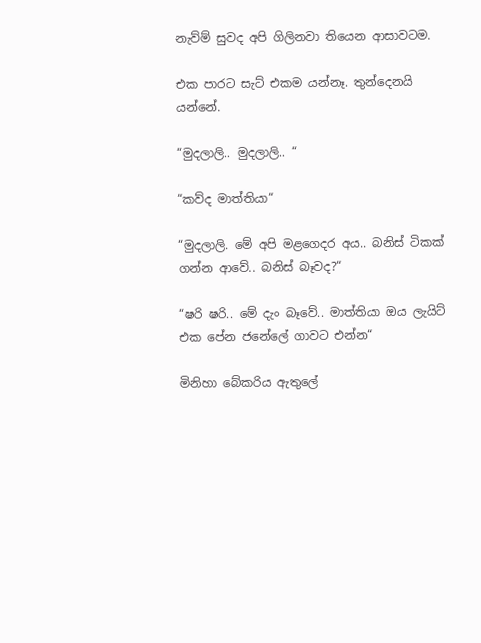නැව්ම් සුවද අපි ගිලිනවා තියෙන ආසාවටම.

එක පාරට සැට් එකම යන්නෑ. තුන්දෙනයි යන්නේ.

“මුදලාලි.. මුදලාලි.. “

“කව්ද මාත්තියා“

“මුදලාලි. මේ අපි මළගෙදර අය.. බනිස් ටිකක් ගන්න ආවේ.. බනිස් බෑවද?“

“ෂරි ෂරි.. මේ දැං බෑවේ.. මාත්තියා ඔය ලැයිට් එක පේන ජනේලේ ගාවට එන්න“

මිනිහා බේකරිය ඇතුලේ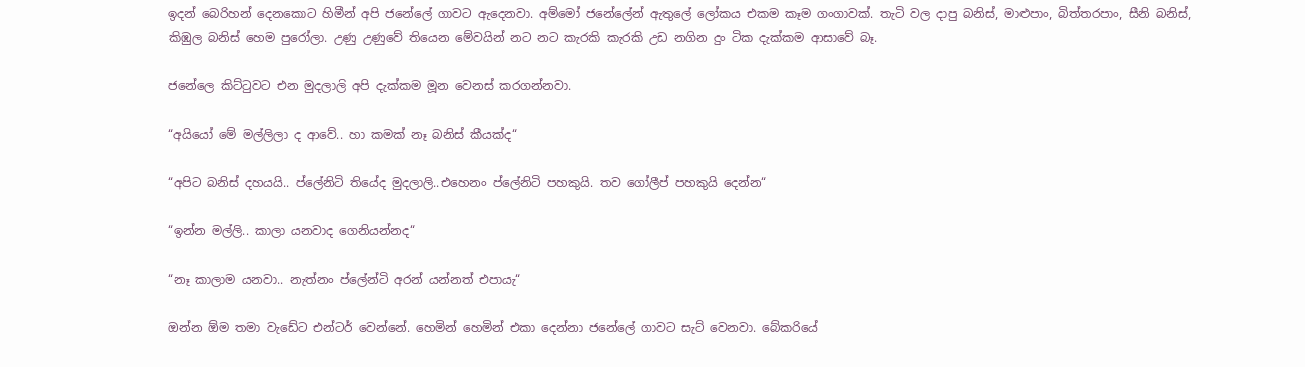ඉදන් බෙරිහන් දෙනකොට හිමීන් අපි ජනේලේ ගාවට ඇදෙනවා. අම්මෝ ජනේලේන් ඇතුලේ ලෝකය එකම කෑම ගංගාවක්. තැටි වල දාපු බනිස්, මාළුපාං, බිත්තරපාං, සීනි බනිස්, කිඹුල බනිස් හෙම පුරෝලා. උණු උණුවේ තියෙන මේවයින් නට නට කැරකි කැරකි උඩ නගින දුං ටික දැක්කම ආසාවේ බෑ.

ජනේලෙ කිට්ටුවට එන මුදලාල‍ි අපි දැක්කම මූන වෙනස් කරගන්නවා.

“අයියෝ මේ මල්ලිලා ද ආවේ.. හා කමක් නෑ බනිස් කීයක්ද“

“අපිට බනිස් දහයයි.. ප්ලේනිටි තියේද මුදලාලි..එහෙනං ප්ලේනිටි පහකුයි. තව ගෝලීප් පහකුයි දෙන්න“

“ඉන්න මල්ලි.. කාලා යනවාද ගෙනියන්නද“

“නෑ කාලාම යනවා.. නැත්නං ප්ලේන්ටි අරන් යන්නත් එපායැ“

ඔන්න ඕම තමා වැඩේට එන්ටර් වෙන්නේ. හෙමින් හෙමින් එකා දෙන්නා ජනේලේ ගාවට සැට් වෙනවා. බේකරියේ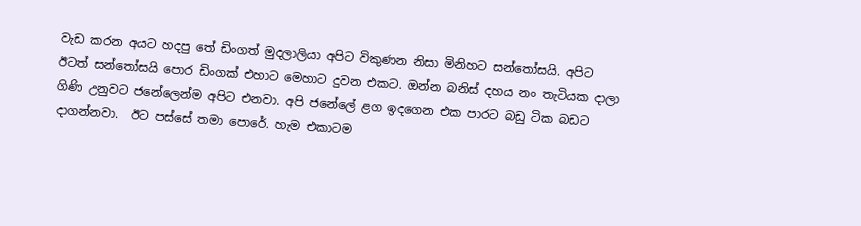වැඩ කරන අයට හදපු තේ ඩිංගත් මුදලාලියා අපිට විකුණන නිසා මිනිහට සන්තෝසයි. අපිට ඊටත් සන්තෝසයි පොර ඩිංගක් එහාට මෙහාට දුවන එකට. ඔන්න බනිස් දහය නං තැටියක දාලා ගිණි උනුවට ජනේලෙන්ම අපිට එනවා. අපි ජනේලේ ළග ඉදගෙන එක පාරට බඩු ටික බඩට දාගන්නවා.  ඊට පස්සේ තමා පොරේ. හැම එකාටම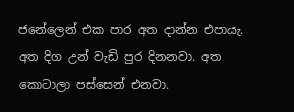ජනේලෙන් එක පාර අත දාන්න එපායැ. අත දිග උන් වැඩි පුර දිනනවා. අත කොටාලා පස්සෙන් එනවා.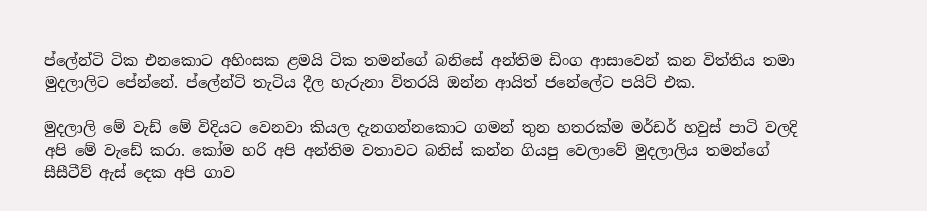ප්ලේන්ටි ටික එනකොට අහිංසක ළමයි ටික තමන්ගේ බනිසේ අන්තිම ඩිංග ආසාවෙන් කන විත්තිය තමා මුදලාලිට පේන්නේ. ප්ලේන්ටි තැටිය දීල හැරුනා විතරයි ඔන්න ආයිත් ජනේලේට පයිට් එක.

මුදලාලි මේ වැඩ් මේ විදියට වෙනවා කියල දැනගන්නකොට ගමන් තුන හතරක්ම මර්ඩර් හවුස් පාටි වලදි අපි මේ වැඩේ කරා. කෝම හරි අපි අන්තිම වතාවට බනිස් කන්න ගියපු වෙලාවේ මුදලාලිය තමන්ගේ සීසීටීව් ඇස් දෙක අපි ගාව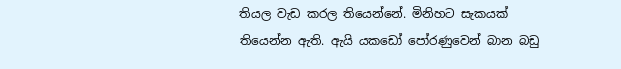තියල වැඩ කරල තියෙන්නේ. මිනිහට සැකයක් තියෙන්න ඇති. ඇයි යකඩෝ පෝරණුවෙන් බාන බඩු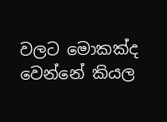වලට මොකක්ද වෙන්නේ කියල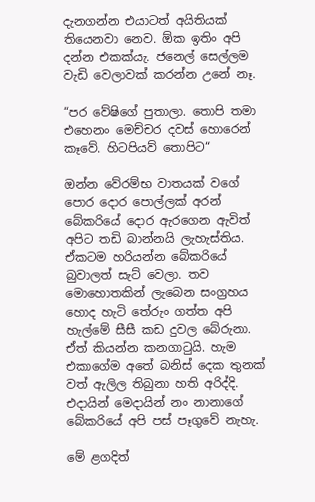දැනගන්න එයාටත් අයිතියක් තියෙනවා නෙව. ඕක ඉතිං අපි දන්න එකක්යැ. ජනෙල් සෙල්ලම වැඩි වෙලාවක් කරන්න උනේ නෑ.

“පර වේෂිගේ පුතාලා. තොපි තමා එහෙනං මෙච්චර දවස් හොරෙන් කෑවේ. හිටපියව් තොපිට“

ඔන්න වේරම්භ වාතයක් වගේ පොර දොර පොල්ලක් අරන් බේකරියේ දොර ඇරගෙන ඇවිත් අපිට තඩි බාන්නයි ලැහැස්තිය. ඒකටම හරියන්න බේකරියේ බුවාලත් සැට් වෙලා. තව මොහොතකින් ලැබෙන සංග්‍රහය හොද හැටි තේරුං ගත්ත අපි හැල්මේ සීසී කඩ දුවල බේරුනා. ඒත් කියන්න කනගාටුයි. හැම එකාගේම අතේ බනිස් දෙක තුනක් වත් ඇලිල තිබුනා හති අරිද්දි. එදායින් මෙදායින් නං නානාගේ බේකරියේ අපි පස් පෑගුවේ නැහැ.

මේ ළගදිත්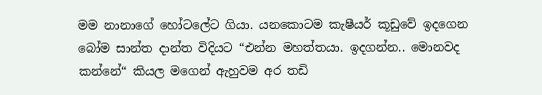මම නානාගේ හෝටලේට ගියා. යනකොටම කැෂීයර් කූඩුවේ ඉදගෙන බෝම සාන්ත දාන්ත විදියට “එන්න මහත්තයා. ඉදගන්න.. මොනවද කන්නේ“ කියල මගෙන් ඇහුවම අර තඩි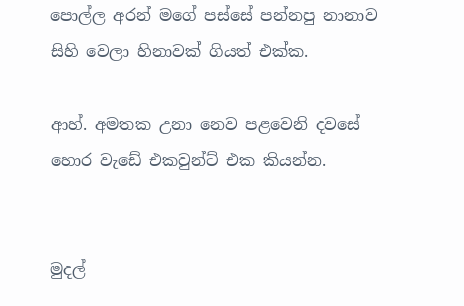පොල්ල අරන් මගේ පස්සේ පන්නපු නානාව සිහි වෙලා හිනාවක් ගියත් එක්ක.

ආහ්. අමතක උනා නෙව පළවෙනි දවසේ හොර වැඩේ එකවුන්ට් එක කියන්න.


මුදල්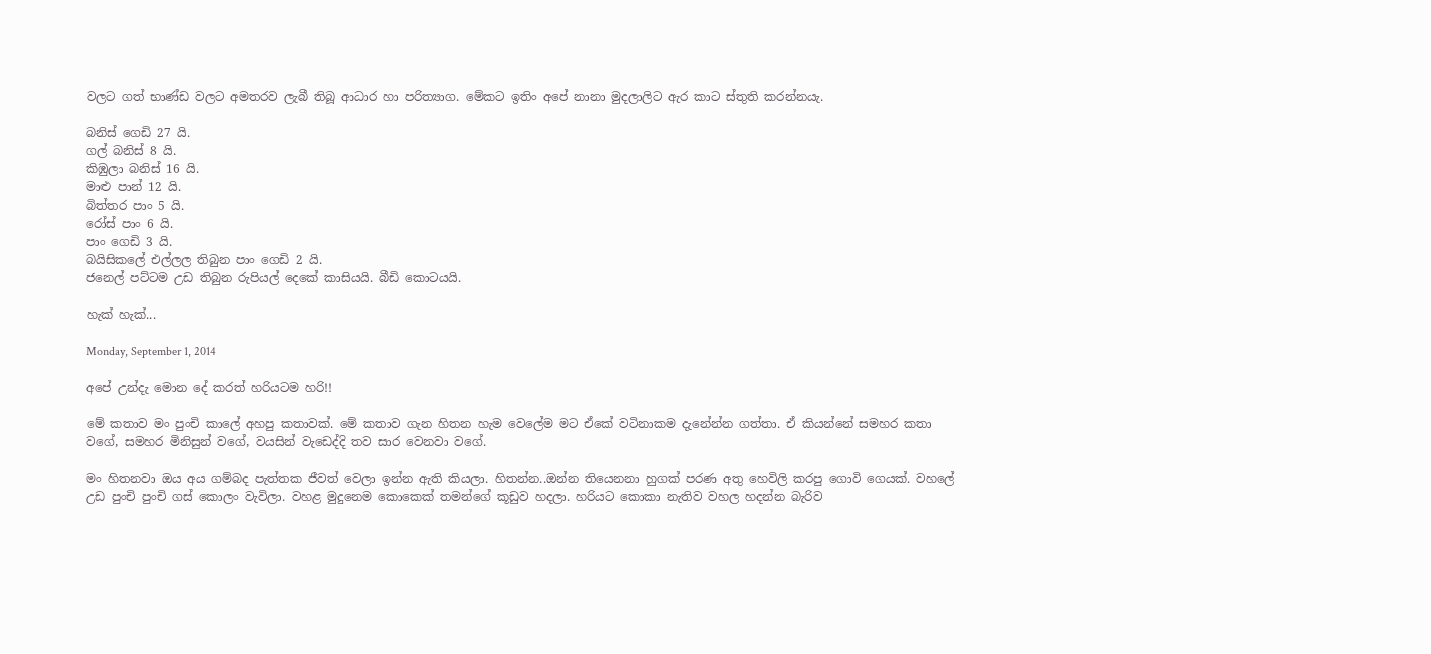වලට ගත් භාණ්ඩ වලට අමතරව ලැබී තිබූ ආධාර හා පරිත්‍යාග. මේකට ඉතිං අපේ නානා මුදලාලිට ඇර කාට ස්තුති කරන්නයැ.

බනිස් ගෙඩි 27 යි.
ගල් බනිස් 8 යි.
කිඹුලා බනිස් 16 යි.
මාළු පාන් 12 යි.
බිත්තර පාං 5 යි.
රෝස් පාං 6 යි.
පාං ගෙඩි 3 යි.
බයිසිකලේ එල්ලල තිබුන පාං ගෙඩි 2 යි.
ජනෙල් පට්ටම උඩ තිබුන රුපියල් දෙකේ කාසියයි. බීඩි කොටයයි.

හැක් හැක්...

Monday, September 1, 2014

අපේ උන්දැ මොන දේ කරත් හරියටම හරි!!

මේ කතාව මං පුංචි කාලේ අහපු කතාවක්. මේ කතාව ගැන හිතන හැම වෙලේම මට ඒකේ වටිනාකම දැනේන්න ගත්තා. ඒ කියන්නේ සමහර කතා වගේ, සමහර මිනිසුන් වගේ, වයසින් වැඩෙද්දි තව සාර වෙනවා වගේ.

මං හිතනවා ඔය අය ගම්බද පැත්තක ජීවත් වෙලා ඉන්න ඇති කියලා. හිතන්න..ඔන්න තියෙනනා හුගක් පරණ අතු හෙවිලි කරපු ගොවි ගෙයක්. වහලේ උඩ පුංචි පුංචි ගස් කොලං වැවිලා. වහළ මුදුනෙම කොකෙක් තමන්ගේ කූඩුව හදලා. හරියට කොකා නැතිව වහල හදන්න බැරිව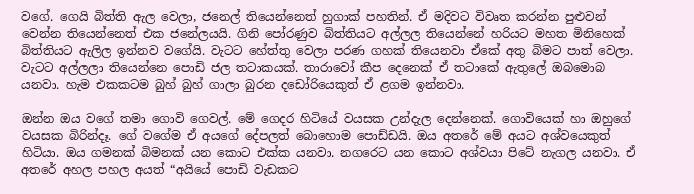වගේ. ගෙයි බිත්ති ඇල වෙලා, ජනෙල් තියෙන්නෙත් හුගාක් පහතින්. ඒ මදිවට විවෘත කරන්න පුළුවන් වෙන්න තියෙන්නෙත් එක ජනේලයයි. ගිනි පෝරණුව බිත්තියට අල්ලල තියෙන්නේ හරියට මහත මිනිහෙක් බිත්තියට ඇලිල ඉන්නව වගේයි. වැටට හේත්තු වෙලා පරණ ගහක් තියෙනවා ඒකේ අතු බිමට පාත් වෙලා. වැටට අල්ලලා තියෙන්නෙ පොඩි ජල තටාකයක්. තාරාවෝ කීප දෙනෙක් ඒ තටාකේ ඇතුලේ ඔබමොබ යනවා. හැම එකකටම බුහ් බුහ් ගාලා බුරන දඩෝරියෙකුත් ඒ ළගම ඉන්නවා.

ඔන්න ඔය වගේ තමා ගොවි ගෙවල්. මේ ගෙදර හිටියේ වයසක උන්දැල දෙන්නෙක්. ගොවියෙක් හා ඔහුගේ වයසක බිරින්දෑ. ගේ වගේම ඒ අයගේ දේපලත් බොහොම පොඩ්ඩයි. ඔය අතරේ මේ අයට අශ්වයෙකුත් හිටියා. ඔය ගමනක් බිමනක් යන කොට එක්ක යනවා. නගරෙට යන කොට අශ්වයා පිටේ නැගල යනවා. ඒ අතරේ අහල පහල අයත් “අයියේ පොඩි වැඩකට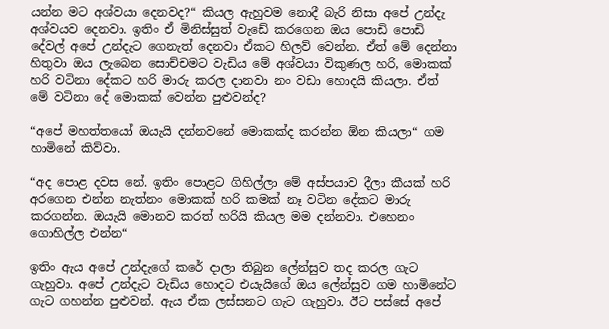යන්න මට අශ්වයා දෙනවද?“ කියල ඇහුවම නොදී බැරි නිසා අපේ උන්දැ අශ්වයව දෙනවා. ඉතිං ඒ මිනිස්සුත් වැඩේ කරගෙන ඔය පොඩි පොඩි දේවල් අපේ උන්දැට ගෙනැත් දෙනවා ඒකට හිලව් වෙන්න. ඒත් මේ දෙන්නා හිතුවා ඔය ලැබෙන සොච්චමට වැඩිය මේ අශ්වයා විකුණල හරි, මොකක් හරි වටිනා දේකට හරි මාරු කරල දානවා නං වඩා හොදයි කියලා. ඒත් මේ වටිනා දේ මොකක් වෙන්න පුළුවන්ද?

“අපේ මහත්තයෝ ඔයැයි දන්නවනේ මොකක්ද කරන්න ඕන කියලා“ ගම හාමිනේ කිව්වා.

“අද පොළ දවස නේ. ඉතිං පොළට ගිහිල්ලා මේ අස්පයාව දීලා කීයක් හරි අරගෙන එන්න නැත්නං මොකක් හරි කමක් නෑ වටින දේකට මාරු කරගන්න. ඔයැයි මොනව කරත් හරියි කියල මම දන්නවා. එහෙනං ගොහිල්ල එන්න“

ඉතිං ඇය අපේ උන්දැගේ කරේ දාලා තිබුන ලේන්සුව තද කරල ගැට ගැහුවා. අපේ උන්දැට වැඩිය හොදට එයැයිගේ ඔය ලේන්සුව ගම හාමිනේට ගැට ගහන්න පුළුවන්. ඇය ඒක ලස්සනට ගැට ගැහුවා. ඊට පස්සේ අපේ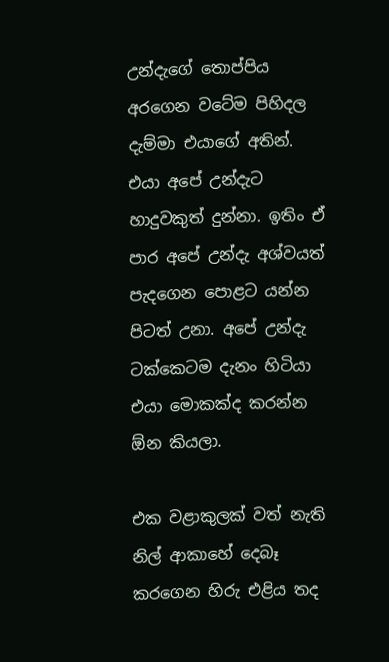උන්දැගේ තොප්පිය අරගෙන වටේම පිහිදල දැම්මා එයාගේ අතින්. එයා අපේ උන්දැට හාදුවකුත් දුන්නා. ඉතිං ඒ පාර අපේ උන්දැ අශ්වයත් පැදගෙන පොළට යන්න පිටත් උනා. අපේ උන්දැ ටක්කෙටම දැනං හිටියා එයා මොකක්ද කරන්න ඕන කියලා.

එක වළාකුලක් වත් නැති නිල් ආකාහේ දෙබෑ කරගෙන හිරු එළිය තද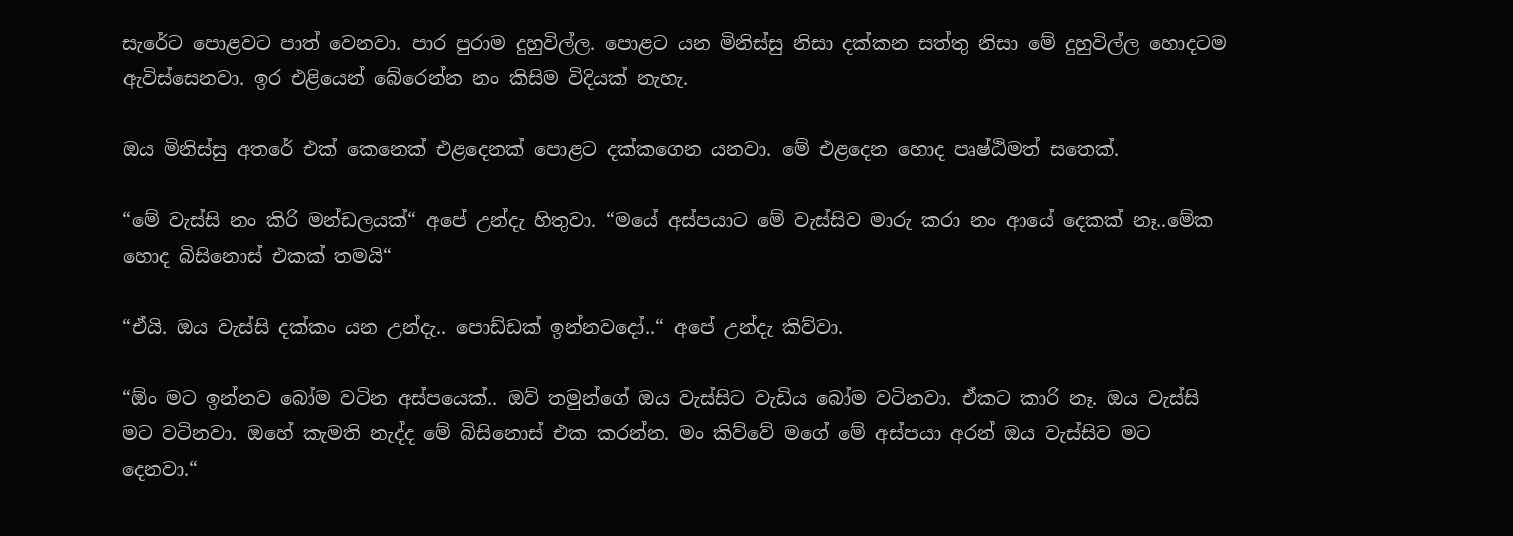සැරේට පොළවට පාත් වෙනවා. පාර පුරාම දුහුවිල්ල. පොළට යන මිනිස්සු නිසා දක්කන සත්තු නිසා මේ දුහුවිල්ල හොදටම ඇවිස්සෙනවා. ඉර එළියෙන් බේරෙන්න නං කිසිම විදියක් නැහැ.

ඔය මිනිස්සු අතරේ එක් කෙනෙක් එළදෙනක් පොළට දක්කගෙන යනවා. මේ එළදෙන හොද පෘෂ්ඨිමත් සතෙක්.

“මේ වැස්සි නං කිරි මන්ඩලයක්“ අපේ උන්දැ හිතුවා. “මයේ අස්පයාට මේ වැස්සිව මාරු කරා නං ආයේ දෙකක් නෑ..මේක හොද බිසිනොස් එකක් තමයි“

“ඒයි. ඔය වැස්සි දක්කං යන උන්දැ.. පොඩ්ඩක් ඉන්නවදෝ..“ අපේ උන්දැ කිව්වා.

“ඕං මට ඉන්නව බෝම වටින අස්පයෙක්.. ඔව් තමුන්ගේ ඔය වැස්සිට වැඩිය බෝම වටිනවා. ඒකට කාරි නෑ. ඔය වැස්සි මට වටිනවා. ඔහේ කැමති නැද්ද මේ බිසිනොස් එක කරන්න. මං කිව්වේ මගේ මේ අස්පයා අරන් ඔය වැස්සිව මට දෙනවා.“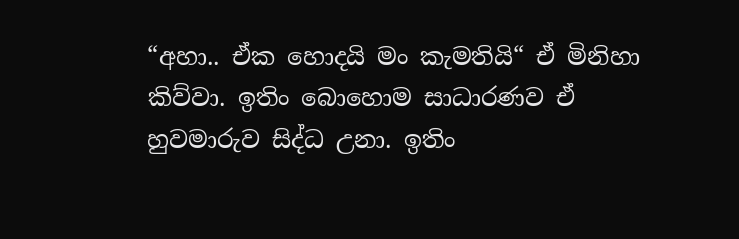“අහා.. ඒක හොදයි මං කැමතියි“ ඒ මිනිහා කිව්වා. ඉතිං බොහොම සාධාරණව ඒ හුවමාරුව සිද්ධ උනා. ඉතිං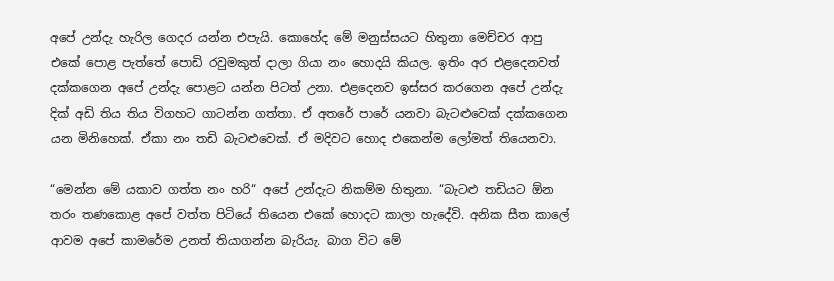අපේ උන්දැ හැරිල ගෙදර යන්න එපැයි. කොහේද මේ මනුස්සයට හිතුනා මෙච්චර ආපු එකේ පොළ පැත්තේ පොඩි රවුමකුත් දාලා ගියා නං හොදයි කියල. ඉතිං අර එළදෙනවත් දක්කගෙන අපේ උන්දැ පොළට යන්න පිටත් උනා. එළදෙනව ඉස්සර කරගෙන අපේ උන්දැ දික් අඩි තිය තිය විගහට ගාටන්න ගත්තා. ඒ අතරේ පාරේ යනවා බැටළුවෙක් දක්කගෙන යන මිනිහෙක්. ඒකා නං තඩි බැටළුවෙක්. ඒ මදිවට හොද එකෙන්ම ලෝමත් තියෙනවා.

“මෙන්න මේ යකාව ගත්ත නං හරි“ අපේ උන්දැට නිකම්ම හිතුනා. “බැටළු තඩියට ඕන තරං තණකොළ අපේ වත්ත පිටියේ තියෙන එකේ හොදට කාලා හැදේවි. අනික සීත කාලේ ආවම අපේ කාමරේම උනත් තියාගන්න බැරියැ. බාග විට මේ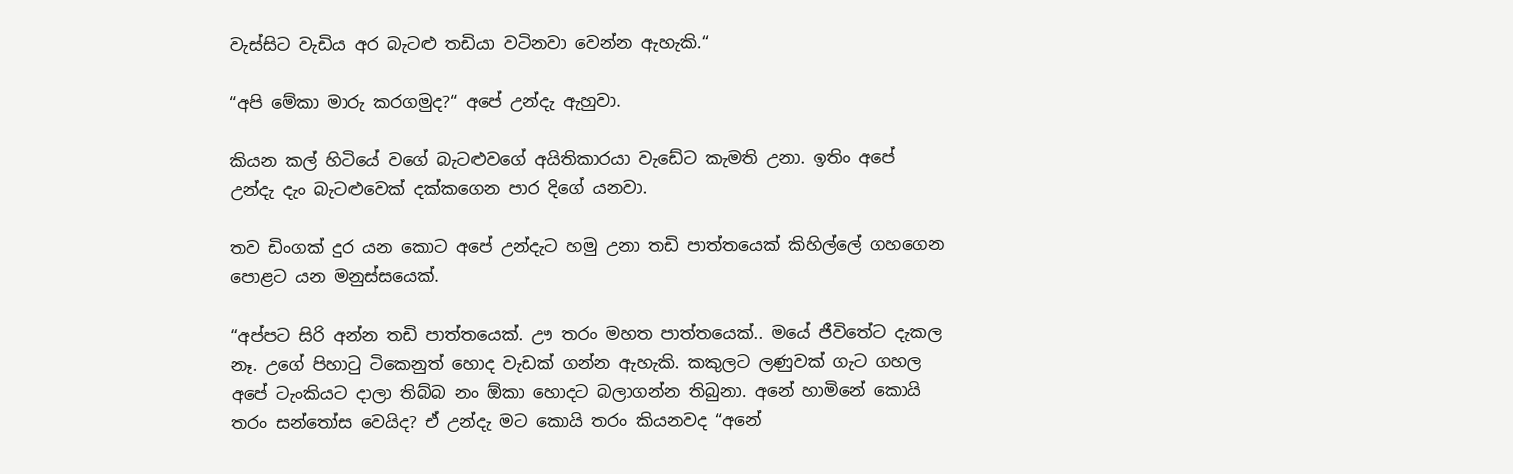වැස්සිට වැඩිය අර බැටළු තඩියා වටිනවා වෙන්න ඇහැකි.“

“අපි මේකා මාරු කරගමුද?“ අපේ උන්දැ ඇහුවා.

කියන කල් හිටියේ වගේ බැටළුවගේ අයිතිකාරයා වැඩේට කැමති උනා. ඉතිං අපේ උන්දැ දැං බැටළුවෙක් දක්කගෙන පාර දිගේ යනවා.

තව ඩිංගක් දුර යන කොට අපේ උන්දැට හමු උනා තඩි පාත්තයෙක් කිහිල්ලේ ගහගෙන පොළට යන මනුස්සයෙක්.

“අප්පට සිරි අන්න තඩි පාත්තයෙක්. ඌ තරං මහත පාත්තයෙක්.. මයේ ජීවිතේට දැකල නෑ. උගේ පිහාටු ටිකෙනුත් හොද වැඩක් ගන්න ඇහැකි. කකුලට ලණුවක් ගැට ගහල අපේ ටැංකියට දාලා තිබ්බ නං ඕකා හොදට බලාගන්න තිබුනා. අනේ හාමිනේ කොයි තරං සන්තෝස වෙයිද? ඒ උන්දැ මට කොයි තරං කියනවද “අනේ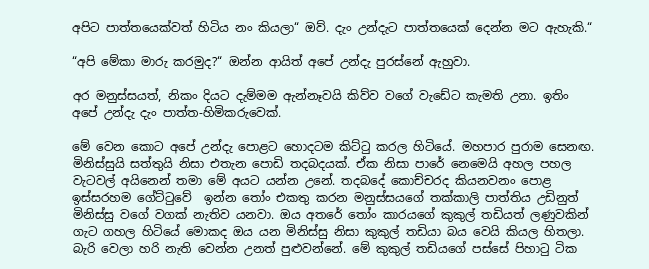අපිට පාත්තයෙක්වත් හිටිය නං කියලා“ ඔව්. දැං උන්දැට පාත්තයෙක් දෙන්න මට ඇහැකි.“

“අපි මේකා මාරු කරමුද?“ ඔන්න ආයිත් අපේ උන්දැ පුරස්නේ ඇහුවා.

අර මනුස්සයත්, නිකං දියට දැම්මම ඇන්නෑවයි කිව්ව වගේ වැඩේට කැමති උනා. ඉතිං අපේ උන්දැ දැං පාත්ත-හිමිකරුවෙක්.

මේ වෙන කොට අපේ උන්දැ පොළට හොදටම කිට්ටු කරල හිටියේ. මහපාර පුරාම සෙනඟ. මිනිස්සුයි සත්තුයි නිසා එතැන පොඩි තදබදයක්. ඒක නිසා පාරේ නෙමෙයි අහල පහල වැටවල් අයිනෙන් තමා මේ අයට යන්න උනේ. තදබදේ කොච්චරද කියනවනං පොළ ඉස්සරහම ගේට්ටුවේ  ඉන්න තෝං එකතු කරන මනුස්සයගේ තක්කාලි පාත්තිය උඩිනුත් මිනිස්සු වගේ වගක් නැතිව යනවා. ඔය අතරේ තෝං කාරයගේ කුකුල් තඩියත් ලණුවකින් ගැට ගහල හිටියේ මොකද ඔය යන මිනිස්සු නිසා කුකුල් තඩියා බය වෙයි කියල හිතලා. බැරි වෙලා හරි නැති වෙන්න උනත් පුළුවන්නේ. මේ කුකුල් තඩියගේ පස්සේ පිහාටු ටික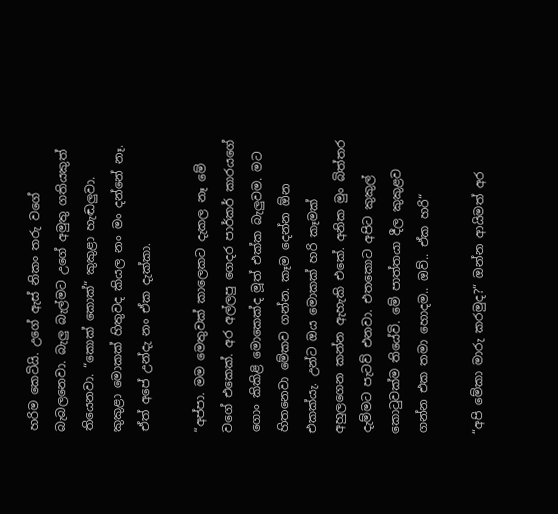හරිම කෙටියි. උගේ ඇස් නිකං තරු වගේ බැබලනෙවා. බැලු බැල්මට උගේ අමුතු ගතියකුත් තියෙනවා. “කොක් කොක්“ කුකුළා හැඬලුවා. කුකුළා මොකක් හිතුවද කියල නං මං දන්නේ නෑ. ඒත් අපේ උන්දැ නං ඒක දැක්කා.

“අප්පා. මම මෙතුවක් කාලෙකට දැකල නෑ මේ වගේ එකෙක්. අර අල්ලපු ගෙදර පාර්කර් කාරයගේ ගොං කිකිළි මොකෙක්ද මූත් එක්ක බැලුවම. මට හිතනෙවා මේකව ගන්න. කෑම දෙන්න ඕන එකක්යැ. උන්ට ඔය මොකක් හරි කෑමක් අහුලගෙන කන්න ඇහැකි එකේ. අනික මුං බිත්තර දැම්මට පැටව් එනවා. එතකොට අපිට කුකුල් කොටුවක්ම තියේවි. මේ පාත්තයා දීල කුකුළව ගන්න එක තමා හොදම.. ඔව්.. ඒක හරි“

“අපි මේකා මාරු කරමුද?“ ඔන්න ආයිමත් අර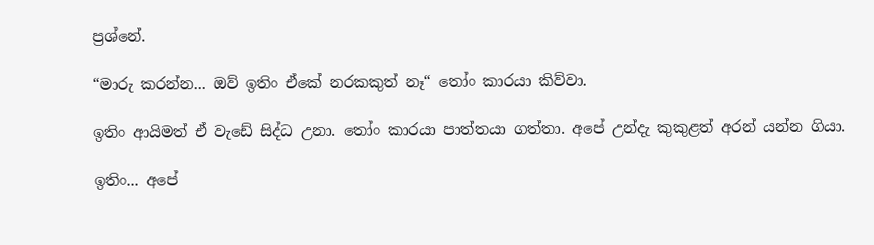ප්‍රශ්නේ.

“මාරු කරන්න... ඔව් ඉතිං ඒකේ නරකකුත් නෑ“ තෝං කාරයා කිව්වා.

ඉතිං ආයිමත් ඒ වැඩේ සිද්ධ උනා. තෝං කාරයා පාත්තයා ගත්තා. අපේ උන්දැ කුකුළත් අරන් යන්න ගියා.

ඉතිං... අපේ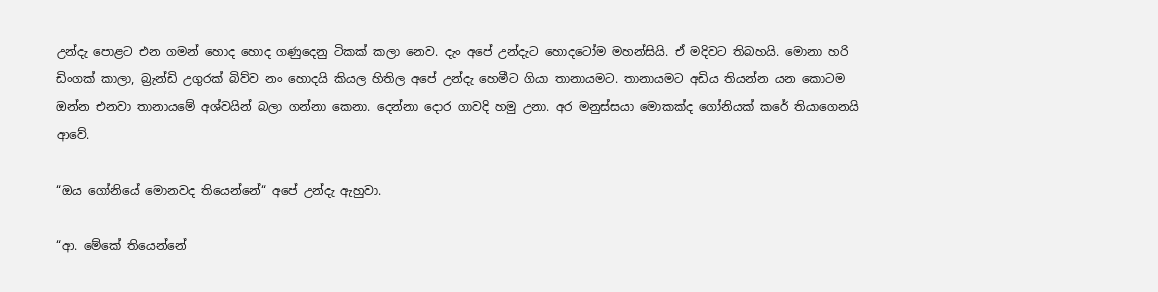උන්දැ පොළට එන ගමන් හොද හොද ගණුදෙනු ටිකක් කලා නෙව. දැං අපේ උන්දැට හොදටෝම මහන්සියි. ඒ මදිවට තිබහයි. මොනා හරි ඩිංගක් කාලා, බ්‍රැන්ඩි උගුරක් බිව්ව නං හොදයි කියල හිතිල අපේ උන්දැ හෙමීට ගියා තානායමට. තානායමට අඩිය තියන්න යන කොටම ඔන්න එනවා තානායමේ අශ්වයින් බලා ගන්නා කෙනා. දෙන්නා දොර ගාවදි හමු උනා. අර මනුස්සයා මොකක්ද ගෝනියක් කරේ තියාගෙනයි ආවේ.

“ඔය ගෝනියේ මොනවද තියෙන්නේ“ අපේ උන්දැ ඇහුවා.

“ආ. මේකේ තියෙන්නේ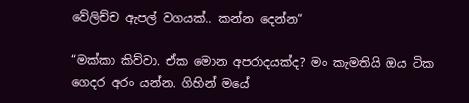වේලිච්ච ඇපල් වගයක්.. කන්න දෙන්න“

“මක්කා කිව්වා. ඒක මොන අපරාදයක්ද? මං කැමතියි ඔය ටික ගෙදර අරං යන්න. ගිහින් මයේ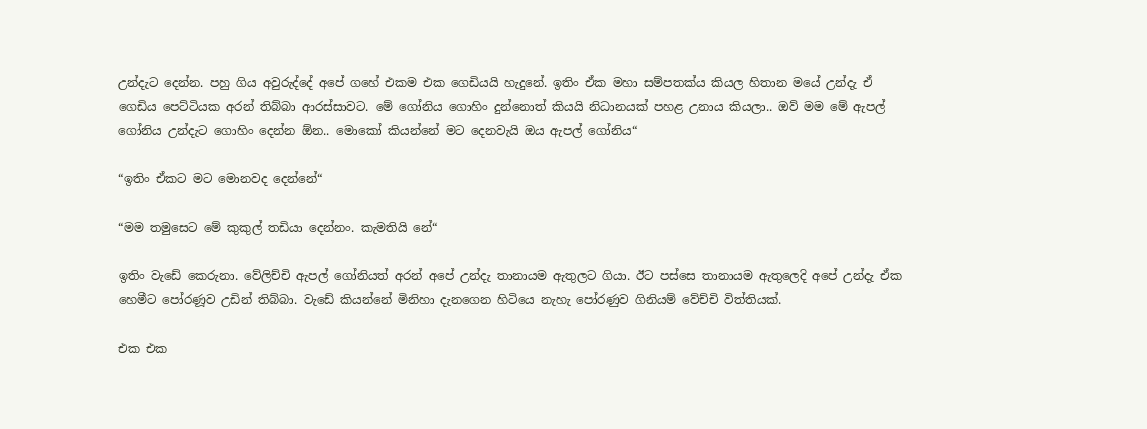උන්දැට දෙන්න. පහු ගිය අවුරුද්දේ අපේ ගහේ එකම එක ගෙඩියයි හැදුනේ. ඉතිං ඒක මහා සම්පතක්ය කියල හිතාන මයේ උන්දැ ඒ ගෙඩිය පෙට්ටියක අරන් තිබ්බා ආරස්සාවට. මේ ගෝනිය ගොහිං දුන්නොත් කියයි නිධානයක් පහළ උනාය කියලා.. ඔව් මම මේ ඇපල් ගෝනිය උන්දැට ගොහිං දෙන්න ඕන.. මොකෝ කියන්නේ මට දෙනවැයි ඔය ඇපල් ගෝනිය“

“ඉතිං ඒකට මට මොනවද දෙන්නේ“

“මම තමුසෙට මේ කුකුල් තඩියා දෙන්නං. කැමතියි නේ“

ඉතිං වැඩේ කෙරුනා. වේලිච්චි ඇපල් ගෝනියත් අරන් අපේ උන්දැ තානායම ඇතුලට ගියා. ඊට පස්සෙ තානායම ඇතුලෙදි අපේ උන්දැ ඒක හෙමීට පෝරණූව උඩින් තිබ්බා. වැඩේ කියන්නේ මිනිහා දැනගෙන හිටියෙ නැහැ පෝරණුව ගිනියම් වේච්චි විත්තියක්.

එක එක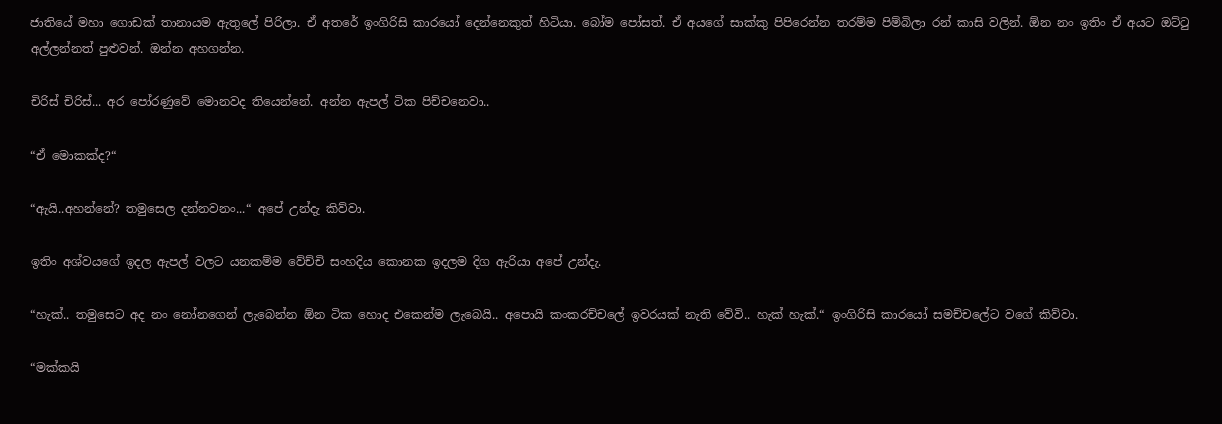ජාතියේ මහා ගොඩක් තානායම ඇතුලේ පිරිලා. ඒ අතරේ ඉංගිරිසි කාරයෝ දෙන්නෙකුත් හිටියා. බෝම පෝසත්. ඒ අයගේ සාක්කු පිපිරෙන්න තරම්ම පිම්බිලා රන් කාසි වලින්. ඕන නං ඉතිං ඒ අයට ඔට්ටු අල්ලන්නත් පුළුවන්. ඔන්න අහගන්න.

චිරිස් චිරිස්... අර පෝරණුවේ මොනවද තියෙන්නේ. අන්න ඇපල් ටික පිච්චනෙවා..

“ඒ මොකක්ද?“

“ඇයි..අහන්නේ? තමුසෙල දන්නවනං...“ අපේ උන්දැ කිව්වා.

ඉතිං අශ්වයගේ ඉදල ඇපල් වලට යනකම්ම වේච්චි සංහදිය කොනක ඉදලම දිග ඇරියා අපේ උන්දැ.

“හැක්.. තමුසෙට අද නං නෝනගෙන් ලැබෙන්න ඕන ටික හොද එකෙන්ම ලැබෙයි.. අපොයි කංකරච්චලේ ඉවරයක් නැති වේවි.. හැක් හැක්.“ ඉංගිරිසි කාරයෝ සමච්චලේට වගේ කිව්වා.

“මක්කයි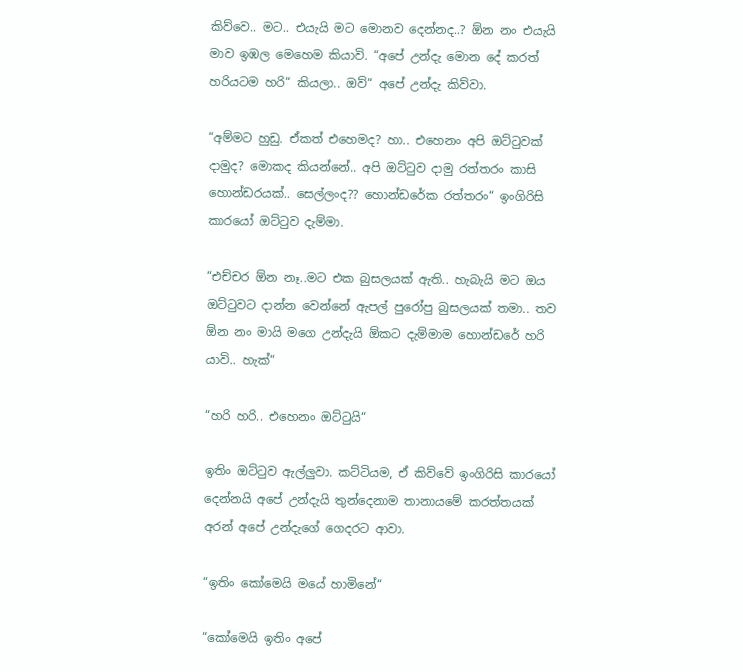කිව්වෙ.. මට.. එයැයි මට මොනව දෙන්නද..? ඕන නං එයැයි මාව ඉඹල මෙහෙම කියාවි. “අපේ උන්දැ මොන දේ කරත් හරියටම හරි“ කියලා.. ඔව්“ අපේ උන්දැ කිව්වා.

“අම්මට හුඩු. ඒකත් එහෙමද? හා.. එහෙනං අපි ඔට්ටුවක් දාමුද? මොකද කියන්නේ.. අපි ඔට්ටුව දාමු රත්තරං කාසි හොන්ඩරයක්.. සෙල්ලංද?? හොන්ඩරේක රත්තරං“ ඉංගිරිසි කාරයෝ ඔට්ටුව දැම්මා.

“එච්චර ඕන නෑ..මට එක බුසලයක් ඇති.. හැබැයි මට ඔය ඔට්ටුවට දාන්න වෙන්නේ ඇපල් පුරෝපු බුසලයක් තමා.. තව ඕන නං මායි මගෙ උන්දැයි ඕකට දැම්මාම හොන්ඩරේ හරි යාවි.. හැක්“

“හරි හරි.. එහෙනං ඔට්ටුයි“

ඉතිං ඔට්ටුව ඇල්ලුවා. කට්ටියම, ඒ කිව්වේ ඉංගිරිසි කාරයෝ දෙන්නයි අපේ උන්දැයි තුන්දෙනාම තානායමේ කරත්තයක් අරන් අපේ උන්දැගේ ගෙදරට ආවා.

“ඉතිං කෝමෙයි මයේ හාමිනේ“

“කෝමෙයි ඉතිං අපේ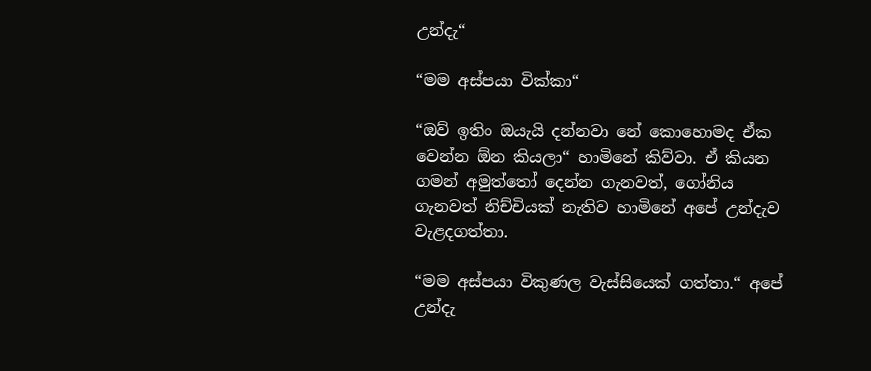උන්දැ“

“මම අස්පයා වික්කා“

“ඔව් ඉතිං ඔයැයි දන්නවා නේ කොහොමද ඒක වෙන්න ඕන කියලා“ හාමිනේ කිව්වා. ඒ කියන ගමන් අමුත්තෝ දෙන්න ගැනවත්, ගෝනිය ගැනවත් නිච්චියක් නැතිව හාමිනේ අපේ උන්දැව වැළදගත්තා.

“මම අස්පයා විකුණල වැස්සියෙක් ගත්තා.“ අපේ උන්දැ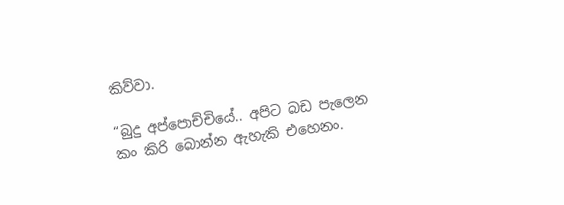කිව්වා.

“බුදු අප්පොච්චියේ.. අපිට බඩ පැලෙන කං කිරි බොන්න ඇහැකි එහෙනං.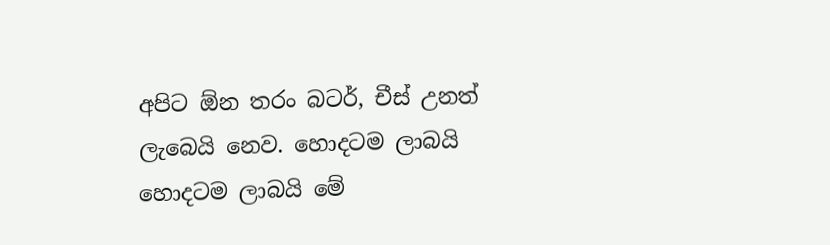අපිට ඕන තරං බටර්, චීස් උනත් ලැබෙයි නෙව. හොදටම ලාබයි හොදටම ලාබයි මේ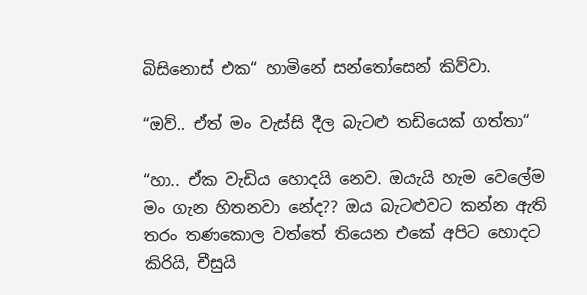බිසිනොස් එක“ හාමිනේ සන්තෝසෙන් කිව්වා.

“ඔව්.. ඒත් මං වැස්සි දීල බැටළු තඩියෙක් ගත්තා“

“හා.. ඒක වැඩිය හොදයි නෙව. ඔයැයි හැම වෙලේම මං ගැන හිතනවා නේද?? ඔය බැටළුවට කන්න ඇති තරං තණකොල වත්තේ තියෙන එකේ අපිට හොදට කිරියි, චීසුයි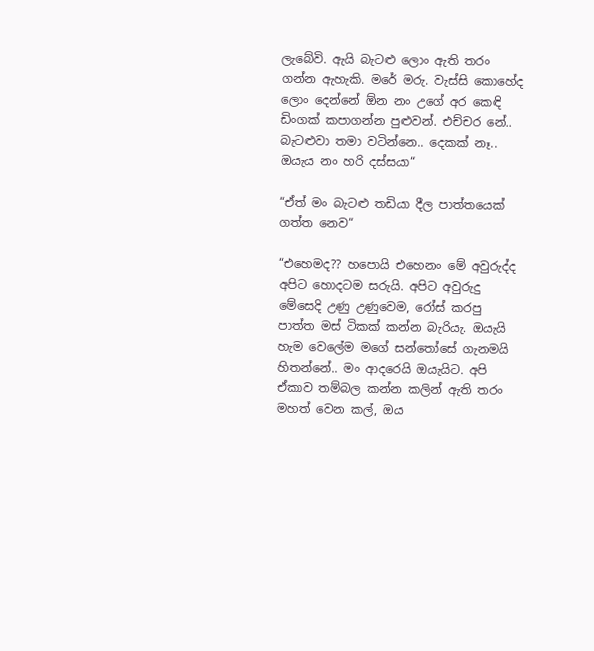ලැබේවි. ඇයි බැටළු ලොං ඇති තරං ගන්න ඇහැකි. මරේ මරු. වැස්සි කොහේද ලොං දෙන්නේ ඕන නං උගේ අර කෙඳි ඩිංගක් කපාගන්න පුළුවන්. එච්චර නේ.. බැටළුවා තමා වටින්නෙ.. දෙකක් නෑ.. ඔයැය නං හරි දස්සයා“

“ඒත් මං බැටළු තඩියා දීල පාත්තයෙක් ගත්ත නෙව“

“එහෙමද?? හපොයි එහෙනං මේ අවුරුද්ද අපිට හොදටම සරුයි. අපිට අවුරුදු මේසෙදි උණු උණුවෙම, රෝස් කරපු පාත්ත මස් ටිකක් කන්න බැරියැ. ඔයැයි හැම වෙලේම මගේ සන්තෝසේ ගැනමයි හිතන්නේ.. මං ආදරෙයි ඔයැයිට. අපි ඒකාව තම්බල කන්න කලින් ඇති තරං මහත් වෙන කල්, ඔය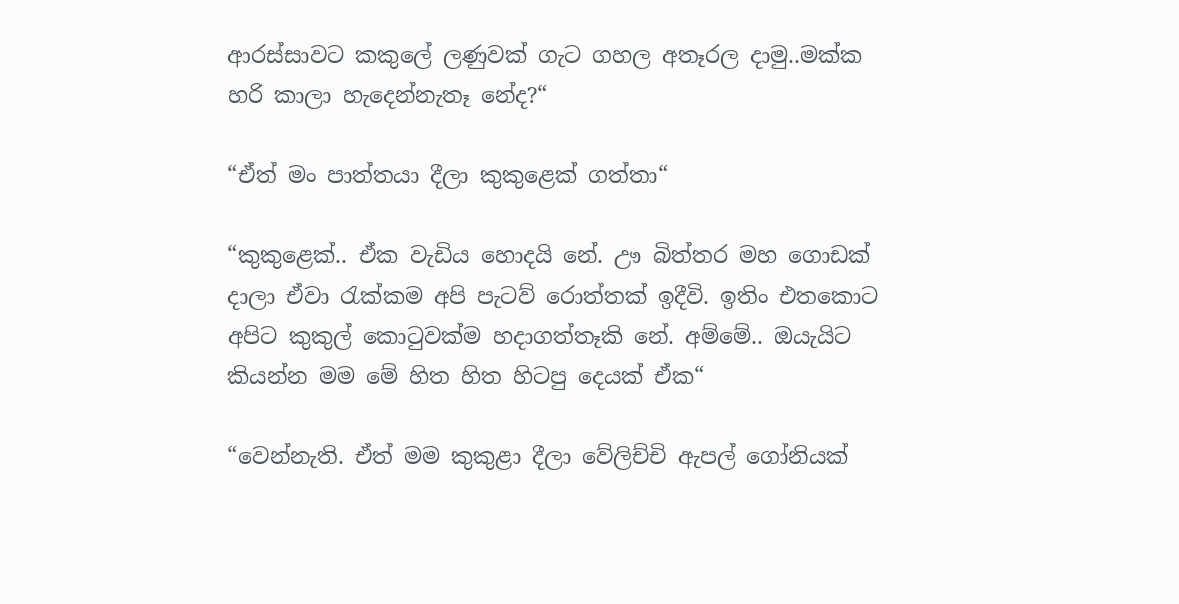ආරස්සාවට කකුලේ ලණුවක් ගැට ගහල අතෑරල දාමු..මක්ක හරි කාලා හැදෙන්නැතෑ නේද?“

“ඒත් මං පාත්තයා දීලා කුකුළෙක් ගත්තා“

“කුකුළෙක්.. ඒක වැඩිය හොදයි නේ. ඌ බිත්තර මහ ගොඩක් දාලා ඒවා රැක්කම අපි පැටව් රොත්තක් ඉදීවි. ඉතිං එතකොට අපිට කුකුල් කොටුවක්ම හදාගත්තෑකි නේ. අම්මේ.. ඔයැයිට කියන්න මම මේ හිත හිත හිටපු දෙයක් ඒක“

“වෙන්නැති. ඒත් මම කුකුළා දීලා වේලිච්චි ඇපල් ගෝනියක්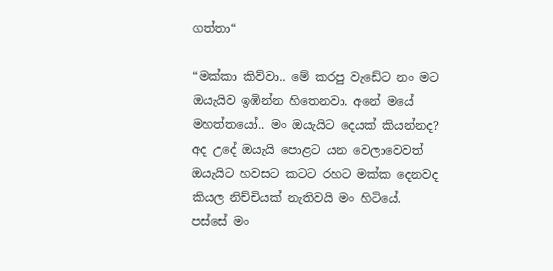ගත්තා“

“මක්කා කිව්වා.. මේ කරපු වැඩේට නං මට ඔයැයිව ඉඹින්න හිතෙනවා. අනේ මයේ මහත්තයෝ.. මං ඔයැයිට දෙයක් කියන්නද? අද උදේ ඔයැයි පොළට යන වෙලාවෙවත් ඔයැයිට හවසට කටට රහට මක්ක දෙනවද කියල නිච්චියක් නැතිවයි මං හිටියේ. පස්සේ මං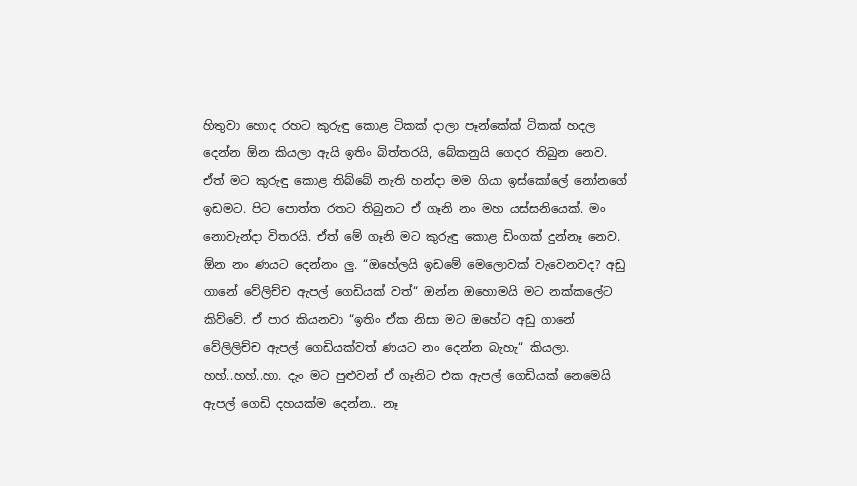හිතුවා හොද රහට කුරුඳු කොළ ටිකක් දාලා පෑන්කේක් ටිකක් හදල දෙන්න ඕන කියලා ඇයි ඉතිං බිත්තරයි, බේකනුයි ගෙදර තිබුන නෙව. ඒත් මට කුරුඳු කොළ තිබ්බේ නැති හන්දා මම ගියා ඉස්කෝලේ නෝනගේ ඉඩමට. පිට පොත්ත රතට තිබුනට ඒ ගෑනි නං මහ යස්සනියෙක්. මං නොවැන්දා විතරයි. ඒත් මේ ගෑනි මට කුරුඳු කොළ ඩිංගක් දුන්නෑ නෙව. ඕන නං ණයට දෙන්නං ලු. “ඔහේලයි ඉඩමේ මෙලොවක් වැවෙනවද? අඩු ගානේ වේලිච්ච ඇපල් ගෙඩියක් වත්“ ඔන්න ඔහොමයි මට නක්කලේට කිව්වේ. ඒ පාර කියනවා “ඉතිං ඒක නිසා මට ඔහේට අඩු ගානේ වේලිලිච්ච ඇපල් ගෙඩියක්වත් ණයට නං දෙන්න බැහැ“ කියලා. හහ්..හහ්..හා. දැං මට පුළුවන් ඒ ගෑනිට එක ඇපල් ගෙඩියක් නෙමෙයි ඇපල් ගෙඩි දහයක්ම දෙන්න.. නෑ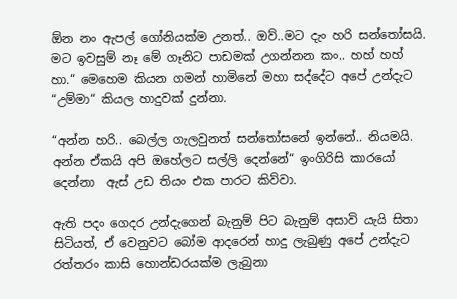ඕන නං ඇපල් ගෝනියක්ම උනත්.. ඔව්..මට දැං හරි සන්තෝසයි. මට ඉවසුම් නෑ මේ ගෑනිට පාඩමක් උගන්නන කං.. හහ් හහ් හා.“ මෙහෙම කියන ගමන් හාමිනේ මහා සද්දේට අපේ උන්දැට “උම්මා“ කියල හාදුවක් දුන්නා.

“අන්න හරි.. බෙල්ල ගැලවුනත් සන්තෝසනේ ඉන්නේ.. නියමයි. අන්න ඒකයි අපි ඔහේලට සල්ලි දෙන්නේ“ ඉංගිරිසි කාරයෝ දෙන්නා  ඇස් උඩ තියං එක පාරට කිව්වා.

ඇති පදං ගෙදර උන්දැගෙන් බැනුම් පිට බැනුම් අසාවි යැයි සිතා සිටියත්, ඒ වෙනුවට බෝම ආදරෙන් හාදු ලැබුණු අපේ උන්දැට රත්තරං කාසි හොන්ඩරයක්ම ලැබුනා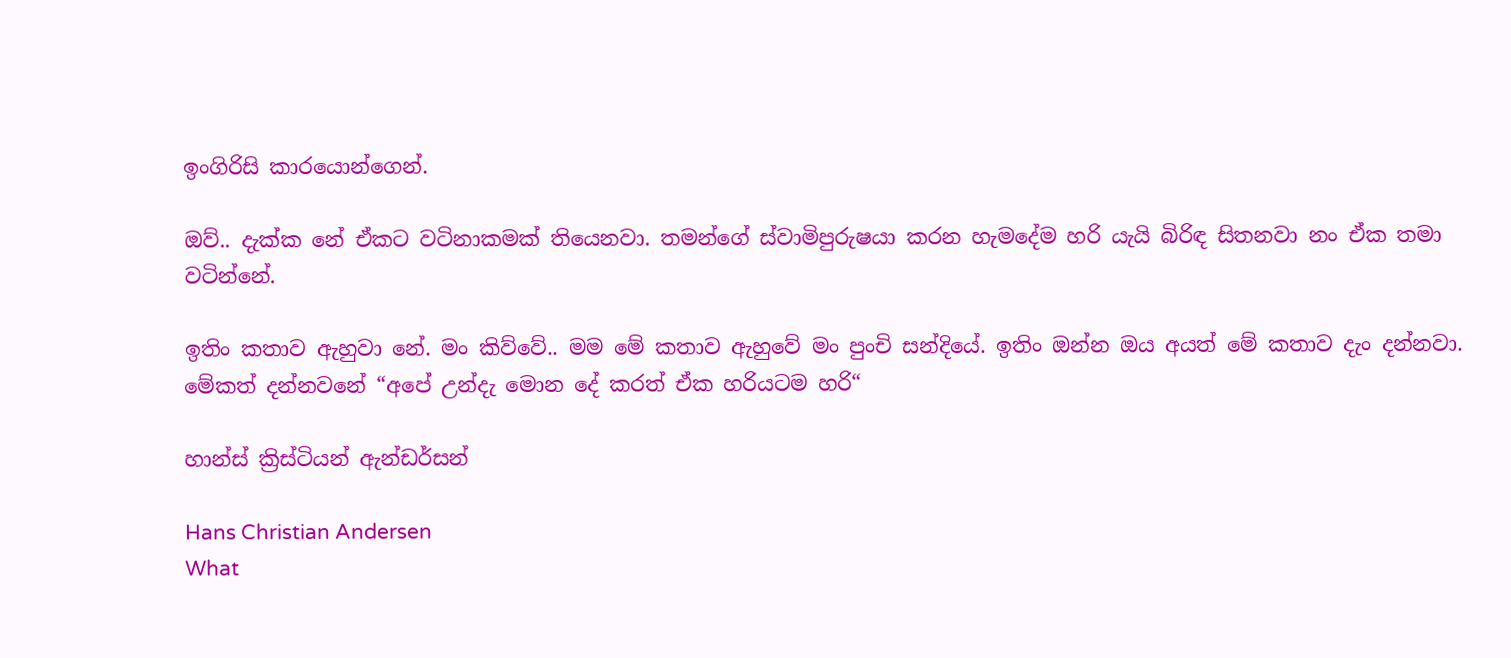ඉංගිරිසි කාරයොන්ගෙන්.

ඔව්.. දැක්ක නේ ඒකට වටිනාකමක් තියෙනවා. තමන්ගේ ස්වාමිපුරුෂයා කරන හැමදේම හරි යැයි බිරිඳ සිතනවා නං ඒක තමා වටින්නේ.

ඉතිං කතාව ඇහුවා නේ. මං කිව්වේ.. මම මේ කතාව ඇහුවේ මං පුංචි සන්දියේ. ඉතිං ඔන්න ඔය අයත් මේ කතාව දැං දන්නවා. මේකත් දන්නවනේ “අපේ උන්දැ මොන දේ කරත් ඒක හරියටම හරි“

හාන්ස් ක්‍රිස්ටියන් ඇන්ඩර්සන්

Hans Christian Andersen
What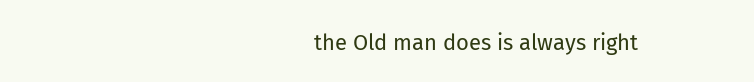the Old man does is always right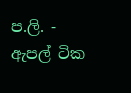ප.ලි. - ඇපල් ටික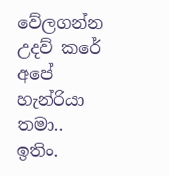වේලගන්න උදව් කරේ අපේ හැන්රියා තමා.. ඉතිං.